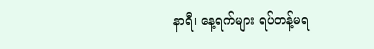နာရီ၊ နေ့ရက်များ ရပ်တန့်မရ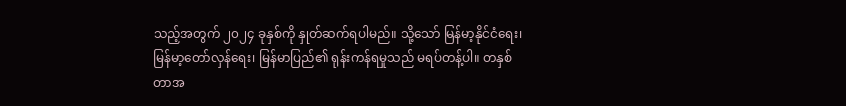သည့်အတွက် ၂၀၂၄ ခုနှစ်ကို နှုတ်ဆက်ရပါမည်။ သို့သော် မြန်မာ့နိုင်ငံရေး၊ မြန်မာ့တော်လှန်ရေး၊ မြန်မာပြည်၏ ရုန်းကန်ရမှုသည် မရပ်တန့်ပါ။ တနှစ်တာအ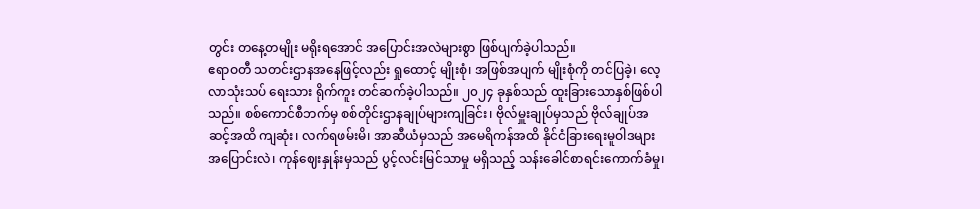တွင်း တနေ့တမျိုး မရိုးရအောင် အပြောင်းအလဲများစွာ ဖြစ်ပျက်ခဲ့ပါသည်။
ဧရာဝတီ သတင်းဌာနအနေဖြင့်လည်း ရှုထောင့် မျိုးစုံ၊ အဖြစ်အပျက် မျိုးစုံကို တင်ပြခဲ့၊ လေ့လာသုံးသပ် ရေးသား ရိုက်ကူး တင်ဆက်ခဲ့ပါသည်။ ၂၀၂၄ ခုနှစ်သည် ထူးခြားသောနှစ်ဖြစ်ပါသည်။ စစ်ကောင်စီဘက်မှ စစ်တိုင်းဌာနချုပ်များကျခြင်း၊ ဗိုလ်မှူးချုပ်မှသည် ဗိုလ်ချုပ်အဆင့်အထိ ကျဆုံး၊ လက်ရဖမ်းမိ၊ အာဆီယံမှသည် အမေရိကန်အထိ နိုင်ငံခြားရေးမူဝါဒများ အပြောင်းလဲ၊ ကုန်ဈေးနှုန်းမှသည် ပွင့်လင်းမြင်သာမှု မရှိသည့် သန်းခေါင်စာရင်းကောက်ခံမှု၊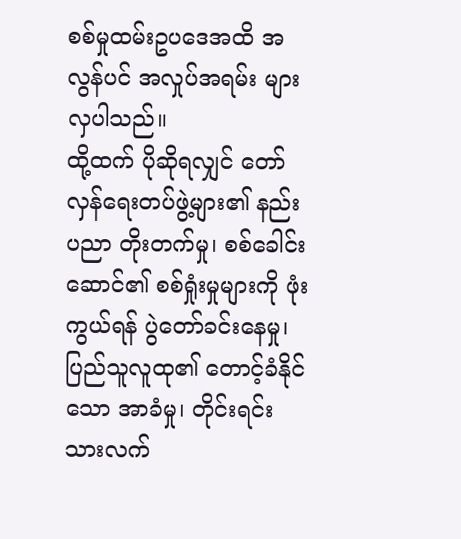စစ်မှုထမ်းဥပဒေအထိ အလွန်ပင် အလှုပ်အရမ်း များလှပါသည်။
ထို့ထက် ပိုဆိုရလျှင် တော်လှန်ရေးတပ်ဖွဲ့များ၏ နည်းပညာ တိုးတက်မှု၊ စစ်ခေါင်းဆောင်၏ စစ်ရှုံးမှုများကို ဖုံးကွယ်ရန် ပွဲတော်ခင်းနေမှု၊ ပြည်သူလူထု၏ တောင့်ခံနိုင်သော အာခံမှု၊ တိုင်းရင်းသားလက်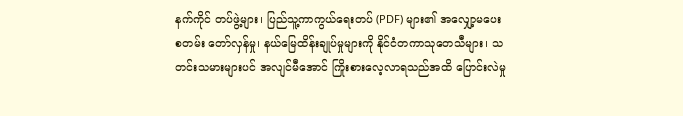နက်ကိုင် တပ်ဖွဲ့များ၊ ပြည်သူ့ကာကွယ်ရေးတပ် (PDF) များ၏ အလျှော့မပေးစတမ်း တော်လှန်မှု၊ နယ်မြေထိန်းချုပ်မှုများကို နိုင်ငံတကာသုတေသီများ၊ သတင်းသမားများပင် အလျင်မီအောင် ကြိုးစားလေ့လာရသည်အထိ ပြောင်းလဲမှု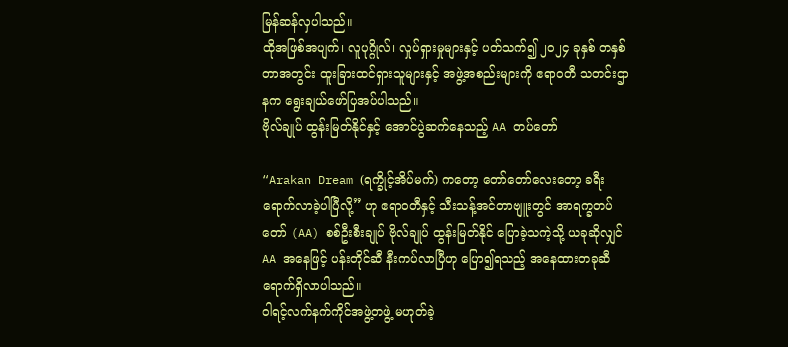မြန်ဆန်လှပါသည်။
ထိုအဖြစ်အပျက်၊ လူပုဂ္ဂိုလ်၊ လှုပ်ရှားမှုများနှင့် ပတ်သက်၍ ၂၀၂၄ ခုနှစ် တနှစ်တာအတွင်း ထူးခြားထင်ရှားသူများနှင့် အဖွဲ့အစည်းများကို ဧရာဝတီ သတင်းဌာနက ရွေးချယ်ဖော်ပြအပ်ပါသည်။
ဗိုလ်ချုပ် ထွန်းမြတ်နိုင်နှင့် အောင်ပွဲဆက်နေသည့် AA တပ်တော်

“Arakan Dream (ရက္ခိုင့်အိပ်မက်) ကတော့ တော်တော်လေးတော့ ခရီးရောက်လာခဲ့ပါပြီလို့” ဟု ဧရာဝတီနှင့် သီးသန့်အင်တာဗျူးတွင် အာရက္ခတပ်တော် (AA) စစ်ဦးစီးချုပ် ဗိုလ်ချုပ် ထွန်းမြတ်နိုင် ပြောခဲ့သကဲ့သို့ ယခုဆိုလျှင် AA အနေဖြင့် ပန်းတိုင်ဆီ နီးကပ်လာပြီဟု ပြော၍ရသည့် အနေထားတခုဆီ ရောက်ရှိလာပါသည်။
ဝါရင့်လက်နက်ကိုင်အဖွဲ့တဖွဲ့ မဟုတ်ခဲ့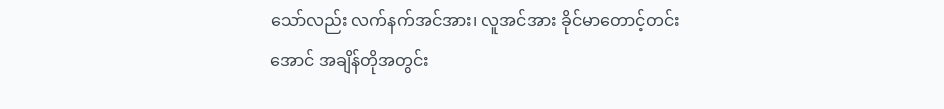သော်လည်း လက်နက်အင်အား၊ လူအင်အား ခိုင်မာတောင့်တင်းအောင် အချိန်တိုအတွင်း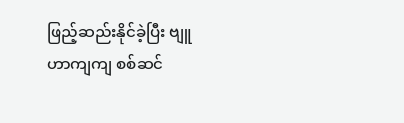ဖြည့်ဆည်းနိုင်ခဲ့ပြီး ဗျူဟာကျကျ စစ်ဆင်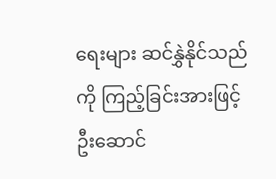ရေးများ ဆင်နွှဲနိုင်သည်ကို ကြည့်ခြင်းအားဖြင့် ဦးဆောင်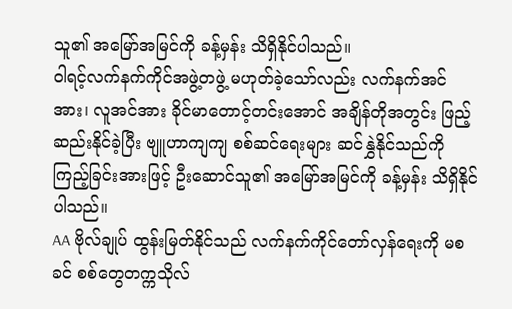သူ၏ အမြော်အမြင်ကို ခန့်မှန်း သိရှိနိုင်ပါသည်။
ဝါရင့်လက်နက်ကိုင်အဖွဲ့တဖွဲ့ မဟုတ်ခဲ့သော်လည်း လက်နက်အင်အား၊ လူအင်အား ခိုင်မာတောင့်တင်းအောင် အချိန်တိုအတွင်း ဖြည့်ဆည်းနိုင်ခဲ့ပြီး ဗျူဟာကျကျ စစ်ဆင်ရေးများ ဆင်နွှဲနိုင်သည်ကို ကြည့်ခြင်းအားဖြင့် ဦးဆောင်သူ၏ အမြော်အမြင်ကို ခန့်မှန်း သိရှိနိုင်ပါသည်။
AA ဗိုလ်ချုပ် ထွန်းမြတ်နိုင်သည် လက်နက်ကိုင်တော်လှန်ရေးကို မစခင် စစ်တွေတက္ကသိုလ်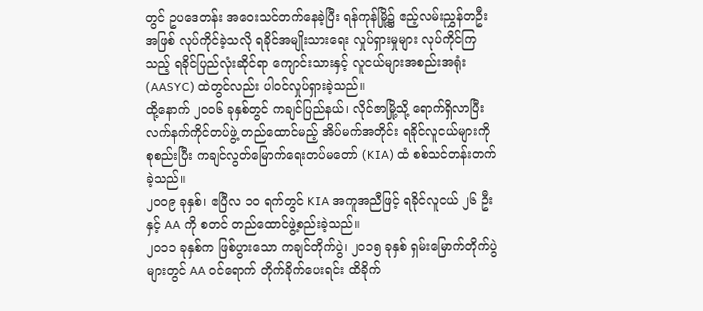တွင် ဥပဒေတန်း အဝေးသင်တက်နေခဲ့ပြီး ရန်ကုန်မြို့၌ ဧည့်လမ်းညွှန်တဦးအဖြစ် လုပ်ကိုင်ခဲ့သလို ရခိုင်အမျိုးသားရေး လှုပ်ရှားမှုများ လုပ်ကိုင်ကြသည့် ရခိုင်ပြည်လုံးဆိုင်ရာ ကျောင်းသားနှင့် လူငယ်များအစည်းအရုံး (AASYC) ထဲတွင်လည်း ပါဝင်လှုပ်ရှားခဲ့သည်။
ထို့နောက် ၂၀၀၆ ခုနှစ်တွင် ကချင်ပြည်နယ်၊ လိုင်ဇာမြို့သို့ ရောက်ရှိလာပြီး လက်နက်ကိုင်တပ်ဖွဲ့ တည်ထောင်မည့် အိပ်မက်အတိုင်း ရခိုင်လူငယ်များကို စုစည်းပြီး ကချင်လွတ်မြောက်ရေးတပ်မတော် (KIA) ထံ စစ်သင်တန်းတက်ခဲ့သည်။
၂၀၀၉ ခုနှစ်၊ ဧပြီလ ၁၀ ရက်တွင် KIA အကူအညီဖြင့် ရခိုင်လူငယ် ၂၆ ဦးနှင့် AA ကို စတင် တည်ထောင်ဖွဲ့စည်းခဲ့သည်။
၂၀၁၁ ခုနှစ်က ဖြစ်ပွားသော ကချင်တိုက်ပွဲ၊ ၂၀၁၅ ခုနှစ် ရှမ်းမြောက်တိုက်ပွဲများတွင် AA ဝင်ရောက် တိုက်ခိုက်ပေးရင်း ထိခိုက်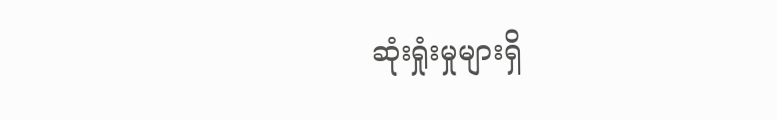ဆုံးရှုံးမှုများရှိ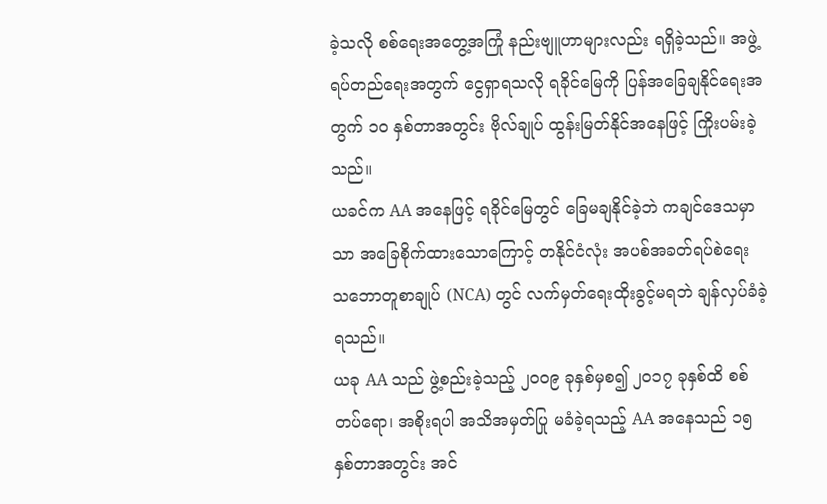ခဲ့သလို စစ်ရေးအတွေ့အကြုံ နည်းဗျူဟာများလည်း ရရှိခဲ့သည်။ အဖွဲ့ရပ်တည်ရေးအတွက် ငွေရှာရသလို ရခိုင်မြေကို ပြန်အခြေချနိုင်ရေးအတွက် ၁၀ နှစ်တာအတွင်း ဗိုလ်ချုပ် ထွန်းမြတ်နိုင်အနေဖြင့် ကြိုးပမ်းခဲ့သည်။
ယခင်က AA အနေဖြင့် ရခိုင်မြေတွင် ခြေမချနိုင်ခဲ့ဘဲ ကချင်ဒေသမှာသာ အခြေစိုက်ထားသောကြောင့် တနိုင်ငံလုံး အပစ်အခတ်ရပ်စဲရေး သဘောတူစာချုပ် (NCA) တွင် လက်မှတ်ရေးထိုးခွင့်မရဘဲ ချန်လှပ်ခံခဲ့ရသည်။
ယခု AA သည် ဖွဲ့စည်းခဲ့သည့် ၂၀၀၉ ခုနှစ်မှစ၍ ၂၀၁၇ ခုနှစ်ထိ စစ်တပ်ရော၊ အစိုးရပါ အသိအမှတ်ပြု မခံခဲ့ရသည့် AA အနေသည် ၁၅ နှစ်တာအတွင်း အင်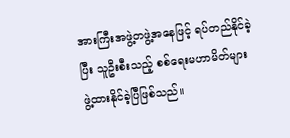အားကြီးအဖွဲ့တဖွဲ့အနေဖြင့် ရပ်တည်နိုင်ခဲ့ပြီး သူဦးစီးသည့် စစ်ရေးမဟာမိတ်များ ဖွဲ့ထားနိုင်ခဲ့ပြီဖြစ်သည်။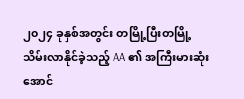၂၀၂၄ ခုနှစ်အတွင်း တမြို့ပြီးတမြို့ သိမ်းလာနိုင်ခဲ့သည့် AA ၏ အကြီးမားဆုံး အောင်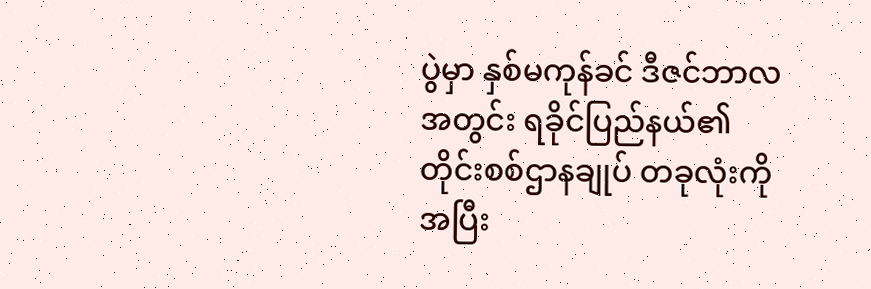ပွဲမှာ နှစ်မကုန်ခင် ဒီဇင်ဘာလအတွင်း ရခိုင်ပြည်နယ်၏ တိုင်းစစ်ဌာနချုပ် တခုလုံးကို အပြီး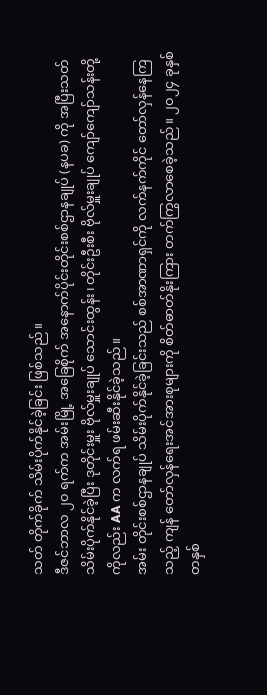သတ် တိုက်ခိုက် သိမ်းပိုက်နိုင်ခဲ့ခြင်း ဖြစ်သည်။
ဒီဇင်ဘာလ ၂၀ ရက်က အမ်းမြို့ အခြေစိုက် အနောက်ပိုင်းတိုင်းစစ်ဌာနချုပ် (နပခ) ကို အပြီးသတ် သိမ်းပိုက်နိုင်ခဲ့ပြီး ဒုတိုင်းမှူး ဗိုလ်မှူးချုပ် သောင်းထွန်း၊ တိုင်းဦးစီး ဗိုလ်မှူးချုပ် ကျော်ကျော်သန်းတို့ကိုလည်း AA က လက်ရ ဖမ်းဆီးနိုင်ခဲ့သည်။
အမ်း တိုင်းစစ်ဌာနချုပ် သိမ်းပိုက်နိုင်ခဲ့ခြင်းသည် စစ်အာဏာရှင်ကို လက်နက်ကိုင် တော်လှန်နေကြသည့် ကျန် တော်လှန်ရေးအင်အားစုများကို စိတ်ဓာတ်နိုးကြား တက်ကြွလာစေခဲ့သည်။ ၂၀၂၄ ခုနှစ် တနှစ်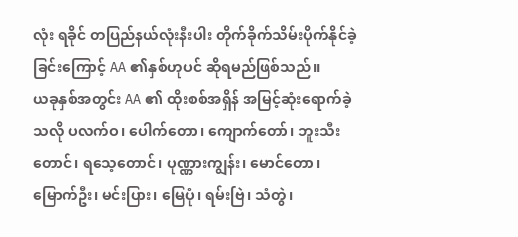လုံး ရခိုင် တပြည်နယ်လုံးနီးပါး တိုက်ခိုက်သိမ်းပိုက်နိုင်ခဲ့ခြင်းကြောင့် AA ၏နှစ်ဟုပင် ဆိုရမည်ဖြစ်သည်။
ယခုနှစ်အတွင်း AA ၏ ထိုးစစ်အရှိန် အမြင့်ဆုံးရောက်ခဲ့သလို ပလက်ဝ၊ ပေါက်တော၊ ကျောက်တော်၊ ဘူးသီးတောင်၊ ရသေ့တောင်၊ ပုဏ္ဏားကျွန်း၊ မောင်တော၊ မြောက်ဦး၊ မင်းပြား၊ မြေပုံ၊ ရမ်းဗြဲ၊ သံတွဲ၊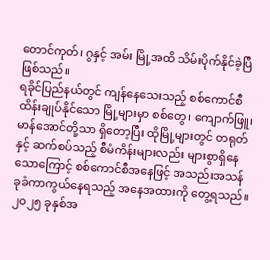တောင်ကုတ်၊ ဂွနှင့် အမ်း မြို့အထိ သိမ်းပိုက်နိုင်ခဲ့ပြီ ဖြစ်သည်။
ရခိုင်ပြည်နယ်တွင် ကျန်နေသေးသည့် စစ်ကောင်စီ ထိန်းချုပ်နိုင်သော မြို့များမှာ စစ်တွေ၊ ကျောက်ဖြူ၊ မာန်အောင်တို့သာ ရှိတော့ပြီး ထိုမြို့များတွင် တရုတ်နှင့် ဆက်စပ်သည့် စီမံကိန်းများလည်း များစွာရှိနေသောကြောင့် စစ်ကောင်စီအနေဖြင့် အသည်းအသန် ခုခံကာကွယ်နေရသည့် အနေအထားကို တွေ့ရသည်။
၂၀၂၅ ခုနှစ်အ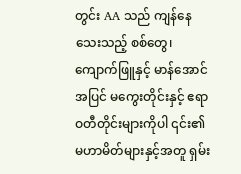တွင်း AA သည် ကျန်နေသေးသည့် စစ်တွေ၊ ကျောက်ဖြူနှင့် မာန်အောင်အပြင် မကွေးတိုင်းနှင့် ဧရာဝတီတိုင်းများကိုပါ ၎င်း၏မဟာမိတ်များနှင့်အတူ ရှမ်း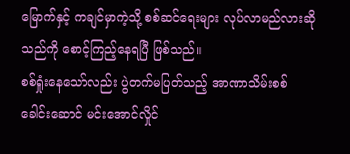မြောက်နှင့် ကချင်မှာကဲ့သို့ စစ်ဆင်ရေးများ လုပ်လာမည်လားဆိုသည်ကို စောင့်ကြည့်နေရပြီ ဖြစ်သည်။
စစ်ရှုံးနေသော်လည်း ပွဲတက်မပြတ်သည့် အာဏာသိမ်းစစ်ခေါင်းဆောင် မင်းအောင်လှိုင်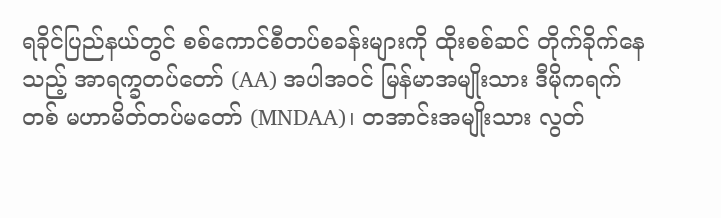ရခိုင်ပြည်နယ်တွင် စစ်ကောင်စီတပ်စခန်းများကို ထိုးစစ်ဆင် တိုက်ခိုက်နေသည့် အာရက္ခတပ်တော် (AA) အပါအဝင် မြန်မာအမျိုးသား ဒီမိုကရက်တစ် မဟာမိတ်တပ်မတော် (MNDAA)၊ တအာင်းအမျိုးသား လွတ်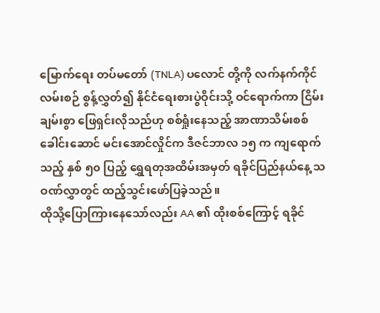မြောက်ရေး တပ်မတော် (TNLA) ပလောင် တို့ကို လက်နက်ကိုင်လမ်းစဉ် စွန့်လွှတ်၍ နိုင်ငံရေးစားပွဲဝိုင်းသို့ ဝင်ရောက်ကာ ငြိမ်းချမ်းစွာ ဖြေရှင်းလိုသည်ဟု စစ်ရှုံးနေသည့် အာဏာသိမ်းစစ်ခေါင်းဆောင် မင်းအောင်လှိုင်က ဒီဇင်ဘာလ ၁၅ က ကျရောက်သည့် နှစ် ၅၀ ပြည့် ရွှေရတုအထိမ်းအမှတ် ရခိုင်ပြည်နယ်နေ့ သဝဏ်လွှာတွင် ထည့်သွင်းဖော်ပြခဲ့သည်။
ထိုသို့ပြောကြားနေသော်လည်း AA ၏ ထိုးစစ်ကြောင့် ရခိုင်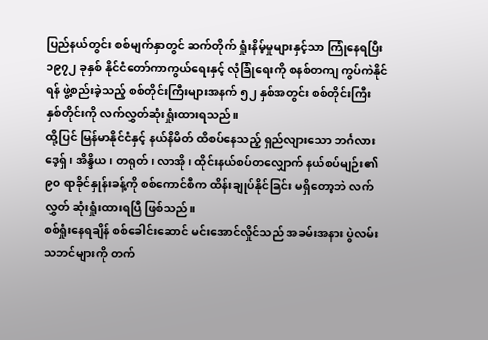ပြည်နယ်တွင်း စစ်မျက်နှာတွင် ဆက်တိုက် ရှုံးနိမ့်မှုများနှင့်သာ ကြုံနေရပြီး ၁၉၇၂ ခုနှစ် နိုင်ငံတော်ကာကွယ်ရေးနှင့် လုံခြုံရေးကို စနစ်တကျ ကွပ်ကဲနိုင်ရန် ဖွဲ့စည်းခဲ့သည့် စစ်တိုင်းကြီးများအနက် ၅၂ နှစ်အတွင်း စစ်တိုင်းကြီး နှစ်တိုင်းကို လက်လွှတ်ဆုံးရှုံးထားရသည်။
ထို့ပြင် မြန်မာနိုင်ငံနှင့် နယ်နိမိတ် ထိစပ်နေသည့် ရှည်လျားသော ဘင်္ဂလားဒေ့ရှ်၊ အိန္ဒိယ၊ တရုတ်၊ လာအို၊ ထိုင်းနယ်စပ်တလျှောက် နယ်စပ်မျဉ်း၏ ၉၀ ရာခိုင်နှုန်းခန့်ကို စစ်ကောင်စီက ထိန်းချုပ်နိုင်ခြင်း မရှိတော့ဘဲ လက်လွှတ် ဆုံးရှုံးထားရပြီ ဖြစ်သည်။
စစ်ရှုံးနေရချိန် စစ်ခေါင်းဆောင် မင်းအောင်လှိုင်သည် အခမ်းအနား ပွဲလမ်းသဘင်များကို တက်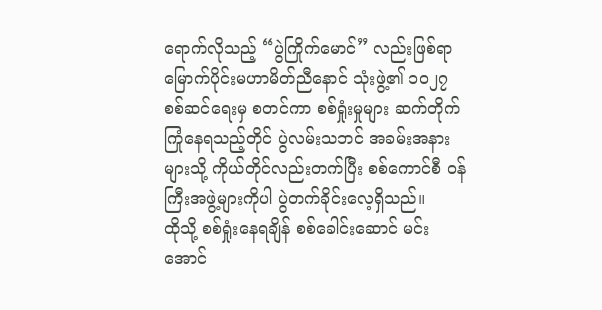ရောက်လိုသည့် “ပွဲကြိုက်မောင်” လည်းဖြစ်ရာ မြောက်ပိုင်းမဟာမိတ်ညီနောင် သုံးဖွဲ့၏ ၁၀၂၇ စစ်ဆင်ရေးမှ စတင်ကာ စစ်ရှုံးမှုများ ဆက်တိုက် ကြုံနေရသည့်တိုင် ပွဲလမ်းသဘင် အခမ်းအနားများသို့ ကိုယ်တိုင်လည်းတက်ပြီး စစ်ကောင်စီ ဝန်ကြီးအဖွဲ့များကိုပါ ပွဲတက်ခိုင်းလေ့ရှိသည်။
ထိုသို့ စစ်ရှုံးနေရချိန် စစ်ခေါင်းဆောင် မင်းအောင်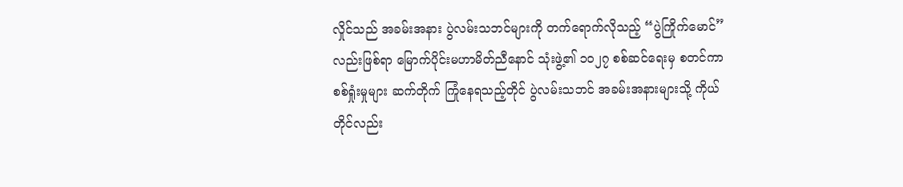လှိုင်သည် အခမ်းအနား ပွဲလမ်းသဘင်များကို တက်ရောက်လိုသည့် “ပွဲကြိုက်မောင်” လည်းဖြစ်ရာ မြောက်ပိုင်းမဟာမိတ်ညီနောင် သုံးဖွဲ့၏ ၁၀၂၇ စစ်ဆင်ရေးမှ စတင်ကာ စစ်ရှုံးမှုများ ဆက်တိုက် ကြုံနေရသည့်တိုင် ပွဲလမ်းသဘင် အခမ်းအနားများသို့ ကိုယ်တိုင်လည်း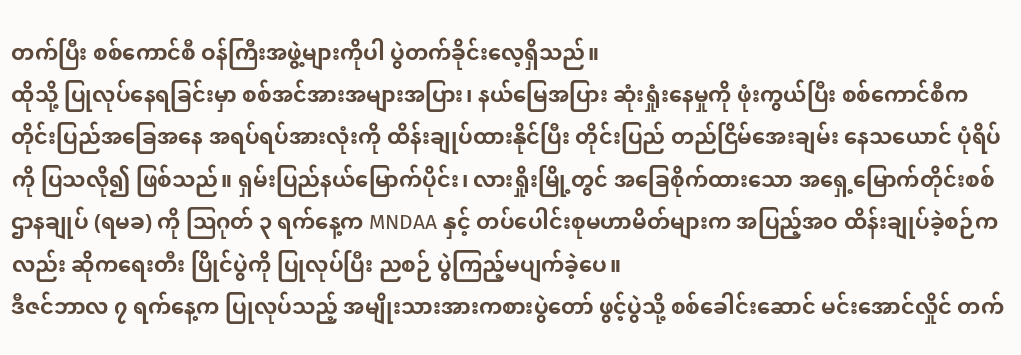တက်ပြီး စစ်ကောင်စီ ဝန်ကြီးအဖွဲ့များကိုပါ ပွဲတက်ခိုင်းလေ့ရှိသည်။
ထိုသို့ ပြုလုပ်နေရခြင်းမှာ စစ်အင်အားအများအပြား၊ နယ်မြေအပြား ဆုံးရှုံးနေမှုကို ဖုံးကွယ်ပြီး စစ်ကောင်စီက တိုင်းပြည်အခြေအနေ အရပ်ရပ်အားလုံးကို ထိန်းချုပ်ထားနိုင်ပြီး တိုင်းပြည် တည်ငြိမ်အေးချမ်း နေသယောင် ပုံရိပ်ကို ပြသလို၍ ဖြစ်သည်။ ရှမ်းပြည်နယ်မြောက်ပိုင်း၊ လားရှိုးမြို့တွင် အခြေစိုက်ထားသော အရှေ့မြောက်တိုင်းစစ်ဌာနချုပ် (ရမခ) ကို ဩဂုတ် ၃ ရက်နေ့က MNDAA နှင့် တပ်ပေါင်းစုမဟာမိတ်များက အပြည့်အဝ ထိန်းချုပ်ခဲ့စဉ်ကလည်း ဆိုကရေးတီး ပြိုင်ပွဲကို ပြုလုပ်ပြီး ညစဉ် ပွဲကြည့်မပျက်ခဲ့ပေ။
ဒီဇင်ဘာလ ၇ ရက်နေ့က ပြုလုပ်သည့် အမျိုးသားအားကစားပွဲတော် ဖွင့်ပွဲသို့ စစ်ခေါင်းဆောင် မင်းအောင်လှိုင် တက်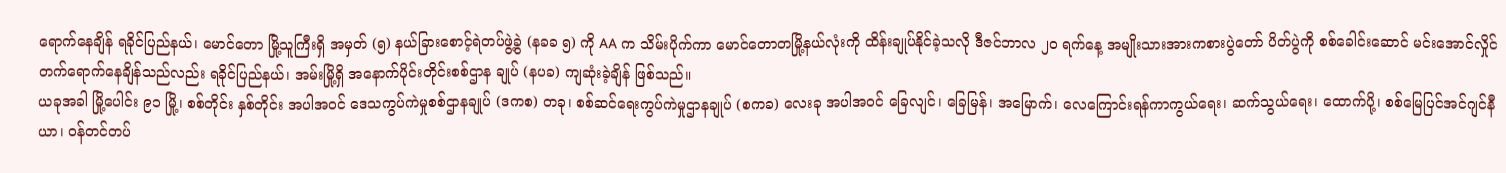ရောက်နေချိန် ရခိုင်ပြည်နယ်၊ မောင်တော မြို့သူကြီးရှိ အမှတ် (၅) နယ်ခြားစောင့်ရဲတပ်ဖွဲ့ခွဲ (နခခ ၅) ကို AA က သိမ်းပိုက်ကာ မောင်တောတမြို့နယ်လုံးကို ထိန်းချုပ်နိုင်ခဲ့သလို ဒီဇင်ဘာလ ၂၀ ရက်နေ့ အမျိုးသားအားကစားပွဲတော် ပိတ်ပွဲကို စစ်ခေါင်းဆောင် မင်းအောင်လှိုင် တက်ရောက်နေချိန်သည်လည်း ရခိုင်ပြည်နယ်၊ အမ်းမြို့ရှိ အနောက်ပိုင်းတိုင်းစစ်ဌာန ချုပ် (နပခ) ကျဆုံးခဲ့ချိန် ဖြစ်သည်။
ယခုအခါ မြို့ပေါင်း ၉၁ မြို့၊ စစ်တိုင်း နှစ်တိုင်း အပါအဝင် ဒေသကွပ်ကဲမှုစစ်ဌာနချုပ် (ဒကစ) တခု၊ စစ်ဆင်ရေးကွပ်ကဲမှုဌာနချုပ် (စကခ) လေးခု အပါအဝင် ခြေလျင်၊ ခြေမြန်၊ အမြောက်၊ လေကြောင်းရန်ကာကွယ်ရေး၊ ဆက်သွယ်ရေး၊ ထောက်ပို့၊ စစ်မြေပြင်အင်ဂျင်နီယာ၊ ဝန်တင်တပ်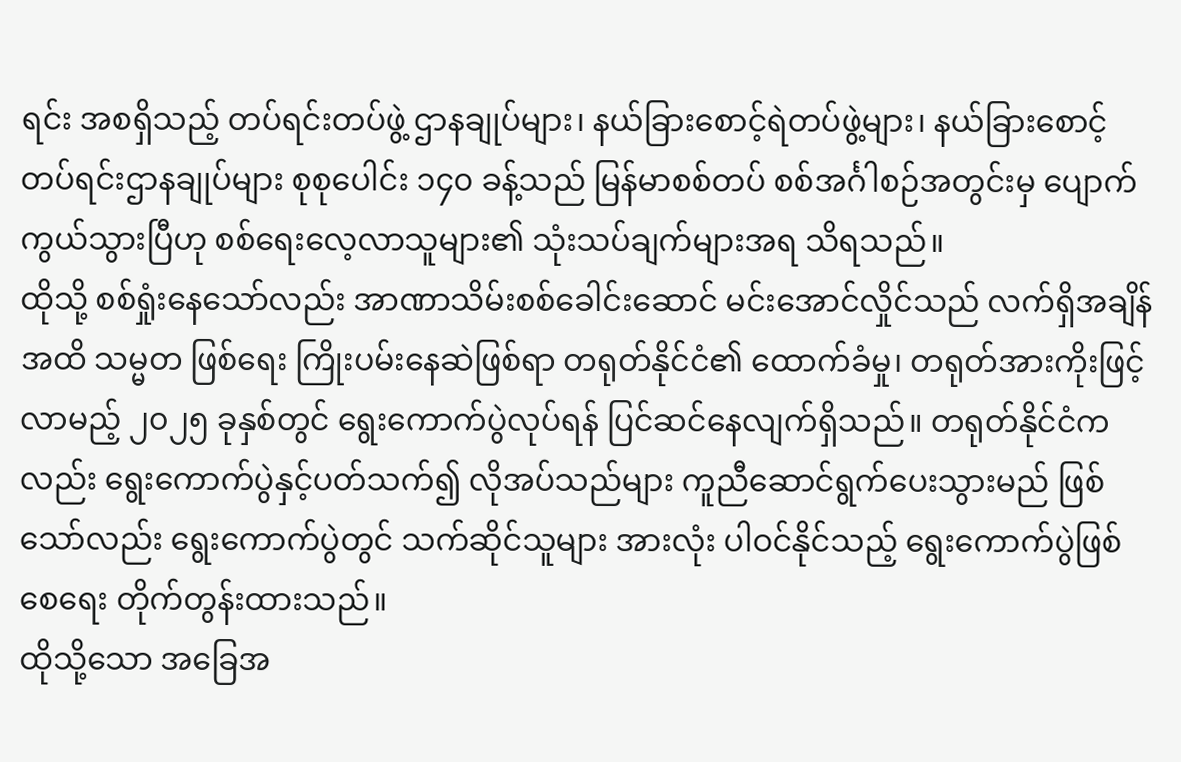ရင်း အစရှိသည့် တပ်ရင်းတပ်ဖွဲ့ ဌာနချုပ်များ၊ နယ်ခြားစောင့်ရဲတပ်ဖွဲ့များ၊ နယ်ခြားစောင့်တပ်ရင်းဌာနချုပ်များ စုစုပေါင်း ၁၄၀ ခန့်သည် မြန်မာစစ်တပ် စစ်အင်္ဂါစဉ်အတွင်းမှ ပျောက်ကွယ်သွားပြီဟု စစ်ရေးလေ့လာသူများ၏ သုံးသပ်ချက်များအရ သိရသည်။
ထိုသို့ စစ်ရှုံးနေသော်လည်း အာဏာသိမ်းစစ်ခေါင်းဆောင် မင်းအောင်လှိုင်သည် လက်ရှိအချိန်အထိ သမ္မတ ဖြစ်ရေး ကြိုးပမ်းနေဆဲဖြစ်ရာ တရုတ်နိုင်ငံ၏ ထောက်ခံမှု၊ တရုတ်အားကိုးဖြင့် လာမည့် ၂၀၂၅ ခုနှစ်တွင် ရွေးကောက်ပွဲလုပ်ရန် ပြင်ဆင်နေလျက်ရှိသည်။ တရုတ်နိုင်ငံကလည်း ရွေးကောက်ပွဲနှင့်ပတ်သက်၍ လိုအပ်သည်များ ကူညီဆောင်ရွက်ပေးသွားမည် ဖြစ်သော်လည်း ရွေးကောက်ပွဲတွင် သက်ဆိုင်သူများ အားလုံး ပါဝင်နိုင်သည့် ရွေးကောက်ပွဲဖြစ်စေရေး တိုက်တွန်းထားသည်။
ထိုသို့သော အခြေအ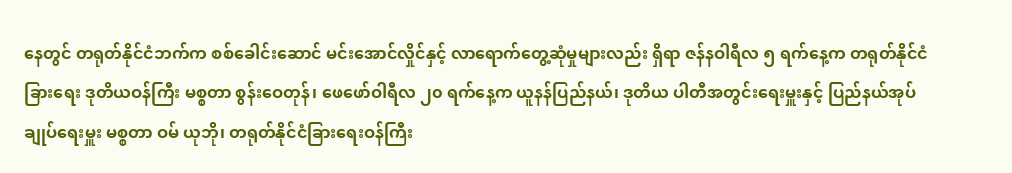နေတွင် တရုတ်နိုင်ငံဘက်က စစ်ခေါင်းဆောင် မင်းအောင်လှိုင်နှင့် လာရောက်တွေ့ဆုံမှုများလည်း ရှိရာ ဇန်နဝါရီလ ၅ ရက်နေ့က တရုတ်နိုင်ငံခြားရေး ဒုတိယဝန်ကြီး မစ္စတာ စွန်းဝေတုန်၊ ဖေဖော်ဝါရီလ ၂၀ ရက်နေ့က ယူနန်ပြည်နယ်၊ ဒုတိယ ပါတီအတွင်းရေးမှူးနှင့် ပြည်နယ်အုပ်ချုပ်ရေးမှူး မစ္စတာ ဝမ် ယုဘို၊ တရုတ်နိုင်ငံခြားရေးဝန်ကြီး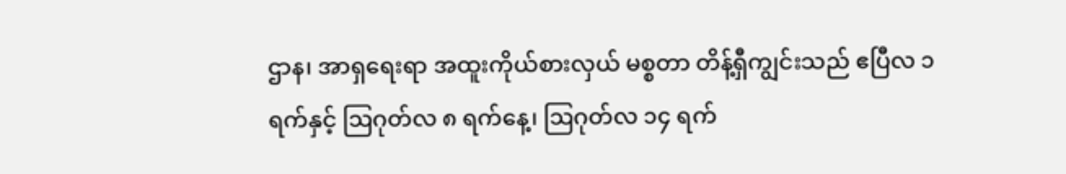ဌာန၊ အာရှရေးရာ အထူးကိုယ်စားလှယ် မစ္စတာ တိန့်ရှီကျွင်းသည် ဧပြီလ ၁ ရက်နှင့် ဩဂုတ်လ ၈ ရက်နေ့၊ ဩဂုတ်လ ၁၄ ရက်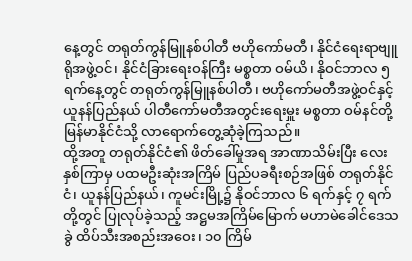နေ့တွင် တရုတ်ကွန်မြူနစ်ပါတီ ဗဟိုကော်မတီ၊ နိုင်ငံရေးရာဗျူရိုအဖွဲ့ဝင်၊ နိုင်ငံခြားရေးဝန်ကြီး မစ္စတာ ဝမ်ယိ၊ နိုဝင်ဘာလ ၅ ရက်နေ့တွင် တရုတ်ကွန်မြူနစ်ပါတီ၊ ဗဟိုကော်မတီအဖွဲ့ဝင်နှင့် ယူနန်ပြည်နယ် ပါတီကော်မတီအတွင်းရေးမှူး မစ္စတာ ဝမ်နင်တို့ မြန်မာနိုင်ငံသို့ လာရောက်တွေ့ဆုံခဲ့ကြသည်။
ထို့အတူ တရုတ်နိုင်ငံ၏ ဖိတ်ခေါ်မှုအရ အာဏာသိမ်းပြီး လေးနှစ်ကြာမှ ပထမဦးဆုံးအကြိမ် ပြည်ပခရီးစဉ်အဖြစ် တရုတ်နိုင်ငံ၊ ယူနန်ပြည်နယ်၊ ကူမင်းမြို့၌ နိုဝင်ဘာလ ၆ ရက်နှင့် ၇ ရက်တို့တွင် ပြုလုပ်ခဲ့သည့် အဋ္ဌမအကြိမ်မြောက် မဟာမဲခေါင်ဒေသခွဲ ထိပ်သီးအစည်းအဝေး၊ ၁၀ ကြိမ်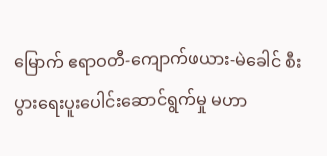မြောက် ဧရာဝတီ-ကျောက်ဖယား-မဲခေါင် စီးပွားရေးပူးပေါင်းဆောင်ရွက်မှု မဟာ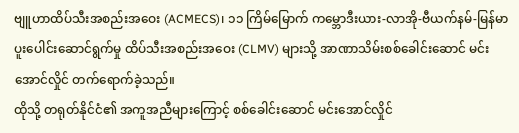ဗျူဟာထိပ်သီးအစည်းအဝေး (ACMECS)၊ ၁၁ ကြိမ်မြောက် ကမ္ဘောဒီးယား-လာအို-ဗီယက်နမ်-မြန်မာ ပူးပေါင်းဆောင်ရွက်မှု ထိပ်သီးအစည်းအဝေး (CLMV) များသို့ အာဏာသိမ်းစစ်ခေါင်းဆောင် မင်းအောင်လှိုင် တက်ရောက်ခဲ့သည်။
ထိုသို့ တရုတ်နိုင်ငံ၏ အကူအညီများကြောင့် စစ်ခေါင်းဆောင် မင်းအောင်လှိုင်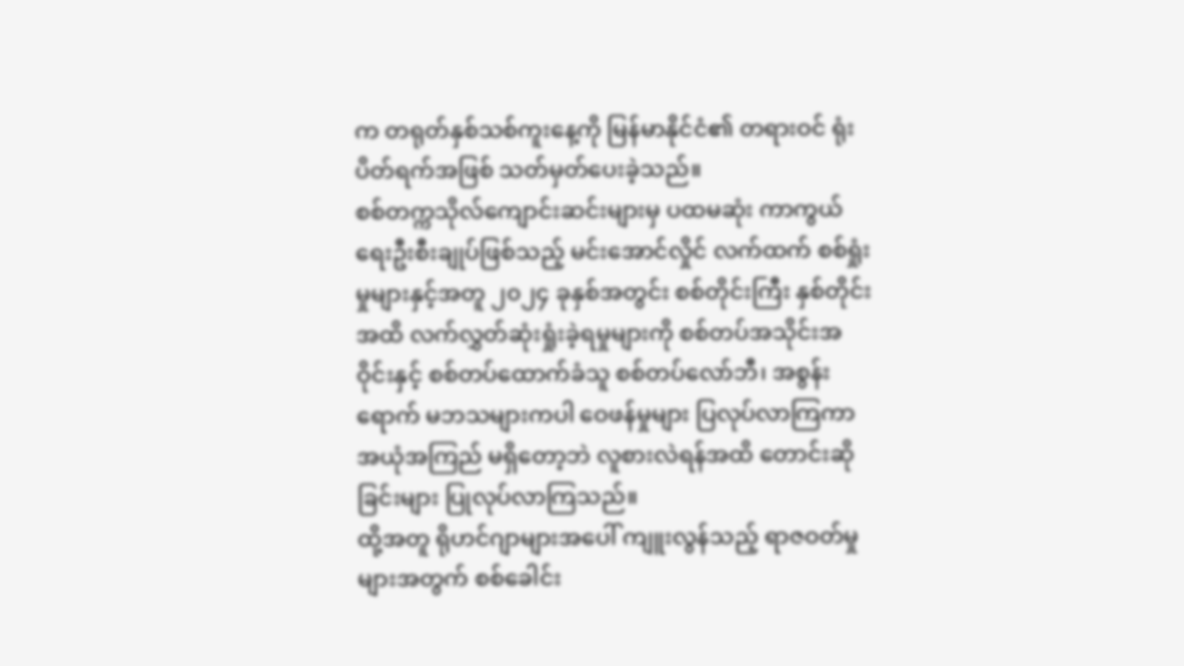က တရုတ်နှစ်သစ်ကူးနေ့ကို မြန်မာနိုင်ငံ၏ တရားဝင် ရုံးပိတ်ရက်အဖြစ် သတ်မှတ်ပေးခဲ့သည်။
စစ်တက္ကသိုလ်ကျောင်းဆင်းများမှ ပထမဆုံး ကာကွယ်ရေးဦးစီးချုပ်ဖြစ်သည့် မင်းအောင်လှိုင် လက်ထက် စစ်ရှုံးမှုများနှင့်အတူ ၂၀၂၄ ခုနှစ်အတွင်း စစ်တိုင်းကြီး နှစ်တိုင်းအထိ လက်လွှတ်ဆုံးရှုံးခဲ့ရမှုများကို စစ်တပ်အသိုင်းအဝိုင်းနှင့် စစ်တပ်ထောက်ခံသူ စစ်တပ်လော်ဘီ၊ အစွန်းရောက် မဘသများကပါ ဝေဖန်မှုများ ပြလုပ်လာကြကာ အယုံအကြည် မရှိတော့ဘဲ လူစားလဲရန်အထိ တောင်းဆိုခြင်းများ ပြုလုပ်လာကြသည်။
ထို့အတူ ရိုဟင်ဂျာများအပေါ် ကျူးလွန်သည့် ရာဇဝတ်မှုများအတွက် စစ်ခေါင်း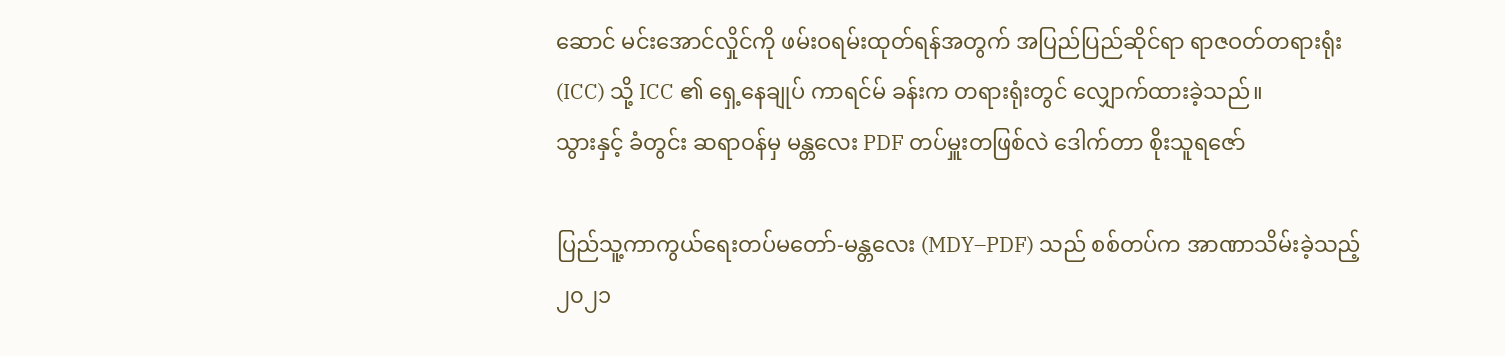ဆောင် မင်းအောင်လှိုင်ကို ဖမ်းဝရမ်းထုတ်ရန်အတွက် အပြည်ပြည်ဆိုင်ရာ ရာဇဝတ်တရားရုံး (ICC) သို့ ICC ၏ ရှေ့နေချုပ် ကာရင်မ် ခန်းက တရားရုံးတွင် လျှောက်ထားခဲ့သည်။
သွားနှင့် ခံတွင်း ဆရာဝန်မှ မန္တလေး PDF တပ်မှူးတဖြစ်လဲ ဒေါက်တာ စိုးသူရဇော်

ပြည်သူ့ကာကွယ်ရေးတပ်မတော်-မန္တလေး (MDY–PDF) သည် စစ်တပ်က အာဏာသိမ်းခဲ့သည့် ၂၀၂၁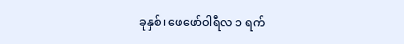ခုနှစ်၊ ဖေဖော်ဝါရီလ ၁ ရက်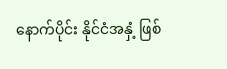နောက်ပိုင်း နိုင်ငံအနှံ့ ဖြစ်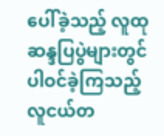ပေါ်ခဲ့သည့် လူထုဆန္ဒပြပွဲများတွင် ပါဝင်ခဲ့ကြသည့် လူငယ်တ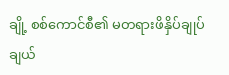ချို့ စစ်ကောင်စီ၏ မတရားဖိနှိပ်ချုပ်ချယ်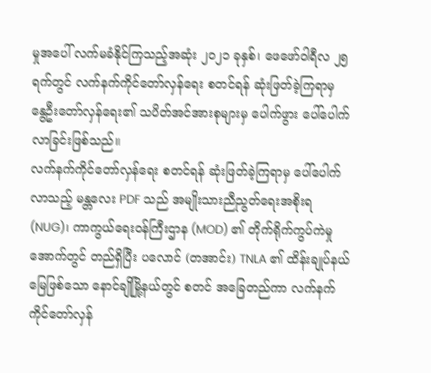မှုအပေါ် လက်မခံနိုင်ကြသည့်အဆုံး ၂၀၂၁ ခုနှစ်၊ ဖေဖော်ဝါရီလ ၂၅ ရက်တွင် လက်နက်ကိုင်တော်လှန်ရေး စတင်ရန် ဆုံးဖြတ်ခဲ့ကြရာမှ နွေဦးတော်လှန်ရေး၏ သပိတ်အင်အားစုများမှ ပေါက်ဖွား ပေါ်ပေါက်လာခြင်းဖြစ်သည်။
လက်နက်ကိုင်တော်လှန်ရေး စတင်ရန် ဆုံးဖြတ်ခဲ့ကြရာမှ ပေါ်ပေါက်လာသည့် မန္တလေး PDF သည် အမျိုးသားညီညွတ်ရေးအစိုးရ (NUG)၊ ကာကွယ်ရေးဝန်ကြီးဌာန (MOD) ၏ တိုက်ရိုက်ကွပ်ကဲမှုအောက်တွင် တည်ရှိပြီး ပလောင် (တအာင်း) TNLA ၏ ထိန်းချုပ်နယ်မြေဖြစ်သော နောင်ချိုမြို့နယ်တွင် စတင် အခြေတည်ကာ လက်နက်ကိုင်တော်လှန်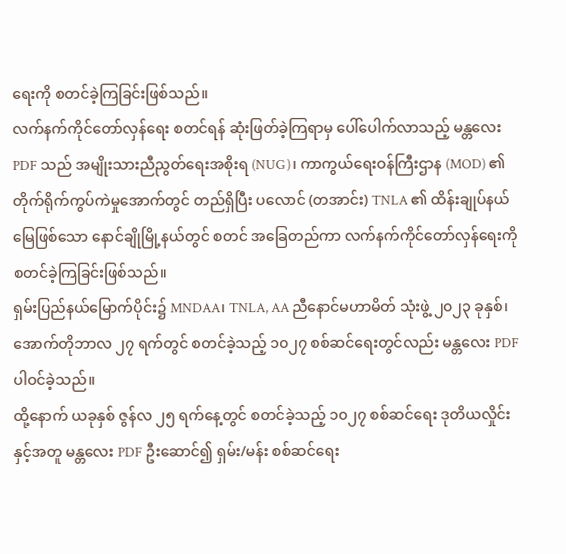ရေးကို စတင်ခဲ့ကြခြင်းဖြစ်သည်။
လက်နက်ကိုင်တော်လှန်ရေး စတင်ရန် ဆုံးဖြတ်ခဲ့ကြရာမှ ပေါ်ပေါက်လာသည့် မန္တလေး PDF သည် အမျိုးသားညီညွတ်ရေးအစိုးရ (NUG)၊ ကာကွယ်ရေးဝန်ကြီးဌာန (MOD) ၏ တိုက်ရိုက်ကွပ်ကဲမှုအောက်တွင် တည်ရှိပြီး ပလောင် (တအာင်း) TNLA ၏ ထိန်းချုပ်နယ်မြေဖြစ်သော နောင်ချိုမြို့နယ်တွင် စတင် အခြေတည်ကာ လက်နက်ကိုင်တော်လှန်ရေးကို စတင်ခဲ့ကြခြင်းဖြစ်သည်။
ရှမ်းပြည်နယ်မြောက်ပိုင်း၌ MNDAA၊ TNLA, AA ညီနောင်မဟာမိတ် သုံးဖွဲ့ ၂၀၂၃ ခုနှစ်၊ အောက်တိုဘာလ ၂၇ ရက်တွင် စတင်ခဲ့သည့် ၁၀၂၇ စစ်ဆင်ရေးတွင်လည်း မန္တလေး PDF ပါဝင်ခဲ့သည်။
ထို့နောက် ယခုနှစ် ဇွန်လ ၂၅ ရက်နေ့တွင် စတင်ခဲ့သည့် ၁၀၂၇ စစ်ဆင်ရေး ဒုတိယလှိုင်းနှင့်အတူ မန္တလေး PDF ဦးဆောင်၍ ရှမ်း/မန်း စစ်ဆင်ရေး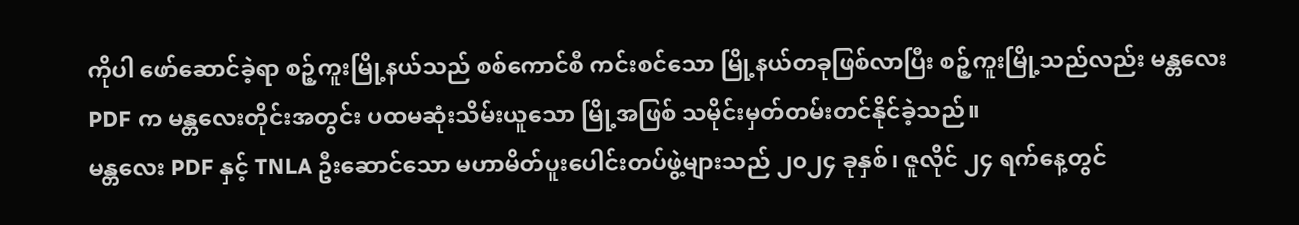ကိုပါ ဖော်ဆောင်ခဲ့ရာ စဉ့်ကူးမြို့နယ်သည် စစ်ကောင်စီ ကင်းစင်သော မြို့နယ်တခုဖြစ်လာပြီး စဉ့်ကူးမြို့သည်လည်း မန္တလေး PDF က မန္တလေးတိုင်းအတွင်း ပထမဆုံးသိမ်းယူသော မြို့အဖြစ် သမိုင်းမှတ်တမ်းတင်နိုင်ခဲ့သည်။
မန္တလေး PDF နှင့် TNLA ဦးဆောင်သော မဟာမိတ်ပူးပေါင်းတပ်ဖွဲ့များသည် ၂၀၂၄ ခုနှစ်၊ ဇူလိုင် ၂၄ ရက်နေ့တွင်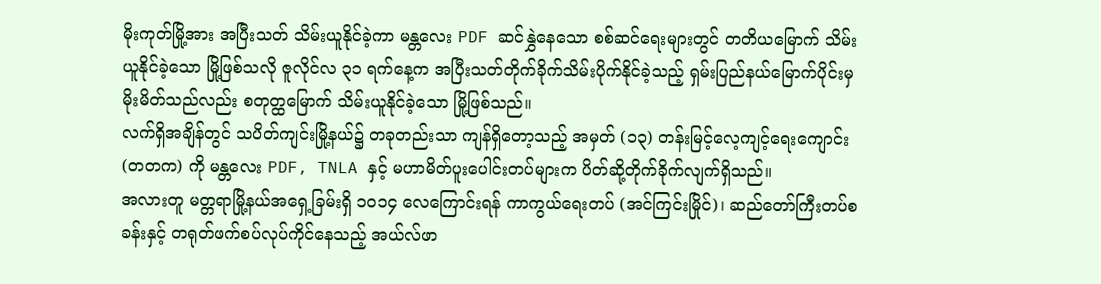မိုးကုတ်မြို့အား အပြီးသတ် သိမ်းယူနိုင်ခဲ့ကာ မန္တလေး PDF ဆင်နွှဲနေသော စစ်ဆင်ရေးများတွင် တတိယမြောက် သိမ်းယူနိုင်ခဲ့သော မြို့ဖြစ်သလို ဇူလိုင်လ ၃၁ ရက်နေ့က အပြီးသတ်တိုက်ခိုက်သိမ်းပိုက်နိုင်ခဲ့သည့် ရှမ်းပြည်နယ်မြောက်ပိုင်းမှ မိုးမိတ်သည်လည်း စတုတ္ထမြောက် သိမ်းယူနိုင်ခဲ့သော မြို့ဖြစ်သည်။
လက်ရှိအချိန်တွင် သပိတ်ကျင်းမြို့နယ်၌ တခုတည်းသာ ကျန်ရှိတော့သည့် အမှတ် (၁၃) တန်းမြင့်လေ့ကျင့်ရေးကျောင်း (တတက) ကို မန္တလေး PDF, TNLA နှင့် မဟာမိတ်ပူးပေါင်းတပ်များက ပိတ်ဆို့တိုက်ခိုက်လျက်ရှိသည်။
အလားတူ မတ္တရာမြို့နယ်အရှေ့ခြမ်းရှိ ၁၀၁၄ လေကြောင်းရန် ကာကွယ်ရေးတပ် (အင်ကြင်းမြိုင်)၊ ဆည်တော်ကြီးတပ်စခန်းနှင့် တရုတ်ဖက်စပ်လုပ်ကိုင်နေသည့် အယ်လ်ဖာ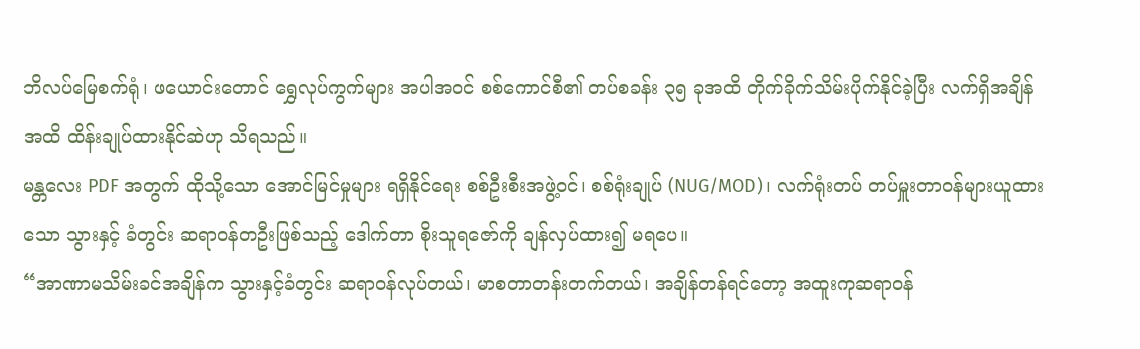ဘိလပ်မြေစက်ရုံ၊ ဖယောင်းတောင် ရွှေလုပ်ကွက်များ အပါအဝင် စစ်ကောင်စီ၏ တပ်စခန်း ၃၅ ခုအထိ တိုက်ခိုက်သိမ်းပိုက်နိုင်ခဲ့ပြီး လက်ရှိအချိန်အထိ ထိန်းချုပ်ထားနိုင်ဆဲဟု သိရသည်။
မန္တလေး PDF အတွက် ထိုသို့သော အောင်မြင်မှုများ ရရှိနိုင်ရေး စစ်ဦးစီးအဖွဲ့ဝင်၊ စစ်ရုံးချုပ် (NUG/MOD)၊ လက်ရုံးတပ် တပ်မှူးတာဝန်များယူထားသော သွားနှင့် ခံတွင်း ဆရာဝန်တဦးဖြစ်သည့် ဒေါက်တာ စိုးသူရဇော်ကို ချန်လှပ်ထား၍ မရပေ။
“အာဏာမသိမ်းခင်အချိန်က သွားနှင့်ခံတွင်း ဆရာဝန်လုပ်တယ်၊ မာစတာတန်းတက်တယ်၊ အချိန်တန်ရင်တော့ အထူးကုဆရာဝန်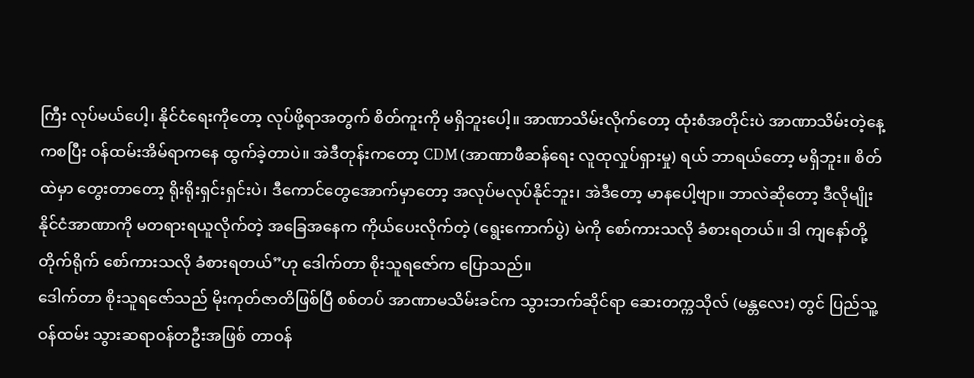ကြီး လုပ်မယ်ပေါ့၊ နိုင်ငံရေးကိုတော့ လုပ်ဖို့ရာအတွက် စိတ်ကူးကို မရှိဘူးပေါ့။ အာဏာသိမ်းလိုက်တော့ ထုံးစံအတိုင်းပဲ အာဏာသိမ်းတဲ့နေ့ကစပြီး ဝန်ထမ်းအိမ်ရာကနေ ထွက်ခဲ့တာပဲ။ အဲဒီတုန်းကတော့ CDM (အာဏာဖီဆန်ရေး လူထုလှုပ်ရှားမှု) ရယ် ဘာရယ်တော့ မရှိဘူး။ စိတ်ထဲမှာ တွေးတာတော့ ရိုးရိုးရှင်းရှင်းပဲ၊ ဒီကောင်တွေအောက်မှာတော့ အလုပ်မလုပ်နိုင်ဘူး၊ အဲဒီတော့ မာနပေါ့ဗျာ။ ဘာလဲဆိုတော့ ဒီလိုမျိုး နိုင်ငံအာဏာကို မတရားရယူလိုက်တဲ့ အခြေအနေက ကိုယ်ပေးလိုက်တဲ့ (ရွေးကောက်ပွဲ) မဲကို စော်ကားသလို ခံစားရတယ်။ ဒါ ကျနော်တို့ တိုက်ရိုက် စော်ကားသလို ခံစားရတယ်”ဟု ဒေါက်တာ စိုးသူရဇော်က ပြောသည်။
ဒေါက်တာ စိုးသူရဇော်သည် မိုးကုတ်ဇာတိဖြစ်ပြီ စစ်တပ် အာဏာမသိမ်းခင်က သွားဘက်ဆိုင်ရာ ဆေးတက္ကသိုလ် (မန္တလေး) တွင် ပြည်သူ့ဝန်ထမ်း သွားဆရာဝန်တဦးအဖြစ် တာဝန်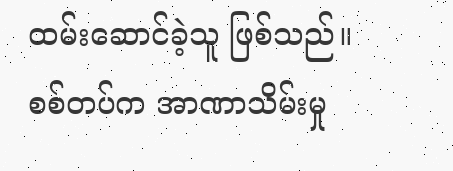ထမ်းဆောင်ခဲ့သူ ဖြစ်သည်။
စစ်တပ်က အာဏာသိမ်းမှု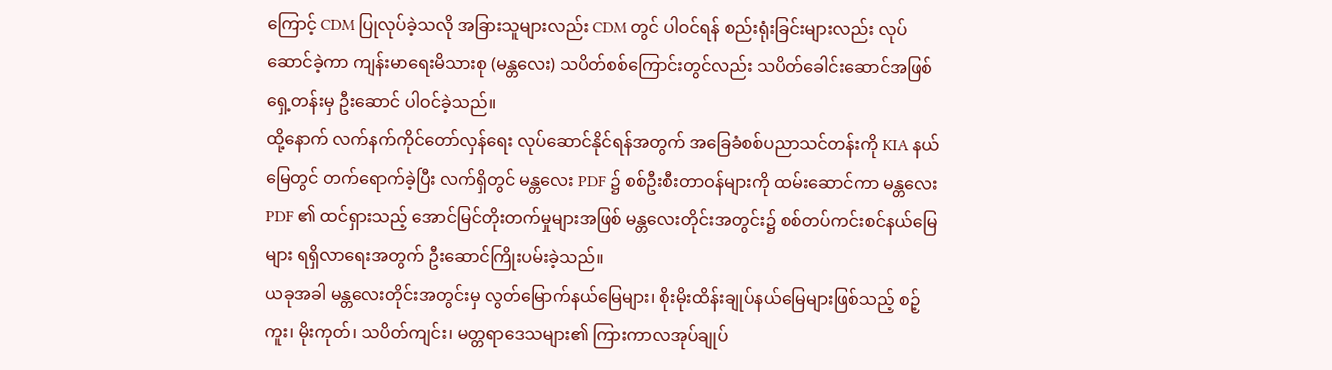ကြောင့် CDM ပြုလုပ်ခဲ့သလို အခြားသူများလည်း CDM တွင် ပါဝင်ရန် စည်းရုံးခြင်းများလည်း လုပ်ဆောင်ခဲ့ကာ ကျန်းမာရေးမိသားစု (မန္တလေး) သပိတ်စစ်ကြောင်းတွင်လည်း သပိတ်ခေါင်းဆောင်အဖြစ် ရှေ့တန်းမှ ဦးဆောင် ပါဝင်ခဲ့သည်။
ထို့နောက် လက်နက်ကိုင်တော်လှန်ရေး လုပ်ဆောင်နိုင်ရန်အတွက် အခြေခံစစ်ပညာသင်တန်းကို KIA နယ်မြေတွင် တက်ရောက်ခဲ့ပြီး လက်ရှိတွင် မန္တလေး PDF ၌ စစ်ဦးစီးတာဝန်များကို ထမ်းဆောင်ကာ မန္တလေး PDF ၏ ထင်ရှားသည့် အောင်မြင်တိုးတက်မှုများအဖြစ် မန္တလေးတိုင်းအတွင်း၌ စစ်တပ်ကင်းစင်နယ်မြေများ ရရှိလာရေးအတွက် ဦးဆောင်ကြိုးပမ်းခဲ့သည်။
ယခုအခါ မန္တလေးတိုင်းအတွင်းမှ လွတ်မြောက်နယ်မြေများ၊ စိုးမိုးထိန်းချုပ်နယ်မြေများဖြစ်သည့် စဉ့်ကူး၊ မိုးကုတ်၊ သပိတ်ကျင်း၊ မတ္တရာဒေသများ၏ ကြားကာလအုပ်ချုပ်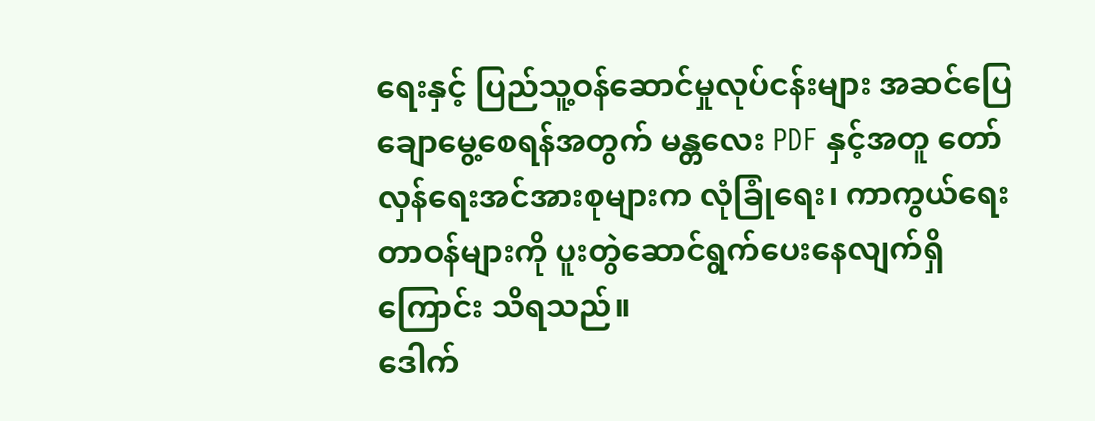ရေးနှင့် ပြည်သူ့ဝန်ဆောင်မှုလုပ်ငန်းများ အဆင်ပြေချောမွေ့စေရန်အတွက် မန္တလေး PDF နှင့်အတူ တော်လှန်ရေးအင်အားစုများက လုံခြုံရေး၊ ကာကွယ်ရေးတာဝန်များကို ပူးတွဲဆောင်ရွက်ပေးနေလျက်ရှိကြောင်း သိရသည်။
ဒေါက်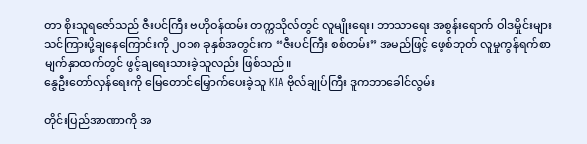တာ စိုးသူရဇော်သည် ဇီးပင်ကြီး ဗဟိုဝန်ထမ်း တက္ကသိုလ်တွင် လူမျိုးရေး၊ ဘာသာရေး အစွန်းရောက် ဝါဒမှိုင်းများ သင်ကြားပို့ချနေကြောင်းကို ၂၀၁၈ ခုနှစ်အတွင်းက “ဇီးပင်ကြီး စစ်တမ်း” အမည်ဖြင့် ဖေ့စ်ဘုတ် လူမှုကွန်ရက်စာမျက်နှာထက်တွင် ဖွင့်ချရေးသားခဲ့သူလည်း ဖြစ်သည်။
နွေဦးတော်လှန်ရေးကို မြေတောင်မြှောက်ပေးခဲ့သူ KIA ဗိုလ်ချုပ်ကြီး ဒူကဘာခေါင်လွမ်း

တိုင်းပြည်အာဏာကို အ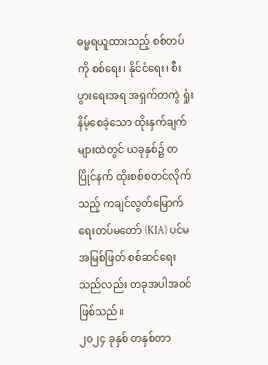ဓမ္မရယူထားသည့် စစ်တပ်ကို စစ်ရေး၊ နိုင်ငံရေး၊ စီးပွားရေးအရ အရှက်တကွဲ ရှုံးနိမ့်စေခဲ့သော ထိုးနှက်ချက်များထဲတွင် ယခုနှစ်၌ တပြိုင်နက် ထိုးစစ်စတင်လိုက်သည့် ကချင်လွတ်မြောက်ရေးတပ်မတော် (KIA) ပင်မအမြစ်ဖြတ် စစ်ဆင်ရေးသည်လည်း တခုအပါအဝင် ဖြစ်သည်။
၂၀၂၄ ခုနှစ် တနှစ်တာ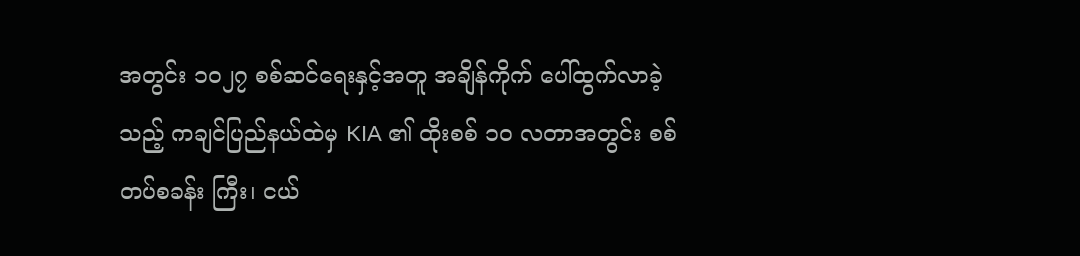အတွင်း ၁၀၂၇ စစ်ဆင်ရေးနှင့်အတူ အချိန်ကိုက် ပေါ်ထွက်လာခဲ့သည့် ကချင်ပြည်နယ်ထဲမှ KIA ၏ ထိုးစစ် ၁၀ လတာအတွင်း စစ်တပ်စခန်း ကြီး၊ ငယ်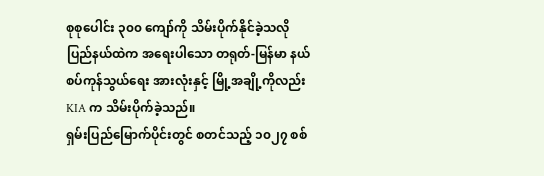စုစုပေါင်း ၃၀၀ ကျော်ကို သိမ်းပိုက်နိုင်ခဲ့သလို ပြည်နယ်ထဲက အရေးပါသော တရုတ်-မြန်မာ နယ်စပ်ကုန်သွယ်ရေး အားလုံးနှင့် မြို့အချို့ကိုလည်း KIA က သိမ်းပိုက်ခဲ့သည်။
ရှမ်းပြည်မြောက်ပိုင်းတွင် စတင်သည့် ၁၀၂၇ စစ်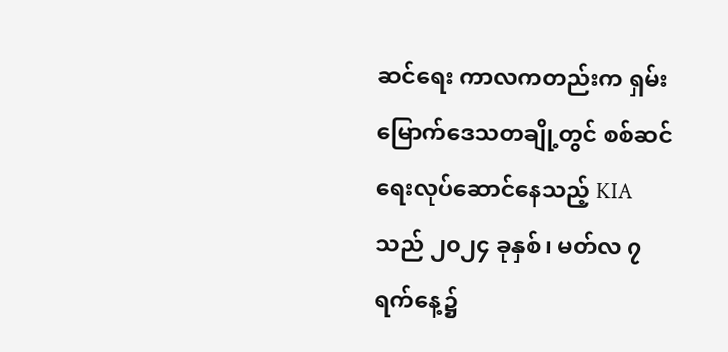ဆင်ရေး ကာလကတည်းက ရှမ်းမြောက်ဒေသတချို့တွင် စစ်ဆင်ရေးလုပ်ဆောင်နေသည့် KIA သည် ၂၀၂၄ ခုနှစ်၊ မတ်လ ၇ ရက်နေ့၌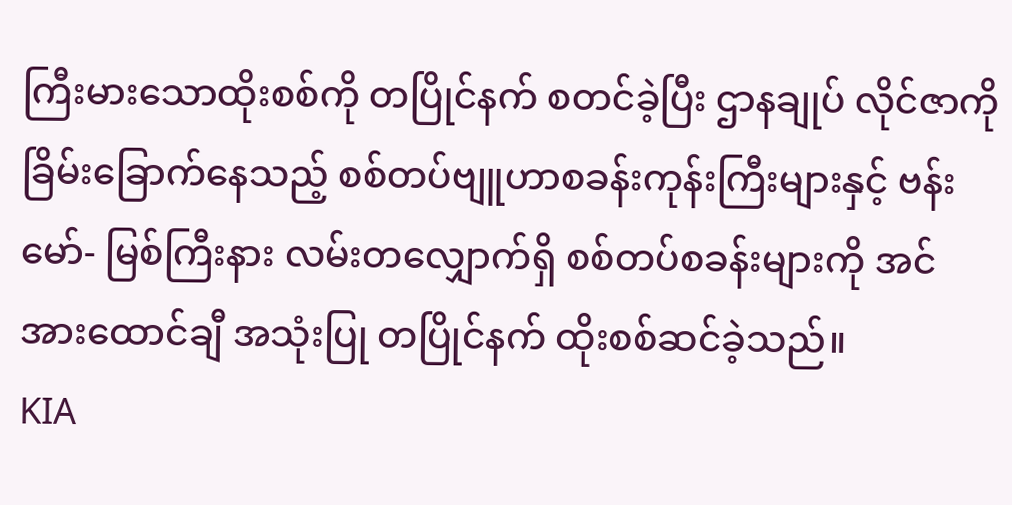ကြီးမားသောထိုးစစ်ကို တပြိုင်နက် စတင်ခဲ့ပြီး ဌာနချုပ် လိုင်ဇာကို ခြိမ်းခြောက်နေသည့် စစ်တပ်ဗျူဟာစခန်းကုန်းကြီးများနှင့် ဗန်းမော်- မြစ်ကြီးနား လမ်းတလျှောက်ရှိ စစ်တပ်စခန်းများကို အင်အားထောင်ချီ အသုံးပြု တပြိုင်နက် ထိုးစစ်ဆင်ခဲ့သည်။
KIA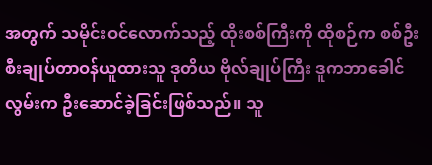အတွက် သမိုင်းဝင်လောက်သည့် ထိုးစစ်ကြီးကို ထိုစဉ်က စစ်ဦးစီးချုပ်တာဝန်ယူထားသူ ဒုတိယ ဗိုလ်ချုပ်ကြီး ဒူကဘာခေါင်လွမ်းက ဦးဆောင်ခဲ့ခြင်းဖြစ်သည်။ သူ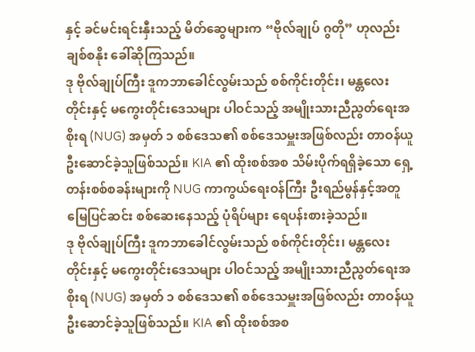နှင့် ခင်မင်းရင်းနှီးသည့် မိတ်ဆွေများက “ဗိုလ်ချုပ် ဂွတို” ဟုလည်း ချစ်စနိုး ခေါ်ဆိုကြသည်။
ဒု ဗိုလ်ချုပ်ကြီး ဒူကဘာခေါင်လွမ်းသည် စစ်ကိုင်းတိုင်း၊ မန္တလေးတိုင်းနှင့် မကွေးတိုင်းဒေသများ ပါဝင်သည့် အမျိုးသားညီညွတ်ရေးအစိုးရ (NUG) အမှတ် ၁ စစ်ဒေသ၏ စစ်ဒေသမှူးအဖြစ်လည်း တာဝန်ယူ ဦးဆောင်ခဲ့သူဖြစ်သည်။ KIA ၏ ထိုးစစ်အစ သိမ်းပိုက်ရရှိခဲ့သော ရှေ့တန်းစစ်စခန်းများကို NUG ကာကွယ်ရေးဝန်ကြီး ဦးရည်မွန်နှင့်အတူ မြေပြင်ဆင်း စစ်ဆေးနေသည့် ပုံရိပ်များ ရေပန်းစားခဲ့သည်။
ဒု ဗိုလ်ချုပ်ကြီး ဒူကဘာခေါင်လွမ်းသည် စစ်ကိုင်းတိုင်း၊ မန္တလေးတိုင်းနှင့် မကွေးတိုင်းဒေသများ ပါဝင်သည့် အမျိုးသားညီညွတ်ရေးအစိုးရ (NUG) အမှတ် ၁ စစ်ဒေသ၏ စစ်ဒေသမှူးအဖြစ်လည်း တာဝန်ယူ ဦးဆောင်ခဲ့သူဖြစ်သည်။ KIA ၏ ထိုးစစ်အစ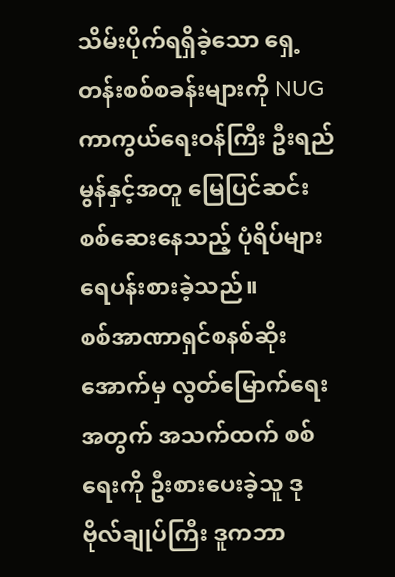သိမ်းပိုက်ရရှိခဲ့သော ရှေ့တန်းစစ်စခန်းများကို NUG ကာကွယ်ရေးဝန်ကြီး ဦးရည်မွန်နှင့်အတူ မြေပြင်ဆင်း စစ်ဆေးနေသည့် ပုံရိပ်များ ရေပန်းစားခဲ့သည်။
စစ်အာဏာရှင်စနစ်ဆိုးအောက်မှ လွတ်မြောက်ရေးအတွက် အသက်ထက် စစ်ရေးကို ဦးစားပေးခဲ့သူ ဒု ဗိုလ်ချုပ်ကြီး ဒူကဘာ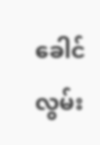ခေါင်လွမ်း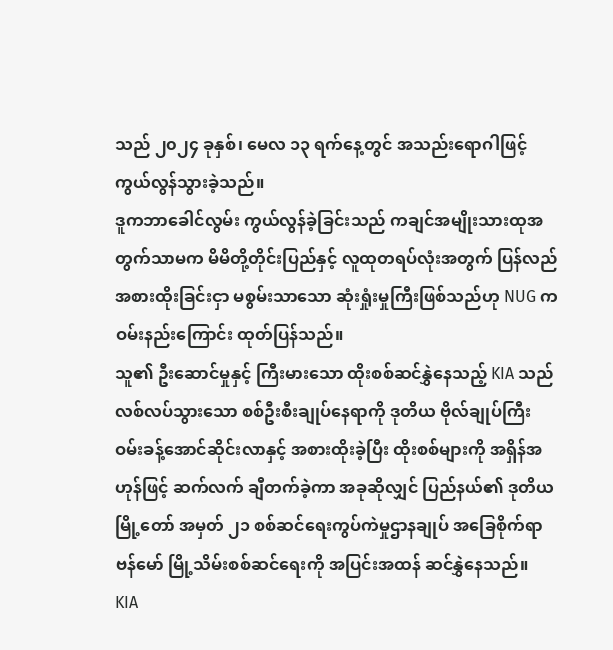သည် ၂၀၂၄ ခုနှစ်၊ မေလ ၁၃ ရက်နေ့တွင် အသည်းရောဂါဖြင့် ကွယ်လွန်သွားခဲ့သည်။
ဒူကဘာခေါင်လွမ်း ကွယ်လွန်ခဲ့ခြင်းသည် ကချင်အမျိုးသားထုအတွက်သာမက မိမိတို့တိုင်းပြည်နှင့် လူထုတရပ်လုံးအတွက် ပြန်လည်အစားထိုးခြင်းငှာ မစွမ်းသာသော ဆုံးရှုံးမှုကြီးဖြစ်သည်ဟု NUG က ဝမ်းနည်းကြောင်း ထုတ်ပြန်သည်။
သူ၏ ဦးဆောင်မှုနှင့် ကြီးမားသော ထိုးစစ်ဆင်နွှဲနေသည့် KIA သည် လစ်လပ်သွားသော စစ်ဦးစီးချုပ်နေရာကို ဒုတိယ ဗိုလ်ချုပ်ကြီး ဝမ်းခန့်အောင်ဆိုင်းလာနှင့် အစားထိုးခဲ့ပြီး ထိုးစစ်များကို အရှိန်အဟုန်ဖြင့် ဆက်လက် ချီတက်ခဲ့ကာ အခုဆိုလျှင် ပြည်နယ်၏ ဒုတိယမြို့တော် အမှတ် ၂၁ စစ်ဆင်ရေးကွပ်ကဲမှုဌာနချုပ် အခြေစိုက်ရာ ဗန်မော် မြို့သိမ်းစစ်ဆင်ရေးကို အပြင်းအထန် ဆင်နွှဲနေသည်။
KIA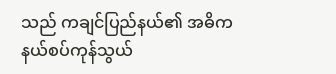သည် ကချင်ပြည်နယ်၏ အဓိက နယ်စပ်ကုန်သွယ်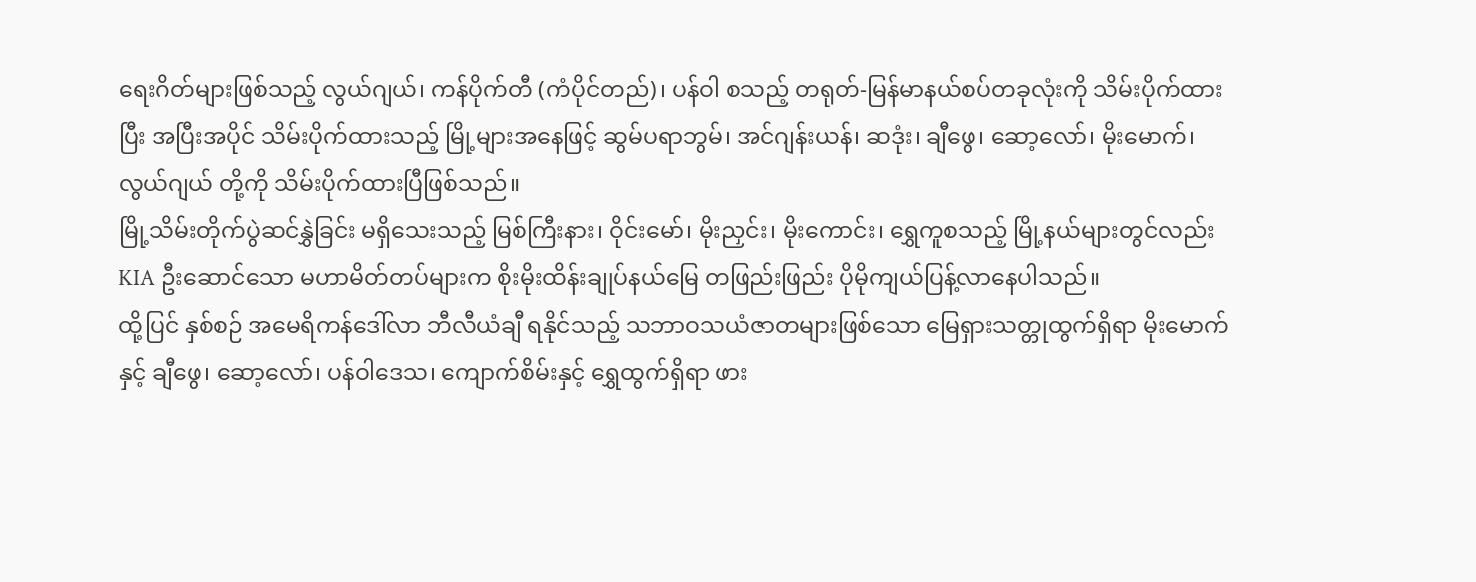ရေးဂိတ်များဖြစ်သည့် လွယ်ဂျယ်၊ ကန်ပိုက်တီ (ကံပိုင်တည်)၊ ပန်ဝါ စသည့် တရုတ်-မြန်မာနယ်စပ်တခုလုံးကို သိမ်းပိုက်ထားပြီး အပြီးအပိုင် သိမ်းပိုက်ထားသည့် မြို့များအနေဖြင့် ဆွမ်ပရာဘွမ်၊ အင်ဂျန်းယန်၊ ဆဒုံး၊ ချီဖွေ၊ ဆော့လော်၊ မိုးမောက်၊ လွယ်ဂျယ် တို့ကို သိမ်းပိုက်ထားပြီဖြစ်သည်။
မြို့သိမ်းတိုက်ပွဲဆင်နွှဲခြင်း မရှိသေးသည့် မြစ်ကြီးနား၊ ဝိုင်းမော်၊ မိုးညှင်း၊ မိုးကောင်း၊ ရွှေကူစသည့် မြို့နယ်များတွင်လည်း KIA ဦးဆောင်သော မဟာမိတ်တပ်များက စိုးမိုးထိန်းချုပ်နယ်မြေ တဖြည်းဖြည်း ပိုမိုကျယ်ပြန့်လာနေပါသည်။
ထို့ပြင် နှစ်စဉ် အမေရိကန်ဒေါ်လာ ဘီလီယံချီ ရနိုင်သည့် သဘာဝသယံဇာတများဖြစ်သော မြေရှားသတ္တုထွက်ရှိရာ မိုးမောက်နှင့် ချီဖွေ၊ ဆော့လော်၊ ပန်ဝါဒေသ၊ ကျောက်စိမ်းနှင့် ရွှေထွက်ရှိရာ ဖား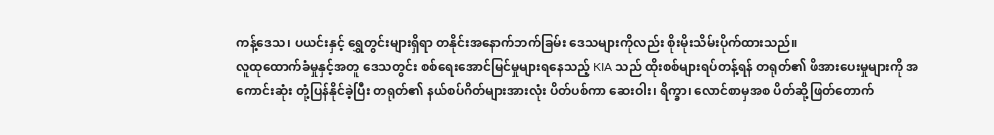ကန့်ဒေသ၊ ပယင်းနှင့် ရွှေတွင်းများရှိရာ တနိုင်းအနောက်ဘက်ခြမ်း ဒေသများကိုလည်း စိုးမိုးသိမ်းပိုက်ထားသည်။
လူထုထောက်ခံမှုနှင့်အတူ ဒေသတွင်း စစ်ရေးအောင်မြင်မှုများရနေသည့် KIA သည် ထိုးစစ်များရပ်တန့်ရန် တရုတ်၏ ဖိအားပေးမှုများကို အကောင်းဆုံး တုံ့ပြန်နိုင်ခဲ့ပြီး တရုတ်၏ နယ်စပ်ဂိတ်များအားလုံး ပိတ်ပစ်ကာ ဆေးဝါး၊ ရိက္ခာ၊ လောင်စာမှအစ ပိတ်ဆို့ဖြတ်တောက်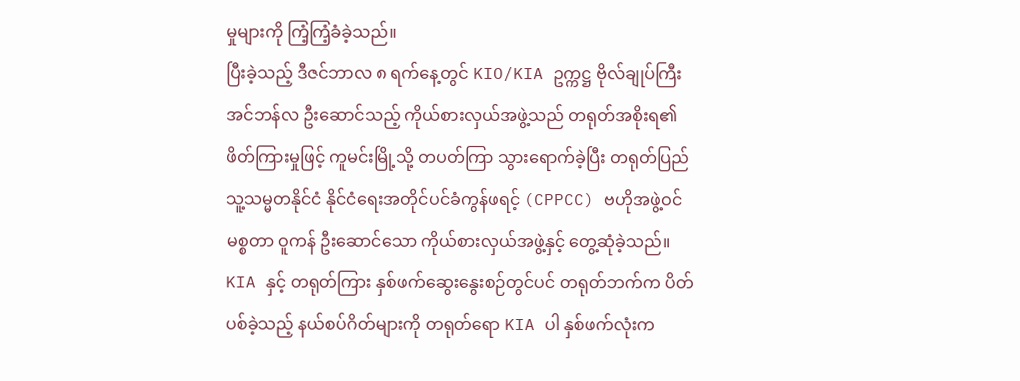မှုများကို ကြံ့ကြံ့ခံခဲ့သည်။
ပြီးခဲ့သည့် ဒီဇင်ဘာလ ၈ ရက်နေ့တွင် KIO/KIA ဥက္ကဋ္ဌ ဗိုလ်ချုပ်ကြီး အင်ဘန်လ ဦးဆောင်သည့် ကိုယ်စားလှယ်အဖွဲ့သည် တရုတ်အစိုးရ၏ ဖိတ်ကြားမှုဖြင့် ကူမင်းမြို့သို့ တပတ်ကြာ သွားရောက်ခဲ့ပြီး တရုတ်ပြည်သူ့သမ္မတနိုင်ငံ နိုင်ငံရေးအတိုင်ပင်ခံကွန်ဖရင့် (CPPCC) ဗဟိုအဖွဲ့ဝင် မစ္စတာ ဝူကန် ဦးဆောင်သော ကိုယ်စားလှယ်အဖွဲ့နှင့် တွေ့ဆုံခဲ့သည်။
KIA နှင့် တရုတ်ကြား နှစ်ဖက်ဆွေးနွေးစဉ်တွင်ပင် တရုတ်ဘက်က ပိတ်ပစ်ခဲ့သည့် နယ်စပ်ဂိတ်များကို တရုတ်ရော KIA ပါ နှစ်ဖက်လုံးက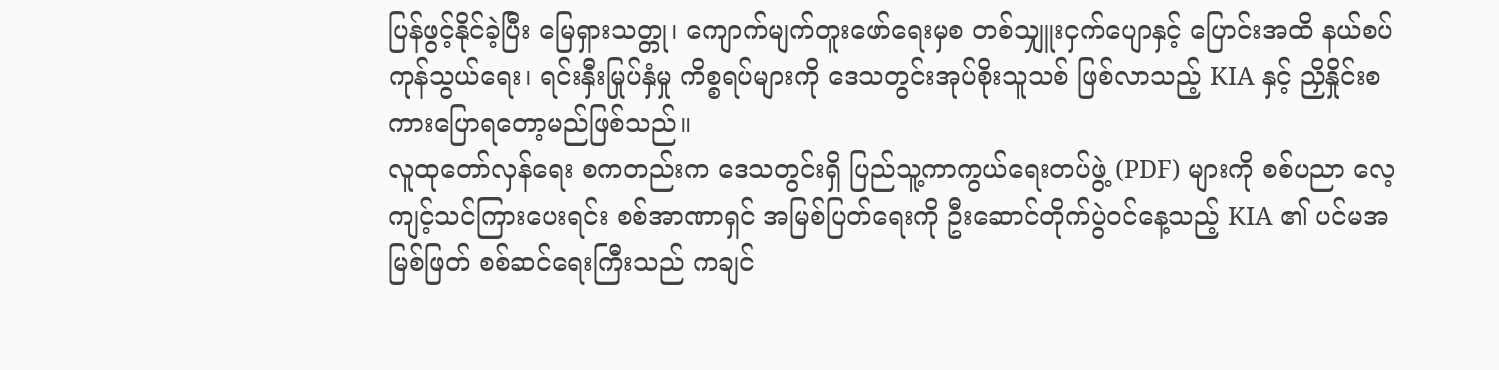ပြန်ဖွင့်နိုင်ခဲ့ပြီး မြေရှားသတ္တု၊ ကျောက်မျက်တူးဖော်ရေးမှစ တစ်သျှူးငှက်ပျောနှင့် ပြောင်းအထိ နယ်စပ်ကုန်သွယ်ရေး၊ ရင်းနှီးမြုပ်နှံမှု ကိစ္စရပ်များကို ဒေသတွင်းအုပ်စိုးသူသစ် ဖြစ်လာသည့် KIA နှင့် ညှိနှိုင်းစကားပြောရတော့မည်ဖြစ်သည်။
လူထုတော်လှန်ရေး စကတည်းက ဒေသတွင်းရှိ ပြည်သူ့ကာကွယ်ရေးတပ်ဖွဲ့ (PDF) များကို စစ်ပညာ လေ့ကျင့်သင်ကြားပေးရင်း စစ်အာဏာရှင် အမြစ်ပြတ်ရေးကို ဦးဆောင်တိုက်ပွဲဝင်နေ့သည့် KIA ၏ ပင်မအမြစ်ဖြတ် စစ်ဆင်ရေးကြီးသည် ကချင်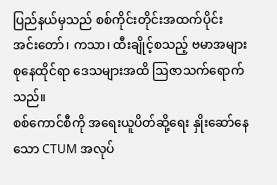ပြည်နယ်မှသည် စစ်ကိုင်းတိုင်းအထက်ပိုင်း အင်းတော်၊ ကသာ၊ ထီးချိုင့်စသည့် ဗမာအများစုနေထိုင်ရာ ဒေသများအထိ ဩဇာသက်ရောက်သည်။
စစ်ကောင်စီကို အရေးယူပိတ်ဆို့ရေး နှိုးဆော်နေသော CTUM အလုပ်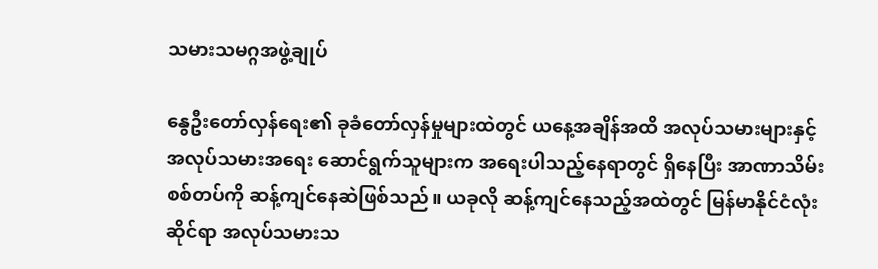သမားသမဂ္ဂအဖွဲ့ချုပ်

နွေဦးတော်လှန်ရေး၏ ခုခံတော်လှန်မှုများထဲတွင် ယနေ့အချိန်အထိ အလုပ်သမားများနှင့် အလုပ်သမားအရေး ဆောင်ရွက်သူများက အရေးပါသည့်နေရာတွင် ရှိနေပြီး အာဏာသိမ်း စစ်တပ်ကို ဆန့်ကျင်နေဆဲဖြစ်သည်။ ယခုလို ဆန့်ကျင်နေသည့်အထဲတွင် မြန်မာနိုင်ငံလုံးဆိုင်ရာ အလုပ်သမားသ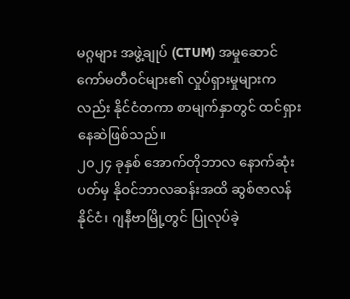မဂ္ဂများ အဖွဲ့ချုပ် (CTUM) အမှုဆောင် ကော်မတီဝင်များ၏ လှုပ်ရှားမှုများကလည်း နိုင်ငံတကာ စာမျက်နှာတွင် ထင်ရှားနေဆဲဖြစ်သည်။
၂၀၂၄ ခုနှစ် အောက်တိုဘာလ နောက်ဆုံးပတ်မှ နိုဝင်ဘာလဆန်းအထိ ဆွစ်ဇာလန်နိုင်ငံ၊ ဂျနီဗာမြို့တွင် ပြုလုပ်ခဲ့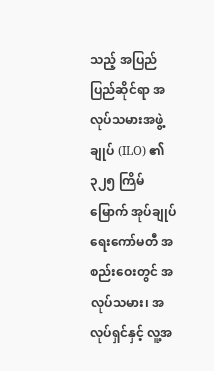သည့် အပြည်ပြည်ဆိုင်ရာ အလုပ်သမားအဖွဲ့ချုပ် (ILO) ၏ ၃၂၅ ကြိမ်မြောက် အုပ်ချုပ်ရေးကော်မတီ အစည်းဝေးတွင် အလုပ်သမား၊ အလုပ်ရှင်နှင့် လူ့အ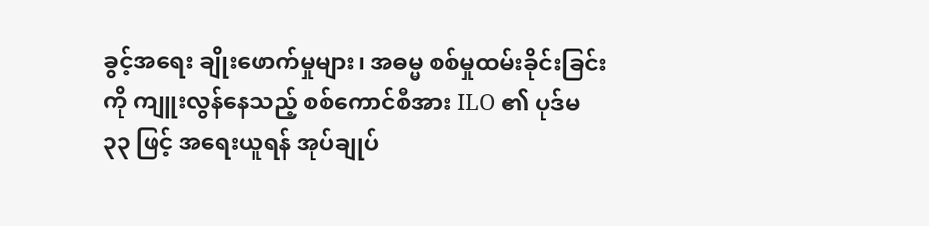ခွင့်အရေး ချိုးဖောက်မှုများ၊ အဓမ္မ စစ်မှုထမ်းခိုင်းခြင်းကို ကျူးလွန်နေသည့် စစ်ကောင်စီအား ILO ၏ ပုဒ်မ ၃၃ ဖြင့် အရေးယူရန် အုပ်ချုပ်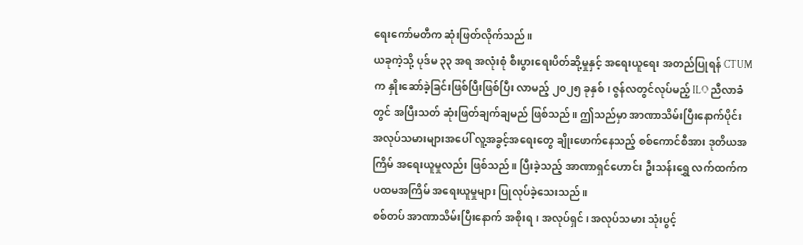ရေးကော်မတီက ဆုံးဖြတ်လိုက်သည်။
ယခုကဲ့သို့ ပုဒ်မ ၃၃ အရ အလုံးစုံ စီးပွားရေးပိတ်ဆို့မှုနှင့် အရေးယူရေး အတည်ပြုရန် CTUM က နှိုးဆော်ခဲ့ခြင်းဖြစ်ပြီးဖြစ်ပြီး လာမည့် ၂၀၂၅ ခုနှစ်၊ ဇွန်လတွင်လုပ်မည့် ILO ညီလာခံတွင် အပြီးသတ် ဆုံးဖြတ်ချက်ချမည် ဖြစ်သည်။ ဤသည်မှာ အာဏာသိမ်းပြီးနောက်ပိုင်း အလုပ်သမားများအပေါ် လူ့အခွင့်အရေးတွေ ချိုးဖောက်နေသည့် စစ်ကောင်စီအား ဒုတိယအကြိမ် အရေးယူမှုလည်း ဖြစ်သည်။ ပြီးခဲ့သည့် အာဏာရှင်ဟောင်း ဦးသန်းရွှေ လက်ထက်က ပထမအကြိမ် အရေးယူမှုများ ပြုလုပ်ခဲ့သေးသည်။
စစ်တပ် အာဏာသိမ်းပြီးနောက် အစိုးရ၊ အလုပ်ရှင်၊ အလုပ်သမား သုံးပွင့်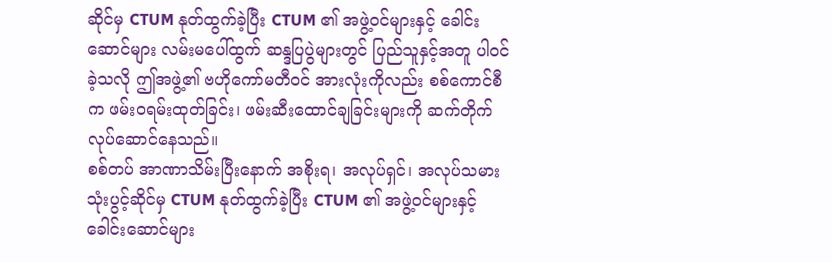ဆိုင်မှ CTUM နုတ်ထွက်ခဲ့ပြီး CTUM ၏ အဖွဲ့ဝင်များနှင့် ခေါင်းဆောင်များ လမ်းမပေါ်ထွက် ဆန္ဒပြပွဲများတွင် ပြည်သူနှင့်အတူ ပါဝင်ခဲ့သလို ဤအဖွဲ့၏ ဗဟိုကော်မတီဝင် အားလုံးကိုလည်း စစ်ကောင်စီက ဖမ်းဝရမ်းထုတ်ခြင်း၊ ဖမ်းဆီးထောင်ချခြင်းများကို ဆက်တိုက် လုပ်ဆောင်နေသည်။
စစ်တပ် အာဏာသိမ်းပြီးနောက် အစိုးရ၊ အလုပ်ရှင်၊ အလုပ်သမား သုံးပွင့်ဆိုင်မှ CTUM နုတ်ထွက်ခဲ့ပြီး CTUM ၏ အဖွဲ့ဝင်များနှင့် ခေါင်းဆောင်များ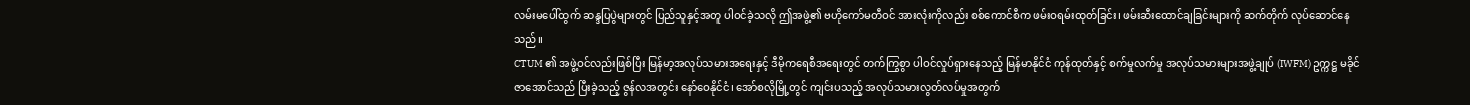လမ်းမပေါ်ထွက် ဆန္ဒပြပွဲများတွင် ပြည်သူနှင့်အတူ ပါဝင်ခဲ့သလို ဤအဖွဲ့၏ ဗဟိုကော်မတီဝင် အားလုံးကိုလည်း စစ်ကောင်စီက ဖမ်းဝရမ်းထုတ်ခြင်း၊ ဖမ်းဆီးထောင်ချခြင်းများကို ဆက်တိုက် လုပ်ဆောင်နေသည်။
CTUM ၏ အဖွဲ့ဝင်လည်းဖြစ်ပြီး မြန်မာ့အလုပ်သမားအရေးနှင့် ဒီမိုကရေစီအရေးတွင် တက်ကြွစွာ ပါဝင်လှုပ်ရှားနေသည့် မြန်မာနိုင်ငံ ကုန်ထုတ်နှင့် စက်မှုလက်မှု အလုပ်သမားများအဖွဲ့ချုပ် (IWFM) ဥက္ကဋ္ဌ မခိုင်ဇာအောင်သည် ပြီးခဲ့သည့် ဇွန်လအတွင်း နော်ဝေနိုင်ငံ၊ အော်စလိုမြို့တွင် ကျင်းပသည့် အလုပ်သမားလွတ်လပ်မှုအတွက်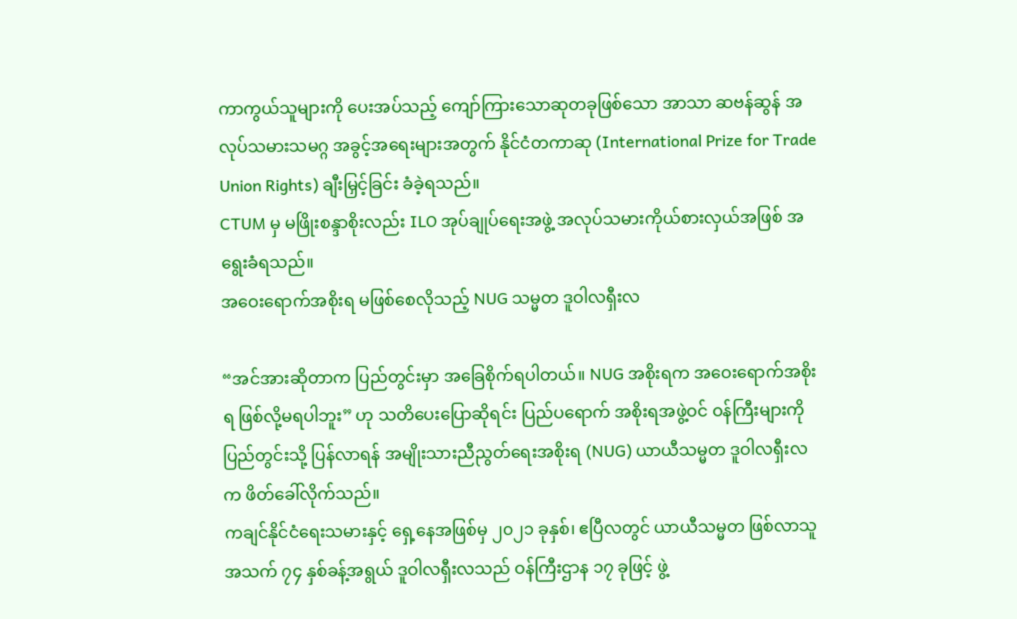ကာကွယ်သူများကို ပေးအပ်သည့် ကျော်ကြားသောဆုတခုဖြစ်သော အာသာ ဆဗန်ဆွန် အလုပ်သမားသမဂ္ဂ အခွင့်အရေးများအတွက် နိုင်ငံတကာဆု (International Prize for Trade Union Rights) ချီးမြှင့်ခြင်း ခံခဲ့ရသည်။
CTUM မှ မဖြိုးစန္ဒာစိုးလည်း ILO အုပ်ချုပ်ရေးအဖွဲ့ အလုပ်သမားကိုယ်စားလှယ်အဖြစ် အရွေးခံရသည်။
အဝေးရောက်အစိုးရ မဖြစ်စေလိုသည့် NUG သမ္မတ ဒူဝါလရှီးလ

“အင်အားဆိုတာက ပြည်တွင်းမှာ အခြေစိုက်ရပါတယ်။ NUG အစိုးရက အဝေးရောက်အစိုးရ ဖြစ်လို့မရပါဘူး” ဟု သတိပေးပြောဆိုရင်း ပြည်ပရောက် အစိုးရအဖွဲ့ဝင် ဝန်ကြီးများကို ပြည်တွင်းသို့ ပြန်လာရန် အမျိုးသားညီညွတ်ရေးအစိုးရ (NUG) ယာယီသမ္မတ ဒူဝါလရှီးလက ဖိတ်ခေါ်လိုက်သည်။
ကချင်နိုင်ငံရေးသမားနှင့် ရှေ့နေအဖြစ်မှ ၂၀၂၁ ခုနှစ်၊ ဧပြီလတွင် ယာယီသမ္မတ ဖြစ်လာသူ အသက် ၇၄ နှစ်ခန့်အရွယ် ဒူဝါလရှီးလသည် ဝန်ကြီးဌာန ၁၇ ခုဖြင့် ဖွဲ့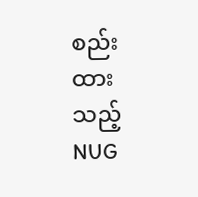စည်းထားသည့် NUG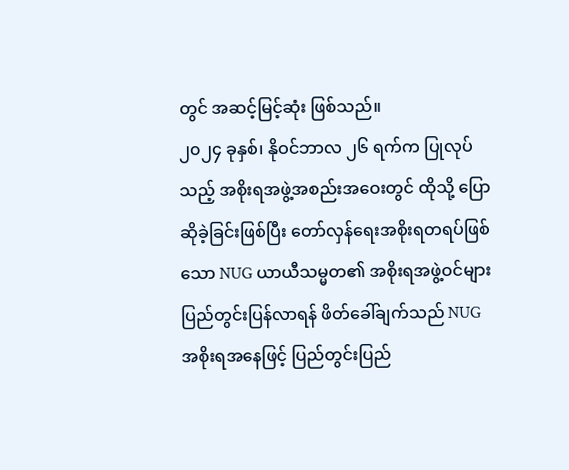တွင် အဆင့်မြင့်ဆုံး ဖြစ်သည်။
၂၀၂၄ ခုနှစ်၊ နိုဝင်ဘာလ ၂၆ ရက်က ပြုလုပ်သည့် အစိုးရအဖွဲ့အစည်းအဝေးတွင် ထိုသို့ ပြောဆိုခဲ့ခြင်းဖြစ်ပြီး တော်လှန်ရေးအစိုးရတရပ်ဖြစ်သော NUG ယာယီသမ္မတ၏ အစိုးရအဖွဲ့ဝင်များ ပြည်တွင်းပြန်လာရန် ဖိတ်ခေါ်ချက်သည် NUG အစိုးရအနေဖြင့် ပြည်တွင်းပြည်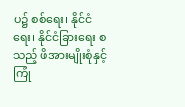ပ၌ စစ်ရေး၊ နိုင်ငံရေး၊ နိုင်ငံခြားရေး စသည့် ဖိအားမျိုးစုံနှင့် ကြုံ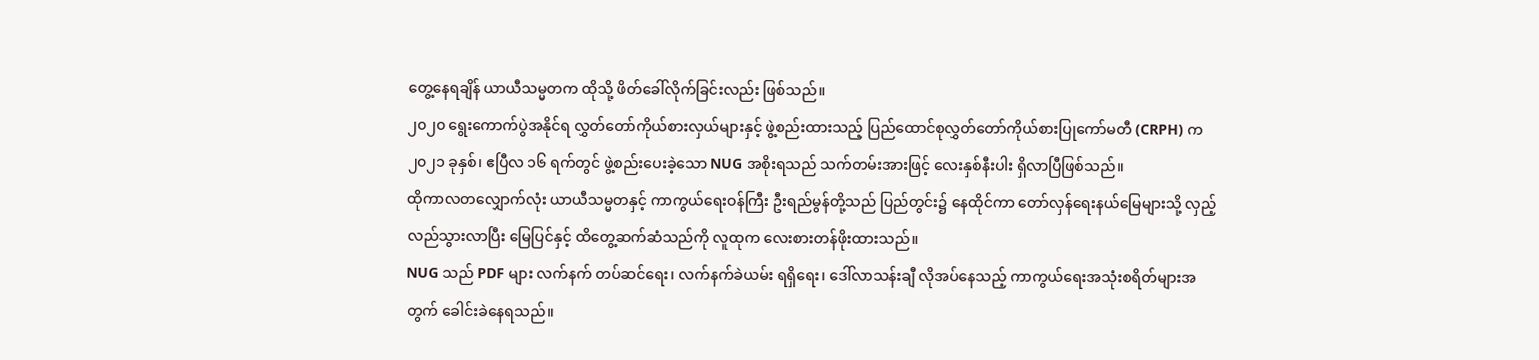တွေ့နေရချိန် ယာယီသမ္မတက ထိုသို့ ဖိတ်ခေါ်လိုက်ခြင်းလည်း ဖြစ်သည်။
၂၀၂၀ ရွေးကောက်ပွဲအနိုင်ရ လွှတ်တော်ကိုယ်စားလှယ်များနှင့် ဖွဲ့စည်းထားသည့် ပြည်ထောင်စုလွှတ်တော်ကိုယ်စားပြုကော်မတီ (CRPH) က ၂၀၂၁ ခုနှစ်၊ ဧပြီလ ၁၆ ရက်တွင် ဖွဲ့စည်းပေးခဲ့သော NUG အစိုးရသည် သက်တမ်းအားဖြင့် လေးနှစ်နီးပါး ရှိလာပြီဖြစ်သည်။
ထိုကာလတလျှောက်လုံး ယာယီသမ္မတနှင့် ကာကွယ်ရေးဝန်ကြီး ဦးရည်မွန်တို့သည် ပြည်တွင်း၌ နေထိုင်ကာ တော်လှန်ရေးနယ်မြေများသို့ လှည့်လည်သွားလာပြီး မြေပြင်နှင့် ထိတွေ့ဆက်ဆံသည်ကို လူထုက လေးစားတန်ဖိုးထားသည်။
NUG သည် PDF များ လက်နက် တပ်ဆင်ရေး၊ လက်နက်ခဲယမ်း ရရှိရေး၊ ဒေါ်လာသန်းချီ လိုအပ်နေသည့် ကာကွယ်ရေးအသုံးစရိတ်များအတွက် ခေါင်းခဲနေရသည်။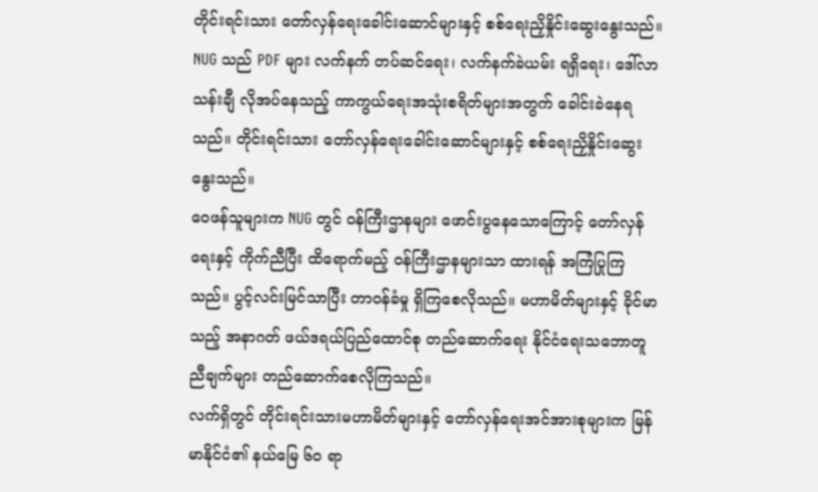တိုင်းရင်းသား တော်လှန်ရေးခေါင်းဆောင်များနှင့် စစ်ရေးညှိနှိုင်းဆွေးနွေးသည်။
NUG သည် PDF များ လက်နက် တပ်ဆင်ရေး၊ လက်နက်ခဲယမ်း ရရှိရေး၊ ဒေါ်လာသန်းချီ လိုအပ်နေသည့် ကာကွယ်ရေးအသုံးစရိတ်များအတွက် ခေါင်းခဲနေရသည်။ တိုင်းရင်းသား တော်လှန်ရေးခေါင်းဆောင်များနှင့် စစ်ရေးညှိနှိုင်းဆွေးနွေးသည်။
ဝေဖန်သူများက NUG တွင် ဝန်ကြီးဌာနများ ဖောင်းပွနေသောကြောင့် တော်လှန်ရေးနှင့် ကိုက်ညီပြီး ထိရောက်မည့် ဝန်ကြီးဌာနများသာ ထားရန် အကြံပြုကြသည်။ ပွင့်လင်းမြင်သာပြီး တာဝန်ခံမှု ရှိကြစေလိုသည်။ မဟာမိတ်များနှင့် ခိုင်မာသည့် အနာဂတ် ဖယ်ဒရယ်ပြည်ထောင်စု တည်ဆောက်ရေး နိုင်ငံရေးသဘောတူညီချက်များ တည်ဆောက်စေလိုကြသည်။
လက်ရှိတွင် တိုင်းရင်းသားမဟာမိတ်များနှင့် တော်လှန်ရေးအင်အားစုများက မြန်မာနိုင်ငံ၏ နယ်မြေ ၆၀ ရာ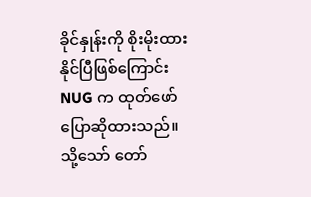ခိုင်နှုန်းကို စိုးမိုးထားနိုင်ပြီဖြစ်ကြောင်း NUG က ထုတ်ဖော်ပြောဆိုထားသည်။
သို့သော် တော်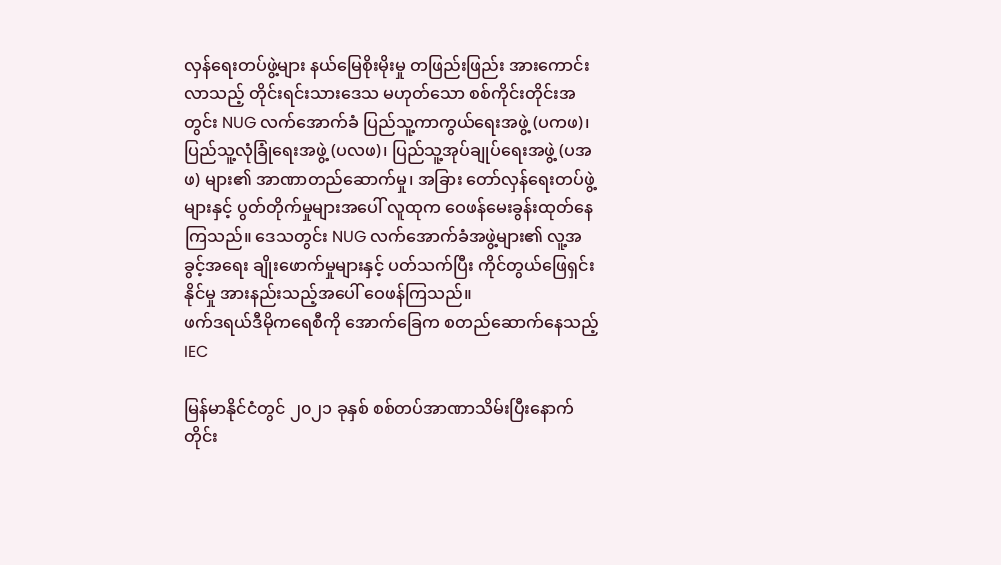လှန်ရေးတပ်ဖွဲ့များ နယ်မြေစိုးမိုးမှု တဖြည်းဖြည်း အားကောင်းလာသည့် တိုင်းရင်းသားဒေသ မဟုတ်သော စစ်ကိုင်းတိုင်းအတွင်း NUG လက်အောက်ခံ ပြည်သူ့ကာကွယ်ရေးအဖွဲ့ (ပကဖ)၊ ပြည်သူ့လုံခြုံရေးအဖွဲ့ (ပလဖ)၊ ပြည်သူ့အုပ်ချုပ်ရေးအဖွဲ့ (ပအဖ) များ၏ အာဏာတည်ဆောက်မှု၊ အခြား တော်လှန်ရေးတပ်ဖွဲ့များနှင့် ပွတ်တိုက်မှုများအပေါ် လူထုက ဝေဖန်မေးခွန်းထုတ်နေကြသည်။ ဒေသတွင်း NUG လက်အောက်ခံအဖွဲ့များ၏ လူ့အခွင့်အရေး ချိုးဖောက်မှုများနှင့် ပတ်သက်ပြီး ကိုင်တွယ်ဖြေရှင်းနိုင်မှု အားနည်းသည့်အပေါ် ဝေဖန်ကြသည်။
ဖက်ဒရယ်ဒီမိုကရေစီကို အောက်ခြေက စတည်ဆောက်နေသည့် IEC

မြန်မာနိုင်ငံတွင် ၂၀၂၁ ခုနှစ် စစ်တပ်အာဏာသိမ်းပြီးနောက် တိုင်း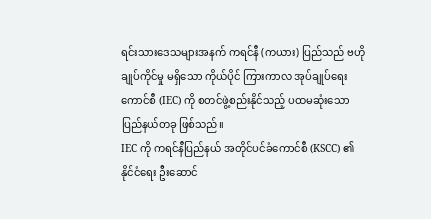ရင်းသားဒေသများအနက် ကရင်နီ (ကယား) ပြည်သည် ဗဟိုချုပ်ကိုင်မှု မရှိသော ကိုယ်ပိုင် ကြားကာလ အုပ်ချုပ်ရေးကောင်စီ (IEC) ကို စတင်ဖွဲ့စည်းနိုင်သည့် ပထမဆုံးသော ပြည်နယ်တခု ဖြစ်သည်။
IEC ကို ကရင်နီပြည်နယ် အတိုင်ပင်ခံကောင်စီ (KSCC) ၏ နိုင်ငံရေး ဦးဆောင်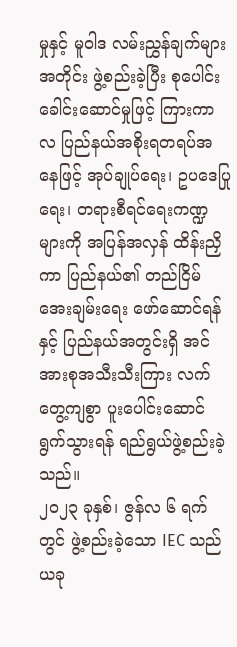မှုနှင့် မူဝါဒ လမ်းညွှန်ချက်များအတိုင်း ဖွဲ့စည်းခဲ့ပြီး စုပေါင်းခေါင်းဆောင်မှုဖြင့် ကြားကာလ ပြည်နယ်အစိုးရတရပ်အနေဖြင့် အုပ်ချုပ်ရေး၊ ဥပဒေပြုရေး၊ တရားစီရင်ရေးကဏ္ဍများကို အပြန်အလှန် ထိန်းညှိကာ ပြည်နယ်၏ တည်ငြိမ်အေးချမ်းရေး ဖော်ဆောင်ရန်နှင့် ပြည်နယ်အတွင်းရှိ အင်အားစုအသီးသီးကြား လက်တွေ့ကျစွာ ပူးပေါင်းဆောင်ရွက်သွားရန် ရည်ရွယ်ဖွဲ့စည်းခဲ့သည်။
၂၀၂၃ ခုနှစ်၊ ဇွန်လ ၆ ရက်တွင် ဖွဲ့စည်းခဲ့သော IEC သည် ယခု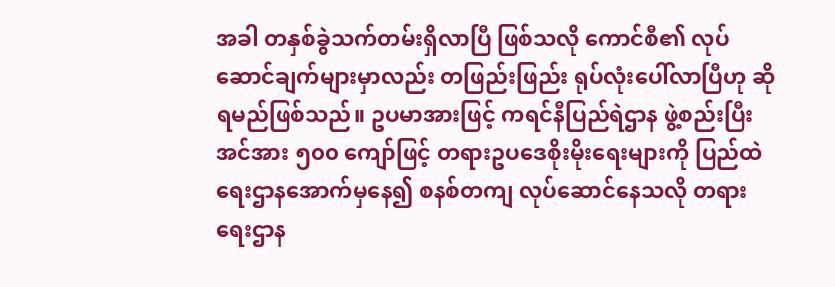အခါ တနှစ်ခွဲသက်တမ်းရှိလာပြီ ဖြစ်သလို ကောင်စီ၏ လုပ်ဆောင်ချက်များမှာလည်း တဖြည်းဖြည်း ရုပ်လုံးပေါ်လာပြီဟု ဆိုရမည်ဖြစ်သည်။ ဥပမာအားဖြင့် ကရင်နီပြည်ရဲဌာန ဖွဲ့စည်းပြီး အင်အား ၅၀၀ ကျော်ဖြင့် တရားဥပဒေစိုးမိုးရေးများကို ပြည်ထဲရေးဌာနအောက်မှနေ၍ စနစ်တကျ လုပ်ဆောင်နေသလို တရားရေးဌာန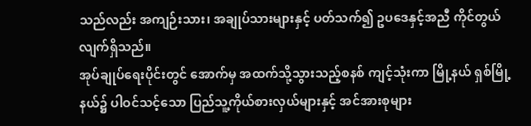သည်လည်း အကျဉ်းသား၊ အချုပ်သားများနှင့် ပတ်သက်၍ ဥပဒေနှင့်အညီ ကိုင်တွယ်လျက်ရှိသည်။
အုပ်ချုပ်ရေးပိုင်းတွင် အောက်မှ အထက်သို့သွားသည့်စနစ် ကျင့်သုံးကာ မြို့နယ် ရှစ်မြို့နယ်၌ ပါဝင်သင့်သော ပြည်သူ့ကိုယ်စားလှယ်များနှင့် အင်အားစုများ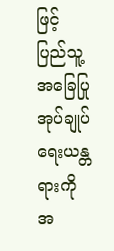ဖြင့် ပြည်သူ့အခြေပြု အုပ်ချုပ်ရေးယန္တရားကို အ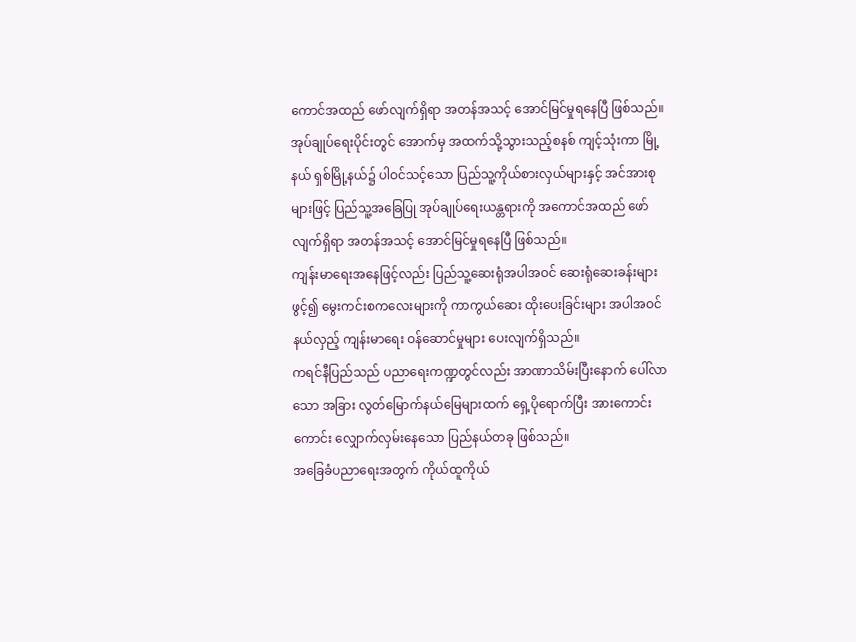ကောင်အထည် ဖော်လျက်ရှိရာ အတန်အသင့် အောင်မြင်မှုရနေပြီ ဖြစ်သည်။
အုပ်ချုပ်ရေးပိုင်းတွင် အောက်မှ အထက်သို့သွားသည့်စနစ် ကျင့်သုံးကာ မြို့နယ် ရှစ်မြို့နယ်၌ ပါဝင်သင့်သော ပြည်သူ့ကိုယ်စားလှယ်များနှင့် အင်အားစုများဖြင့် ပြည်သူ့အခြေပြု အုပ်ချုပ်ရေးယန္တရားကို အကောင်အထည် ဖော်လျက်ရှိရာ အတန်အသင့် အောင်မြင်မှုရနေပြီ ဖြစ်သည်။
ကျန်းမာရေးအနေဖြင့်လည်း ပြည်သူ့ဆေးရုံအပါအဝင် ဆေးရုံဆေးခန်းများဖွင့်၍ မွေးကင်းစကလေးများကို ကာကွယ်ဆေး ထိုးပေးခြင်းများ အပါအဝင် နယ်လှည့် ကျန်းမာရေး ဝန်ဆောင်မှုများ ပေးလျက်ရှိသည်။
ကရင်နီပြည်သည် ပညာရေးကဏ္ဍတွင်လည်း အာဏာသိမ်းပြီးနောက် ပေါ်လာသော အခြား လွတ်မြောက်နယ်မြေများထက် ရှေ့ပိုရောက်ပြီး အားကောင်းကောင်း လျှောက်လှမ်းနေသော ပြည်နယ်တခု ဖြစ်သည်။
အခြေခံပညာရေးအတွက် ကိုယ်ထူကိုယ်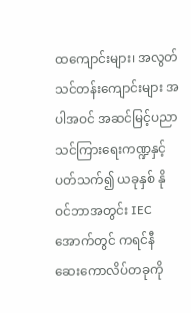ထကျောင်းများ၊ အလွတ်သင်တန်းကျောင်းများ အပါအဝင် အဆင်မြင့်ပညာ သင်ကြားရေးကဏ္ဍနှင့် ပတ်သက်၍ ယခုနှစ် နိုဝင်ဘာအတွင်း IEC အောက်တွင် ကရင်နီ ဆေးကောလိပ်တခုကို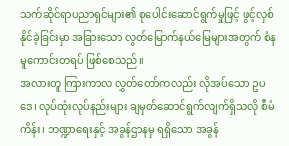သက်ဆိုင်ရာပညာရှင်များ၏ စုပေါင်းဆောင်ရွက်မှုဖြင့် ဖွင့်လှစ်နိုင်ခဲ့ခြင်းမှာ အခြားသော လွတ်မြောက်နယ်မြေများအတွက် စံနမူကောင်းတရပ် ဖြစ်စေသည်။
အလားတူ ကြားကာလ လွှတ်တော်ကလည်း လိုအပ်သော ဥပဒေ၊ လုပ်ထုံးလုပ်နည်းများ ချမှတ်ဆောင်ရွက်လျက်ရှိသလို စီမံကိန်း၊ ဘဏ္ဍာရေးနှင့် အခွန်ဌာနမှ ရရှိသော အခွန်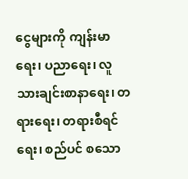ငွေများကို ကျန်းမာရေး၊ ပညာရေး၊ လူသားချင်းစာနာရေး၊ တရားရေး၊ တရားစီရင်ရေး၊ စည်ပင် စသော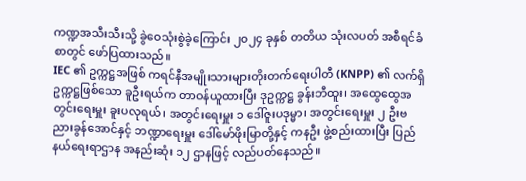ကဏ္ဍအသီးသီးသို့ ခွဲဝေသုံးစွဲခဲ့ကြောင်း ၂၀၂၄ ခုနှစ် တတိယ သုံးလပတ် အစီရင်ခံစာတွင် ဖော်ပြထားသည်။
IEC ၏ ဥက္ကဋ္ဌအဖြစ် ကရင်နီအမျိုးသားများတိုးတက်ရေးပါတီ (KNPP) ၏ လက်ရှိဥက္ကဋ္ဌဖြစ်သော ခူဦးရယ်က တာဝန်ယူထားပြီး ဒုဥက္ကဋ္ဌ ခွန်းဘီထူး၊ အထွေထွေအတွင်းရေးမှူး ခူးပလုရယ်၊ အတွင်းရေးမှူး ၁ ဒေါ်ဇူးပဒုမ္မာ၊ အတွင်းရေးမှူး ၂ ဦးဗညားခွန်အောင်နှင့် ဘဏ္ဍာရေးမှူး ဒေါ်မော်ဖိုးမြာတို့နှင့် ကနဦး ဖွဲ့စည်းထားပြီး ပြည်နယ်ရေးရာဌာန အနည်းဆုံး ၁၂ ဌာနဖြင့် လည်ပတ်နေသည်။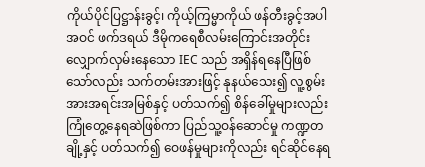ကိုယ်ပိုင်ပြဋ္ဌာန်းခွင့်၊ ကိုယ့်ကြမ္မာကိုယ် ဖန်တီးခွင့်အပါအဝင် ဖက်ဒရယ် ဒီမိုကရေစီလမ်းကြောင်းအတိုင်း လျှောက်လှမ်းနေသော IEC သည် အရှိန်ရနေပြီဖြစ်သော်လည်း သက်တမ်းအားဖြင့် နုနယ်သေး၍ လူ့စွမ်းအားအရင်းအမြစ်နှင့် ပတ်သက်၍ စိန်ခေါ်မှုများလည်း ကြုံတွေ့နေရဆဲဖြစ်ကာ ပြည်သူ့ဝန်ဆောင်မှု ကဏ္ဍတချို့နှင့် ပတ်သက်၍ ဝေဖန်မှုများကိုလည်း ရင်ဆိုင်နေရ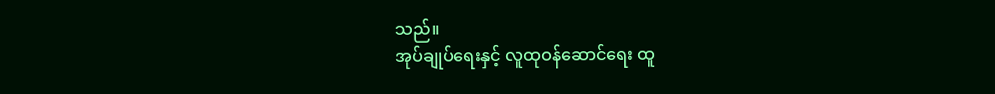သည်။
အုပ်ချုပ်ရေးနှင့် လူထုဝန်ဆောင်ရေး ထူ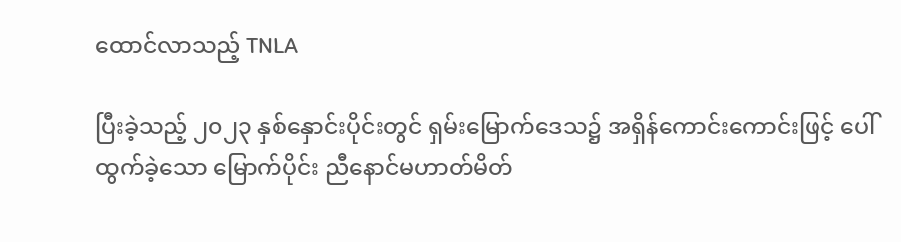ထောင်လာသည့် TNLA

ပြီးခဲ့သည့် ၂၀၂၃ နှစ်နှောင်းပိုင်းတွင် ရှမ်းမြောက်ဒေသ၌ အရှိန်ကောင်းကောင်းဖြင့် ပေါ်ထွက်ခဲ့သော မြောက်ပိုင်း ညီနောင်မဟာတ်မိတ်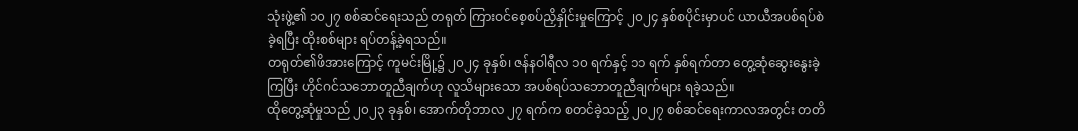သုံးဖွဲ့၏ ၁၀၂၇ စစ်ဆင်ရေးသည် တရုတ် ကြားဝင်စေ့စပ်ညှိနှိုင်းမှုကြောင့် ၂၀၂၄ နှစ်စပိုင်းမှာပင် ယာယီအပစ်ရပ်စဲခဲ့ရပြီး ထိုးစစ်များ ရပ်တန့်ခဲ့ရသည်။
တရုတ်၏ဖိအားကြောင့် ကူမင်းမြို့၌ ၂၀၂၄ ခုနှစ်၊ ဇန်နဝါရီလ ၁၀ ရက်နှင့် ၁၁ ရက် နှစ်ရက်တာ တွေ့ဆုံဆွေးနွေးခဲ့ကြပြီး ဟိုင်ဂင်သဘောတူညီချက်ဟု လူသိများသော အပစ်ရပ်သဘောတူညီချက်များ ရခဲ့သည်။
ထိုတွေ့ဆုံမှုသည် ၂၀၂၃ ခုနှစ်၊ အောက်တိုဘာလ ၂၇ ရက်က စတင်ခဲ့သည့် ၂၀၂၇ စစ်ဆင်ရေးကာလအတွင်း တတိ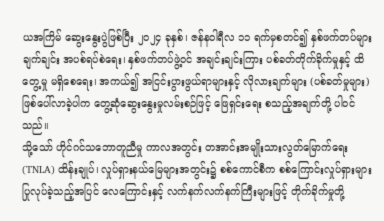ယအကြိမ် ဆွေးနွေးပွဲဖြစ်ပြီး ၂၀၂၄ ခုနှစ်၊ ဇန်နဝါရီလ ၁၁ ရက်မှစတင်၍ နှစ်ဖက်တပ်များ ချက်ချင်း အပစ်ရပ်စဲရေး၊ နှစ်ဖက်တပ်ဖွဲ့ဝင် အချင်းချင်းကြား ပစ်ခတ်တိုက်ခိုက်မှုနှင့် ထိတွေ့မှု မရှိစေရေး၊ အကယ်၍ အငြင်းပွားဖွယ်ရာများနှင့် လိုလားချက်များ (ပစ်ခတ်မှုများ) ဖြစ်ပေါ်လာခဲ့ပါက တွေ့ဆုံဆွေးနွေးမှုလမ်းစဉ်ဖြင့် ဖြေရှင်းရေး စသည့်အချက်တို့ ပါဝင်သည်။
သို့သော် ဟိုင်ဂင်သဘောတူညီမှု ကာလအတွင်း တအာင်းအမျိုးသားလွတ်မြောက်ရေး (TNLA) ထိန်းချုပ်၊ လှုပ်ရှားနယ်မြေများအတွင်း၌ စစ်ကောင်စီက စစ်ကြောင်းလှုပ်ရှားများ ပြုလုပ်ခဲ့သည့်အပြင် လေကြောင်းနှင့် လက်နက်လက်နက်ကြီးများဖြင့် တိုက်ခိုက်မှုတို့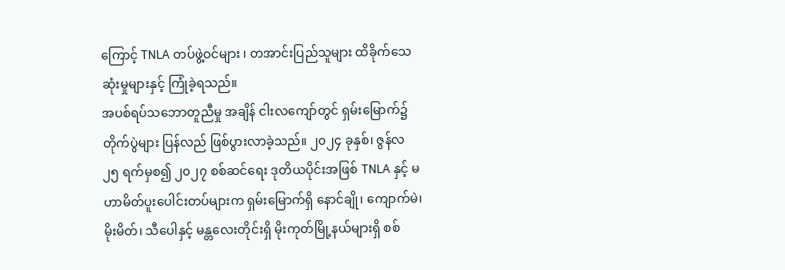ကြောင့် TNLA တပ်ဖွဲ့ဝင်များ ၊ တအာင်းပြည်သူများ ထိခိုက်သေဆုံးမှုများနှင့် ကြုံခဲ့ရသည်။
အပစ်ရပ်သဘောတူညီမှု အချိန် ငါးလကျော်တွင် ရှမ်းမြောက်၌ တိုက်ပွဲများ ပြန်လည် ဖြစ်ပွားလာခဲ့သည်။ ၂၀၂၄ ခုနှစ်၊ ဇွန်လ ၂၅ ရက်မှစ၍ ၂၀၂၇ စစ်ဆင်ရေး ဒုတိယပိုင်းအဖြစ် TNLA နှင့် မဟာမိတ်ပူးပေါင်းတပ်များက ရှမ်းမြောက်ရှိ နောင်ချို၊ ကျောက်မဲ၊ မိုးမိတ်၊ သီပေါနှင့် မန္တလေးတိုင်းရှိ မိုးကုတ်မြို့နယ်များရှိ စစ်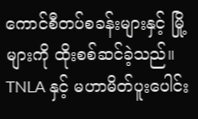ကောင်စီတပ်စခန်းများနှင့် မြို့များကို ထိုးစစ်ဆင်ခဲ့သည်။
TNLA နှင့် မဟာမိတ်ပူးပေါင်း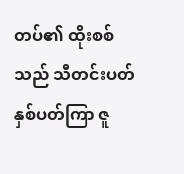တပ်၏ ထိုးစစ်သည် သီတင်းပတ် နှစ်ပတ်ကြာ ဇူ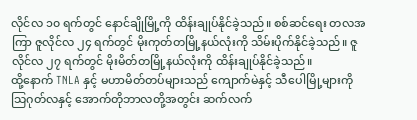လိုင်လ ၁၀ ရက်တွင် နောင်ချိုမြို့ကို ထိန်းချုပ်နိုင်ခဲ့သည်။ စစ်ဆင်ရေး တလအကြာ ဇူလိုင်လ ၂၄ ရက်တွင် မိုးကုတ်တမြို့နယ်လုံးကို သိမ်းပိုက်နိုင်ခဲ့သည်။ ဇူလိုင်လ ၂၇ ရက်တွင် မိုးမိတ်တမြို့နယ်လုံးကို ထိန်းချုပ်နိုင်ခဲ့သည်။
ထို့နောက် TNLA နှင့် မဟာမိတ်တပ်များသည် ကျောက်မဲနှင့် သီပေါမြို့များကို သြဂုတ်လနှင့် အောက်တိုဘာလတို့အတွင်း ဆက်လက်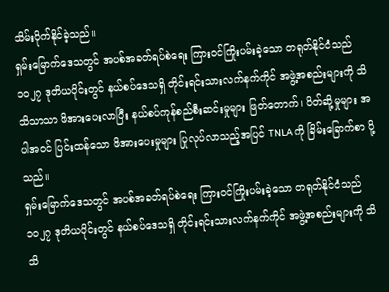သိမ်းပိုက်နိုင်ခဲ့သည်။
ရှမ်းမြောက်ဒေသတွင် အပစ်အခတ်ရပ်စဲရေး ကြားဝင်ကြိုးပမ်းခဲ့သော တရုတ်နိုင်ငံသည် ၁၀၂၇ ဒုတိယပိုင်းတွင် နယ်စပ်ဒေသရှိ တိုင်းရင်းသားလက်နက်ကိုင် အဖွဲ့အစည်းများကို သိသိသာသာ ဖိအားပေးလာပြီး နယ်စပ်ကုန်စည်စီးဆင်းမှုများ ဖြတ်တောက်၊ ပိတ်ဆို့မှုများ အပါအဝင် ပြင်းထန်သော ဖိအားပေးမှုများ ပြုလုပ်လာသည့်အပြင် TNLA ကို ခြိမ်းခြောက်စာ ပို့သည်။
ရှမ်းမြောက်ဒေသတွင် အပစ်အခတ်ရပ်စဲရေး ကြားဝင်ကြိုးပမ်းခဲ့သော တရုတ်နိုင်ငံသည် ၁၀၂၇ ဒုတိယပိုင်းတွင် နယ်စပ်ဒေသရှိ တိုင်းရင်းသားလက်နက်ကိုင် အဖွဲ့အစည်းများကို သိသိ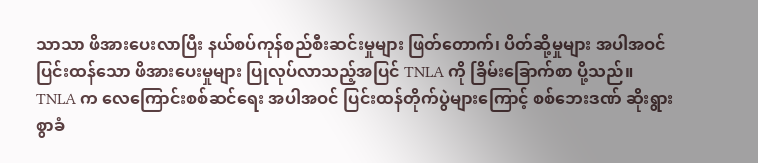သာသာ ဖိအားပေးလာပြီး နယ်စပ်ကုန်စည်စီးဆင်းမှုများ ဖြတ်တောက်၊ ပိတ်ဆို့မှုများ အပါအဝင် ပြင်းထန်သော ဖိအားပေးမှုများ ပြုလုပ်လာသည့်အပြင် TNLA ကို ခြိမ်းခြောက်စာ ပို့သည်။
TNLA က လေကြောင်းစစ်ဆင်ရေး အပါအဝင် ပြင်းထန်တိုက်ပွဲများကြောင့် စစ်ဘေးဒဏ် ဆိုးရွားစွာခံ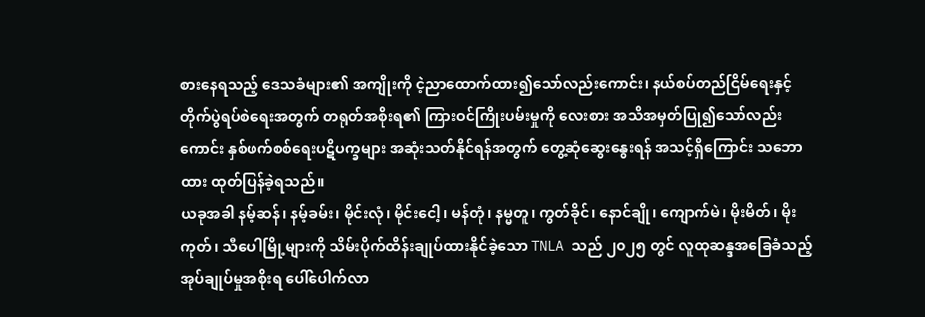စားနေရသည့် ဒေသခံများ၏ အကျိုးကို ငဲ့ညာထောက်ထား၍သော်လည်းကောင်း၊ နယ်စပ်တည်ငြိမ်ရေးနှင့် တိုက်ပွဲရပ်စဲရေးအတွက် တရုတ်အစိုးရ၏ ကြားဝင်ကြိုးပမ်းမှုကို လေးစား အသိအမှတ်ပြု၍သော်လည်းကောင်း နှစ်ဖက်စစ်ရေးပဋိပက္ခများ အဆုံးသတ်နိုင်ရန်အတွက် တွေ့ဆုံဆွေးနွေးရန် အသင့်ရှိကြောင်း သဘောထား ထုတ်ပြန်ခဲ့ရသည်။
ယခုအခါ နမ့်ဆန်၊ နမ့်ခမ်း၊ မိုင်းလုံ၊ မိုင်းငေါ့၊ မန်တုံ၊ နမ္မတူ၊ ကွတ်ခိုင်၊ နောင်ချို၊ ကျောက်မဲ၊ မိုးမိတ်၊ မိုးကုတ်၊ သီပေါမြို့များကို သိမ်းပိုက်ထိန်းချုပ်ထားနိုင်ခဲ့သော TNLA သည် ၂၀၂၅ တွင် လူထုဆန္ဒအခြေခံသည့် အုပ်ချုပ်မှုအစိုးရ ပေါ်ပေါက်လာ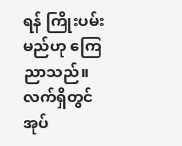ရန် ကြိုးပမ်းမည်ဟု ကြေညာသည်။
လက်ရှိတွင် အုပ်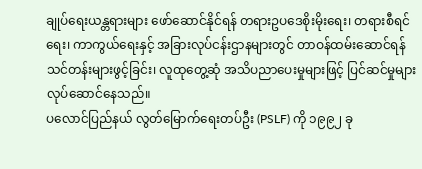ချုပ်ရေးယန္တရားများ ဖော်ဆောင်နိုင်ရန် တရားဥပဒေစိုးမိုးရေး၊ တရားစီရင်ရေး၊ ကာကွယ်ရေးနှင့် အခြားလုပ်ငန်းဌာနများတွင် တာဝန်ထမ်းဆောင်ရန် သင်တန်းများဖွင့်ခြင်း၊ လူထုတွေ့ဆုံ အသိပညာပေးမှုများဖြင့် ပြင်ဆင်မှုများ လုပ်ဆောင်နေသည်။
ပလောင်ပြည်နယ် လွတ်မြောက်ရေးတပ်ဦး (PSLF) ကို ၁၉၉၂ ခု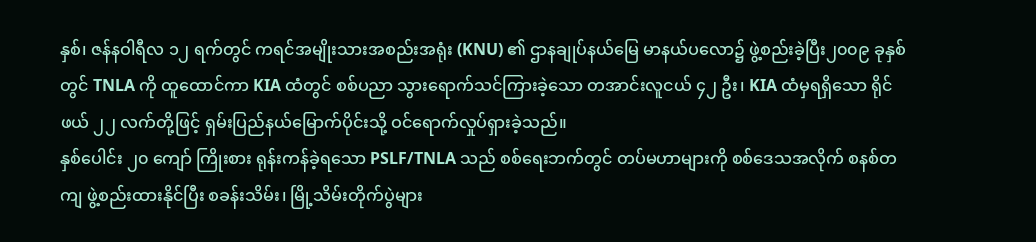နှစ်၊ ဇန်နဝါရီလ ၁၂ ရက်တွင် ကရင်အမျိုးသားအစည်းအရုံး (KNU) ၏ ဌာနချုပ်နယ်မြေ မာနယ်ပလော၌ ဖွဲ့စည်းခဲ့ပြီး၂၀၀၉ ခုနှစ်တွင် TNLA ကို ထူထောင်ကာ KIA ထံတွင် စစ်ပညာ သွားရောက်သင်ကြားခဲ့သော တအာင်းလူငယ် ၄၂ ဦး၊ KIA ထံမှရရှိသော ရိုင်ဖယ် ၂၂ လက်တို့ဖြင့် ရှမ်းပြည်နယ်မြောက်ပိုင်းသို့ ဝင်ရောက်လှုပ်ရှားခဲ့သည်။
နှစ်ပေါင်း ၂၀ ကျော် ကြိုးစား ရုန်းကန်ခဲ့ရသော PSLF/TNLA သည် စစ်ရေးဘက်တွင် တပ်မဟာများကို စစ်ဒေသအလိုက် စနစ်တကျ ဖွဲ့စည်းထားနိုင်ပြီး စခန်းသိမ်း၊ မြို့သိမ်းတိုက်ပွဲများ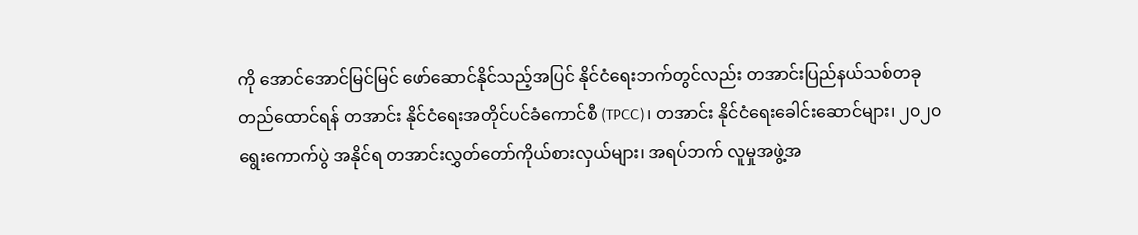ကို အောင်အောင်မြင်မြင် ဖော်ဆောင်နိုင်သည့်အပြင် နိုင်ငံရေးဘက်တွင်လည်း တအာင်းပြည်နယ်သစ်တခု တည်ထောင်ရန် တအာင်း နိုင်ငံရေးအတိုင်ပင်ခံကောင်စီ (TPCC)၊ တအာင်း နိုင်ငံရေးခေါင်းဆောင်များ၊ ၂၀၂၀ ရွေးကောက်ပွဲ အနိုင်ရ တအာင်းလွှတ်တော်ကိုယ်စားလှယ်များ၊ အရပ်ဘက် လူမှုအဖွဲ့အ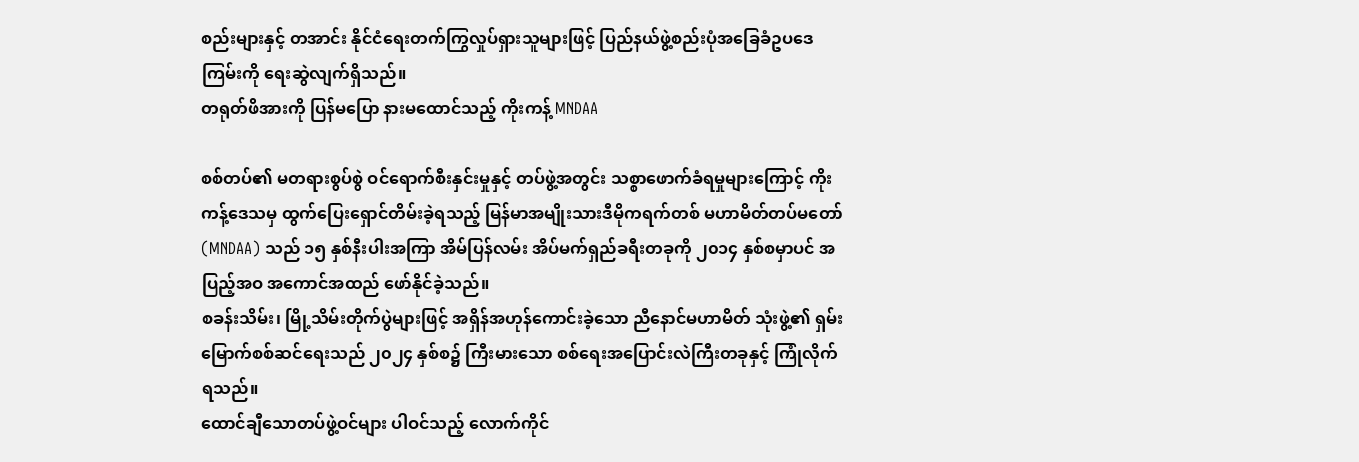စည်းများနှင့် တအာင်း နိုင်ငံရေးတက်ကြွလှုပ်ရှားသူများဖြင့် ပြည်နယ်ဖွဲ့စည်းပုံအခြေခံဥပဒေကြမ်းကို ရေးဆွဲလျက်ရှိသည်။
တရုတ်ဖိအားကို ပြန်မပြော နားမထောင်သည့် ကိုးကန့် MNDAA

စစ်တပ်၏ မတရားစွပ်စွဲ ဝင်ရောက်စီးနှင်းမှုနှင့် တပ်ဖွဲ့အတွင်း သစ္စာဖောက်ခံရမှုများကြောင့် ကိုးကန့်ဒေသမှ ထွက်ပြေးရှောင်တိမ်းခဲ့ရသည့် မြန်မာအမျိုးသားဒီမိုကရက်တစ် မဟာမိတ်တပ်မတော် (MNDAA) သည် ၁၅ နှစ်နီးပါးအကြာ အိမ်ပြန်လမ်း အိပ်မက်ရှည်ခရီးတခုကို ၂၀၁၄ နှစ်စမှာပင် အပြည့်အဝ အကောင်အထည် ဖော်နိုင်ခဲ့သည်။
စခန်းသိမ်း၊ မြို့သိမ်းတိုက်ပွဲများဖြင့် အရှိန်အဟုန်ကောင်းခဲ့သော ညီနောင်မဟာမိတ် သုံးဖွဲ့၏ ရှမ်းမြောက်စစ်ဆင်ရေးသည် ၂၀၂၄ နှစ်စ၌ ကြီးမားသော စစ်ရေးအပြောင်းလဲကြီးတခုနှင့် ကြုံလိုက်ရသည်။
ထောင်ချီသောတပ်ဖွဲ့ဝင်များ ပါဝင်သည့် လောက်ကိုင်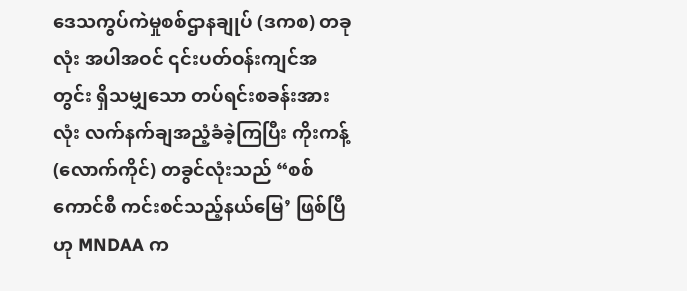ဒေသကွပ်ကဲမှုစစ်ဌာနချုပ် (ဒကစ) တခုလုံး အပါအဝင် ၎င်းပတ်ဝန်းကျင်အတွင်း ရှိသမျှသော တပ်ရင်းစခန်းအားလုံး လက်နက်ချအညံ့ခံခဲ့ကြပြီး ကိုးကန့် (လောက်ကိုင်) တခွင်လုံးသည် “စစ်ကောင်စီ ကင်းစင်သည့်နယ်မြေ’ ဖြစ်ပြီဟု MNDAA က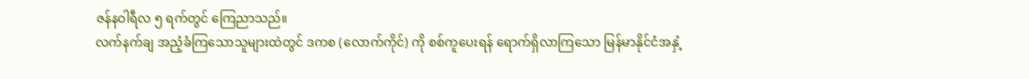ဇန်နဝါရီလ ၅ ရက်တွင် ကြေညာသည်။
လက်နက်ချ အညံ့ခံကြသောသူများထဲတွင် ဒကစ (လောက်ကိုင်) ကို စစ်ကူပေးရန် ရောက်ရှိလာကြသော မြန်မာနိုင်ငံအနှံ့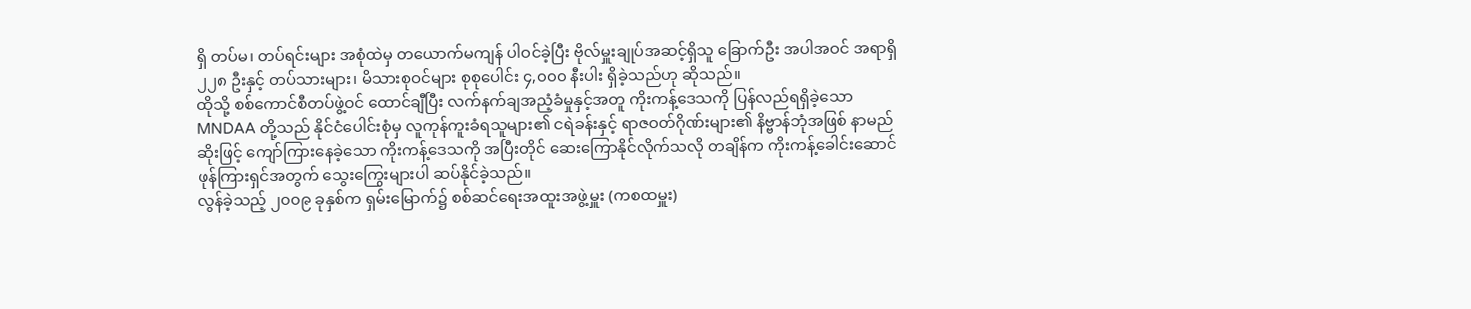ရှိ တပ်မ၊ တပ်ရင်းများ အစုံထဲမှ တယောက်မကျန် ပါဝင်ခဲ့ပြီး ဗိုလ်မှူးချုပ်အဆင့်ရှိသူ ခြောက်ဦး အပါအဝင် အရာရှိ ၂၂၈ ဦးနှင့် တပ်သားများ၊ မိသားစုဝင်များ စုစုပေါင်း ၄,၀၀၀ နီးပါး ရှိခဲ့သည်ဟု ဆိုသည်။
ထိုသို့ စစ်ကောင်စီတပ်ဖွဲ့ဝင် ထောင်ချီပြီး လက်နက်ချအညံ့ခံမှုနှင့်အတူ ကိုးကန့်ဒေသကို ပြန်လည်ရရှိခဲ့သော MNDAA တို့သည် နိုင်ငံပေါင်းစုံမှ လူကုန်ကူးခံရသူများ၏ ငရဲခန်းနှင့် ရာဇဝတ်ဂိုဏ်းများ၏ နိဗ္ဗာန်ဘုံအဖြစ် နာမည်ဆိုးဖြင့် ကျော်ကြားနေခဲ့သော ကိုးကန့်ဒေသကို အပြီးတိုင် ဆေးကြောနိုင်လိုက်သလို တချိန်က ကိုးကန့်ခေါင်းဆောင် ဖုန်ကြားရှင်အတွက် သွေးကြွေးများပါ ဆပ်နိုင်ခဲ့သည်။
လွန်ခဲ့သည့် ၂၀၀၉ ခုနှစ်က ရှမ်းမြောက်၌ စစ်ဆင်ရေးအထူးအဖွဲ့မှူး (ကစထမှူး)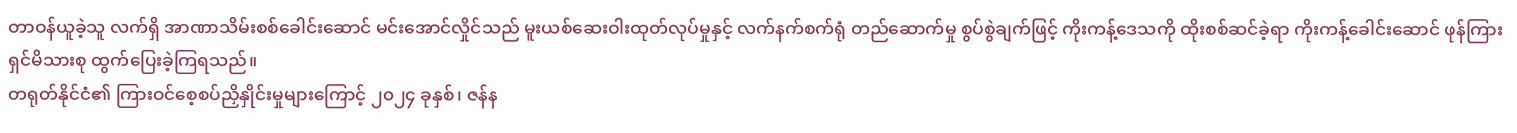တာဝန်ယူခဲ့သူ လက်ရှိ အာဏာသိမ်းစစ်ခေါင်းဆောင် မင်းအောင်လှိုင်သည် မူးယစ်ဆေးဝါးထုတ်လုပ်မှုနှင့် လက်နက်စက်ရုံ တည်ဆောက်မှု စွပ်စွဲချက်ဖြင့် ကိုးကန့်ဒေသကို ထိုးစစ်ဆင်ခဲ့ရာ ကိုးကန့်ခေါင်းဆောင် ဖုန်ကြားရှင်မိသားစု ထွက်ပြေးခဲ့ကြရသည်။
တရုတ်နိုင်ငံ၏ ကြားဝင်စေ့စပ်ညှိနှိုင်းမှုများကြောင့် ၂၀၂၄ ခုနှစ်၊ ဇန်န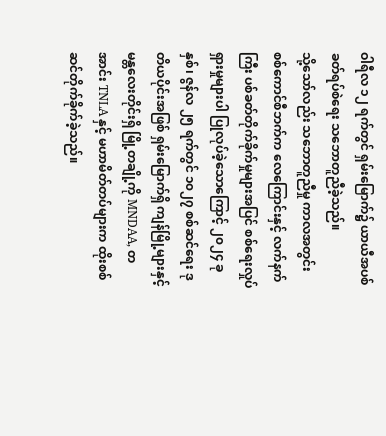ဝါရီလ ၁၂ ရက်တွင် ရှမ်းမြောက်၌ ယာယီအပစ်ခတ်ရပ်စဲရေး သဘောတူညီခဲ့သည်။
သို့သော်လည်း သဘောတူညီမှု ကာလအတွင်း စစ်ကောင်စီဘက်က လေကြောင်းနှင့် လက်နက်ကြီး ပစ်ခတ်တိုက်ခိုက်မှုများအပြင် စစ်ရေးလှုပ်ရှားမှုများပါ ပြုလုပ်ခဲ့သောကြောင့် ၂၀၂၄ ခုနှစ်၊ ဇွန်လ ၂၅ ရက်တွင် ၁၀၂၇ စစ်ဆင်ရေး ဒုတိယပိုင်းအဖြစ် ရှမ်းမြောက်ရှိ ကျန်မြို့များနှင့် မန္တလေးတိုင်းရှိ မြို့တချို့ကို MNDAA, တအာင်း TNLA နှင့် မဟာမိတ်တပ်များက ထိုးစစ်ဆင်တိုက်ခိုက်ခဲ့သည်။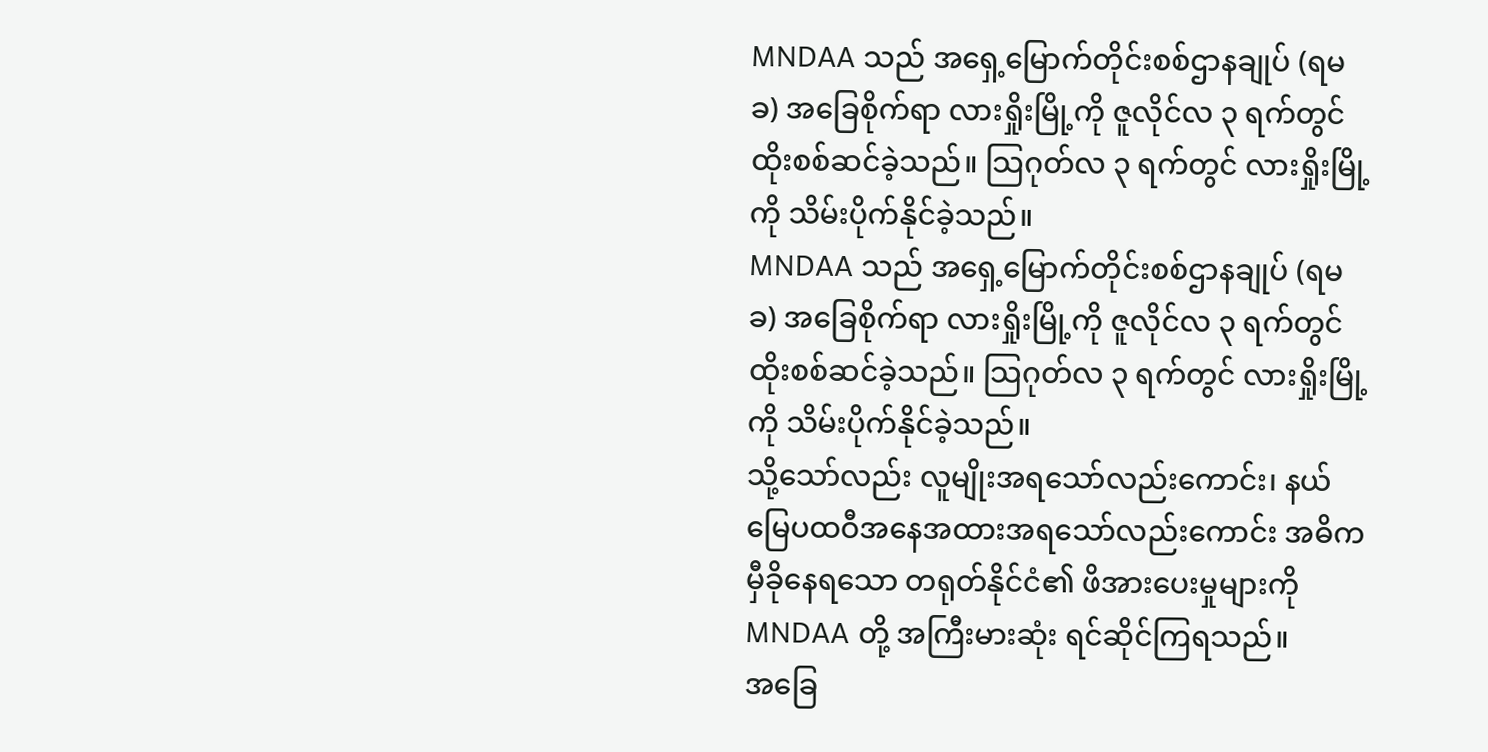MNDAA သည် အရှေ့မြောက်တိုင်းစစ်ဌာနချုပ် (ရမခ) အခြေစိုက်ရာ လားရှိုးမြို့ကို ဇူလိုင်လ ၃ ရက်တွင် ထိုးစစ်ဆင်ခဲ့သည်။ သြဂုတ်လ ၃ ရက်တွင် လားရှိုးမြို့ကို သိမ်းပိုက်နိုင်ခဲ့သည်။
MNDAA သည် အရှေ့မြောက်တိုင်းစစ်ဌာနချုပ် (ရမခ) အခြေစိုက်ရာ လားရှိုးမြို့ကို ဇူလိုင်လ ၃ ရက်တွင် ထိုးစစ်ဆင်ခဲ့သည်။ သြဂုတ်လ ၃ ရက်တွင် လားရှိုးမြို့ကို သိမ်းပိုက်နိုင်ခဲ့သည်။
သို့သော်လည်း လူမျိုးအရသော်လည်းကောင်း၊ နယ်မြေပထဝီအနေအထားအရသော်လည်းကောင်း အဓိက မှီခိုနေရသော တရုတ်နိုင်ငံ၏ ဖိအားပေးမှုများကို MNDAA တို့ အကြီးမားဆုံး ရင်ဆိုင်ကြရသည်။
အခြေ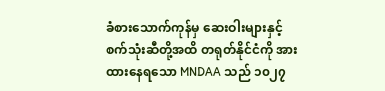ခံစားသောက်ကုန်မှ ဆေးဝါးများနှင့် စက်သုံးဆီတို့အထိ တရုတ်နိုင်ငံကို အားထားနေရသော MNDAA သည် ၁၀၂၇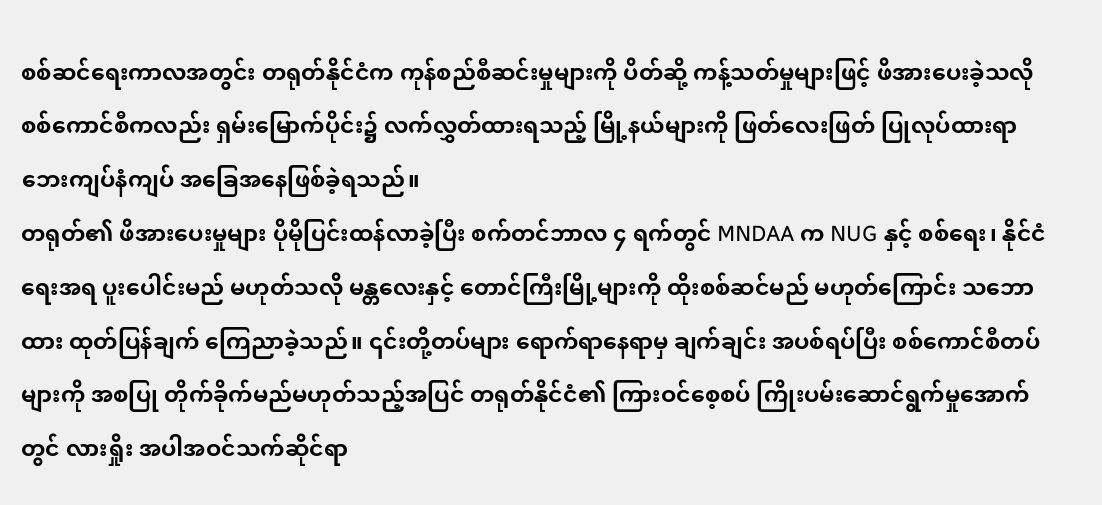စစ်ဆင်ရေးကာလအတွင်း တရုတ်နိုင်ငံက ကုန်စည်စီဆင်းမှုများကို ပိတ်ဆို့ ကန့်သတ်မှုများဖြင့် ဖိအားပေးခဲ့သလို စစ်ကောင်စီကလည်း ရှမ်းမြောက်ပိုင်း၌ လက်လွှတ်ထားရသည့် မြို့နယ်များကို ဖြတ်လေးဖြတ် ပြုလုပ်ထားရာ ဘေးကျပ်နံကျပ် အခြေအနေဖြစ်ခဲ့ရသည်။
တရုတ်၏ ဖိအားပေးမှုများ ပိုမိုပြင်းထန်လာခဲ့ပြီး စက်တင်ဘာလ ၄ ရက်တွင် MNDAA က NUG နှင့် စစ်ရေး၊ နိုင်ငံရေးအရ ပူးပေါင်းမည် မဟုတ်သလို မန္တလေးနှင့် တောင်ကြီးမြို့များကို ထိုးစစ်ဆင်မည် မဟုတ်ကြောင်း သဘောထား ထုတ်ပြန်ချက် ကြေညာခဲ့သည်။ ၎င်းတို့တပ်များ ရောက်ရာနေရာမှ ချက်ချင်း အပစ်ရပ်ပြီး စစ်ကောင်စီတပ်များကို အစပြု တိုက်ခိုက်မည်မဟုတ်သည့်အပြင် တရုတ်နိုင်ငံ၏ ကြားဝင်စေ့စပ် ကြိုးပမ်းဆောင်ရွက်မှုအောက်တွင် လားရှိုး အပါအဝင်သက်ဆိုင်ရာ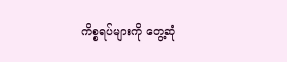ကိစ္စရပ်များကို တွေ့ဆုံ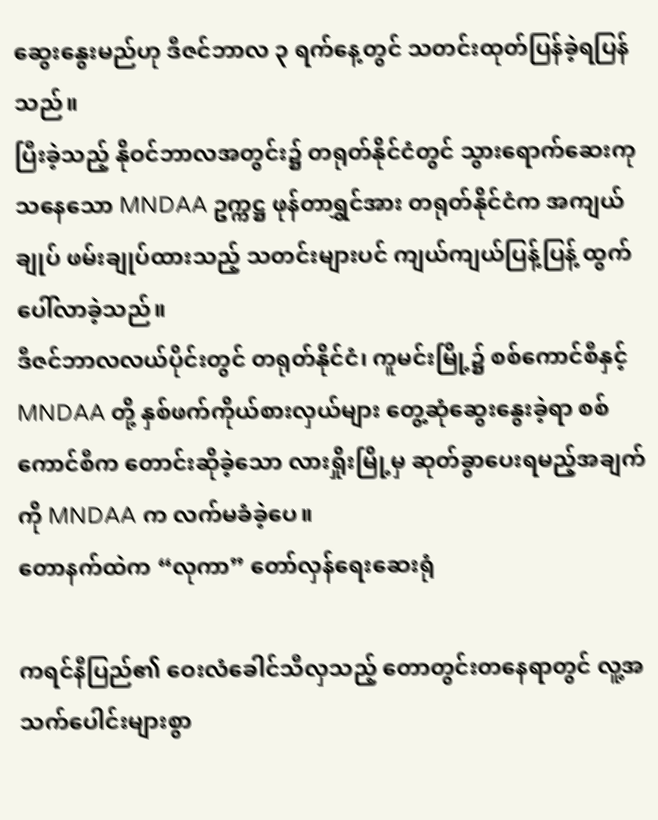ဆွေးနွေးမည်ဟု ဒီဇင်ဘာလ ၃ ရက်နေ့တွင် သတင်းထုတ်ပြန်ခဲ့ရပြန်သည်။
ပြီးခဲ့သည့် နိုဝင်ဘာလအတွင်း၌ တရုတ်နိုင်ငံတွင် သွားရောက်ဆေးကုသနေသော MNDAA ဥက္ကဋ္ဌ ဖုန်တာရွှင်အား တရုတ်နိုင်ငံက အကျယ်ချုပ် ဖမ်းချုပ်ထားသည့် သတင်းများပင် ကျယ်ကျယ်ပြန့်ပြန့် ထွက်ပေါ်လာခဲ့သည်။
ဒီဇင်ဘာလလယ်ပိုင်းတွင် တရုတ်နိုင်ငံ၊ ကူမင်းမြို့၌ စစ်ကောင်စီနှင့် MNDAA တို့ နှစ်ဖက်ကိုယ်စားလှယ်များ တွေ့ဆုံဆွေးနွေးခဲ့ရာ စစ်ကောင်စီက တောင်းဆိုခဲ့သော လားရှိုးမြို့မှ ဆုတ်ခွာပေးရမည့်အချက်ကို MNDAA က လက်မခံခဲ့ပေ။
တောနက်ထဲက “လုကာ” တော်လှန်ရေးဆေးရုံ

ကရင်နီပြည်၏ ဝေးလံခေါင်သီလှသည့် တောတွင်းတနေရာတွင် လူ့အသက်ပေါင်းများစွာ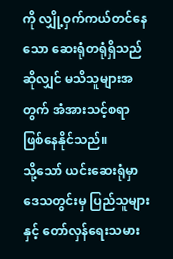ကို လျှို့ဝှက်ကယ်တင်နေသော ဆေးရုံတရုံရှိသည်ဆိုလျှင် မသိသူများအတွက် အံအားသင့်စရာ ဖြစ်နေနိုင်သည်။
သို့သော် ယင်းဆေးရုံမှာ ဒေသတွင်းမှ ပြည်သူများနှင့် တော်လှန်ရေးသမား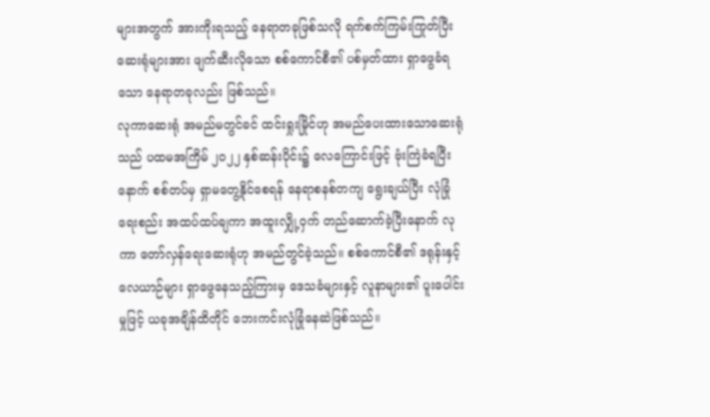များအတွက် အားကိုးရသည့် နေရာတခုဖြစ်သလို ရက်စက်ကြမ်းကြုတ်ပြီး ဆေးရုံများအား ဖျက်ဆီးလိုသော စစ်ကောင်စီ၏ ပစ်မှတ်ထား ရှာဖွေခံရသော နေရာတခုလည်း ဖြစ်သည်။
လုကာဆေးရုံ အမည်မတွင်ခင် ထင်းရှုးမြိုင်ဟု အမည်ပေးထားသောဆေးရုံသည် ပထမအကြိမ် ၂၀၂၂ နှစ်ဆန်းပိုင်း၌ လေကြောင်းဖြင့် ဗုံးကြဲခံရပြီးနောက် စစ်တပ်မှ ရှာမတွေ့နိုင်စေရန် နေရာစနစ်တကျ ရွေးချယ်ပြီး လုံခြုံရေးစည်း အထပ်ထပ်ချကာ အထူးလျှို့ဝှက် တည်ဆောက်ခဲ့ပြီးနောက် လုကာ တော်လှန်ရေးဆေးရုံဟု အမည်တွင်ခဲ့သည်။ စစ်ကောင်စီ၏ ဒရုန်းနှင့်လေယာဉ်များ ရှာဖွေနေသည့်ကြားမှ ဒေသခံများနှင့် လူနာများ၏ ပူးပေါင်းမှုဖြင့် ယခုအချိန်ထိတိုင် ဘေးကင်းလုံခြုံနေဆဲဖြစ်သည်။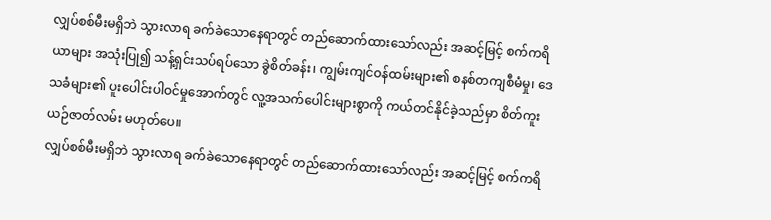လျှပ်စစ်မီးမရှိဘဲ သွားလာရ ခက်ခဲသောနေရာတွင် တည်ဆောက်ထားသော်လည်း အဆင့်မြင့် စက်ကရိယာများ အသုံးပြု၍ သန့်ရှင်းသပ်ရပ်သော ခွဲစိတ်ခန်း၊ ကျွမ်းကျင်ဝန်ထမ်းများ၏ စနစ်တကျစီမံမှု၊ ဒေသခံများ၏ ပူးပေါင်းပါဝင်မှုအောက်တွင် လူ့အသက်ပေါင်းများစွာကို ကယ်တင်နိုင်ခဲ့သည်မှာ စိတ်ကူးယဉ်ဇာတ်လမ်း မဟုတ်ပေ။
လျှပ်စစ်မီးမရှိဘဲ သွားလာရ ခက်ခဲသောနေရာတွင် တည်ဆောက်ထားသော်လည်း အဆင့်မြင့် စက်ကရိ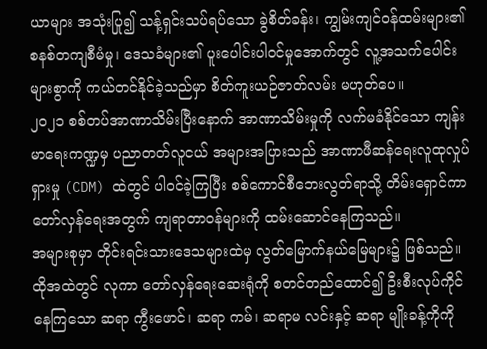ယာများ အသုံးပြု၍ သန့်ရှင်းသပ်ရပ်သော ခွဲစိတ်ခန်း၊ ကျွမ်းကျင်ဝန်ထမ်းများ၏ စနစ်တကျစီမံမှု၊ ဒေသခံများ၏ ပူးပေါင်းပါဝင်မှုအောက်တွင် လူ့အသက်ပေါင်းများစွာကို ကယ်တင်နိုင်ခဲ့သည်မှာ စိတ်ကူးယဉ်ဇာတ်လမ်း မဟုတ်ပေ။
၂၀၂၁ စစ်တပ်အာဏာသိမ်းပြီးနောက် အာဏာသိမ်းမှုကို လက်မခံနိုင်သော ကျန်းမာရေးကဏ္ဍမှ ပညာတတ်လူငယ် အများအပြားသည် အာဏာဖီဆန်ရေးလူထုလှုပ်ရှားမှု (CDM) ထဲတွင် ပါဝင်ခဲ့ကြပြီး စစ်ကောင်စီဘေးလွတ်ရာသို့ တိမ်းရှောင်ကာ တော်လှန်ရေးအတွက် ကျရာတာဝန်များကို ထမ်းဆောင်နေကြသည်။
အများစုမှာ တိုင်းရင်းသားဒေသများထဲမှ လွတ်မြောက်နယ်မြေများ၌ ဖြစ်သည်။ ထိုအထဲတွင် လုကာ တော်လှန်ရေးဆေးရုံကို စတင်တည်ထောင်၍ ဦးစီးလုပ်ကိုင်နေကြသော ဆရာ ကွီးဖောင်၊ ဆရာ ကမ်၊ ဆရာမ လင်းနှင့် ဆရာ မျိုးခန့်ကိုကို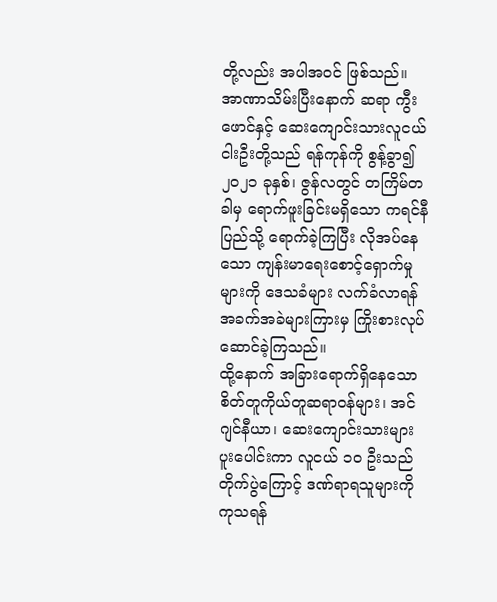တို့လည်း အပါအဝင် ဖြစ်သည်။
အာဏာသိမ်းပြီးနောက် ဆရာ ကွီးဖောင်နှင့် ဆေးကျောင်းသားလူငယ် ငါးဦးတို့သည် ရန်ကုန်ကို စွန့်ခွာ၍ ၂၀၂၁ ခုနှစ်၊ ဇွန်လတွင် တကြိမ်တခါမှ ရောက်ဖူးခြင်းမရှိသော ကရင်နီပြည်သို့ ရောက်ခဲ့ကြပြီး လိုအပ်နေသော ကျန်းမာရေးစောင့်ရှောက်မှုများကို ဒေသခံများ လက်ခံလာရန် အခက်အခဲများကြားမှ ကြိုးစားလုပ်ဆောင်ခဲ့ကြသည်။
ထို့နောက် အခြားရောက်ရှိနေသော စိတ်တူကိုယ်တူဆရာဝန်များ၊ အင်ဂျင်နီယာ၊ ဆေးကျောင်းသားများ ပူးပေါင်းကာ လူငယ် ၁၀ ဦးသည် တိုက်ပွဲကြောင့် ဒဏ်ရာရသူများကို ကုသရန်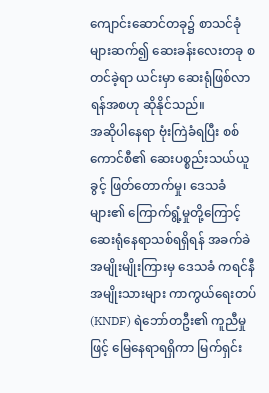ကျောင်းဆောင်တခု၌ စာသင်ခုံများဆက်၍ ဆေးခန်းလေးတခု စတင်ခဲ့ရာ ယင်းမှာ ဆေးရုံဖြစ်လာရန်အစဟု ဆိုနိုင်သည်။
အဆိုပါနေရာ ဗုံးကြဲခံရပြီး စစ်ကောင်စီ၏ ဆေးပစ္စည်းသယ်ယူခွင့် ဖြတ်တောက်မှု၊ ဒေသခံများ၏ ကြောက်ရွံ့မှုတို့ကြောင့် ဆေးရုံနေရာသစ်ရရှိရန် အခက်ခဲအမျိုးမျိုးကြားမှ ဒေသခံ ကရင်နီအမျိုးသားများ ကာကွယ်ရေးတပ် (KNDF) ရဲဘော်တဦး၏ ကူညီမှုဖြင့် မြေနေရာရရှိကာ မြက်ရှင်း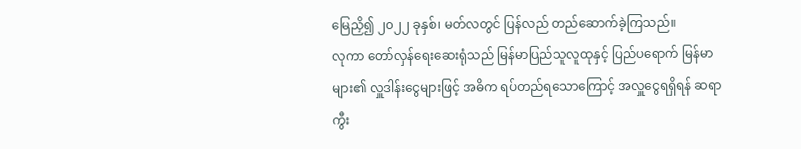မြေညှိ၍ ၂၀၂၂ ခုနှစ်၊ မတ်လတွင် ပြန်လည် တည်ဆောက်ခဲ့ကြသည်။
လုကာ တော်လှန်ရေးဆေးရုံသည် မြန်မာပြည်သူလူထုနှင့် ပြည်ပရောက် မြန်မာများ၏ လှူဒါန်းငွေများဖြင့် အဓိက ရပ်တည်ရသောကြောင့် အလှူငွေရရှိရန် ဆရာ ကွီး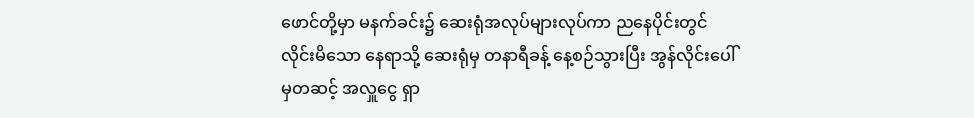ဖောင်တို့မှာ မနက်ခင်း၌ ဆေးရုံအလုပ်များလုပ်ကာ ညနေပိုင်းတွင် လိုင်းမိသော နေရာသို့ ဆေးရုံမှ တနာရီခန့် နေ့စဉ်သွားပြီး အွန်လိုင်းပေါ်မှတဆင့် အလှူငွေ ရှာ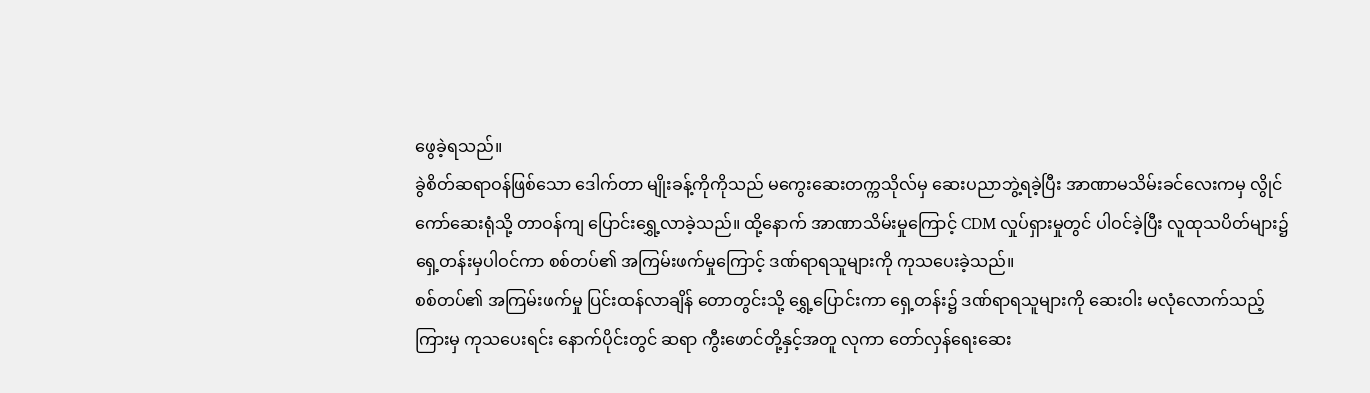ဖွေခဲ့ရသည်။
ခွဲစိတ်ဆရာဝန်ဖြစ်သော ဒေါက်တာ မျိုးခန့်ကိုကိုသည် မကွေးဆေးတက္ကသိုလ်မှ ဆေးပညာဘွဲ့ရခဲ့ပြီး အာဏာမသိမ်းခင်လေးကမှ လွိုင်ကော်ဆေးရုံသို့ တာဝန်ကျ ပြောင်းရွှေ့လာခဲ့သည်။ ထို့နောက် အာဏာသိမ်းမှုကြောင့် CDM လှုပ်ရှားမှုတွင် ပါဝင်ခဲ့ပြီး လူထုသပိတ်များ၌ ရှေ့တန်းမှပါဝင်ကာ စစ်တပ်၏ အကြမ်းဖက်မှုကြောင့် ဒဏ်ရာရသူများကို ကုသပေးခဲ့သည်။
စစ်တပ်၏ အကြမ်းဖက်မှု ပြင်းထန်လာချိန် တောတွင်းသို့ ရွှေ့ပြောင်းကာ ရှေ့တန်း၌ ဒဏ်ရာရသူများကို ဆေးဝါး မလုံလောက်သည့်ကြားမှ ကုသပေးရင်း နောက်ပိုင်းတွင် ဆရာ ကွီးဖောင်တို့နှင့်အတူ လုကာ တော်လှန်ရေးဆေး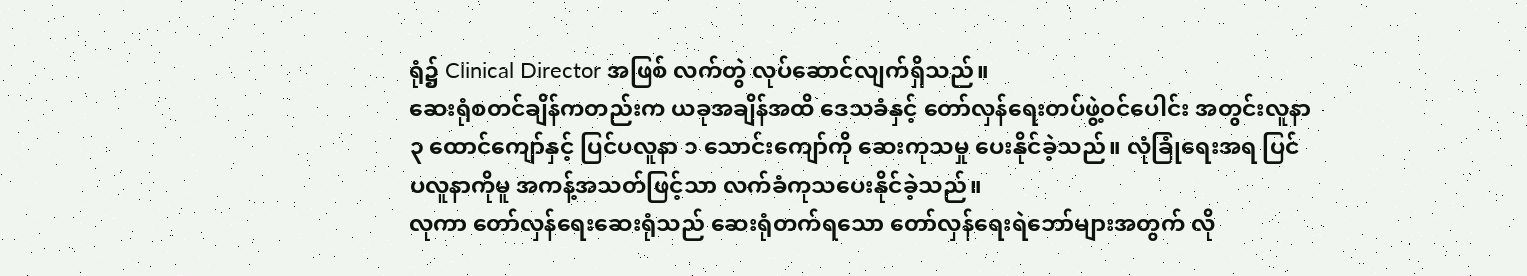ရုံ၌ Clinical Director အဖြစ် လက်တွဲ လုပ်ဆောင်လျက်ရှိသည်။
ဆေးရုံစတင်ချိန်ကတည်းက ယခုအချိန်အထိ ဒေသခံနှင့် တော်လှန်ရေးတပ်ဖွဲ့ဝင်ပေါင်း အတွင်းလူနာ ၃ ထောင်ကျော်နှင့် ပြင်ပလူနာ ၁ သောင်းကျော်ကို ဆေးကုသမှု ပေးနိုင်ခဲ့သည်။ လုံခြုံရေးအရ ပြင်ပလူနာကိုမူ အကန့်အသတ်ဖြင့်သာ လက်ခံကုသပေးနိုင်ခဲ့သည်။
လုကာ တော်လှန်ရေးဆေးရုံသည် ဆေးရုံတက်ရသော တော်လှန်ရေးရဲဘော်များအတွက် လို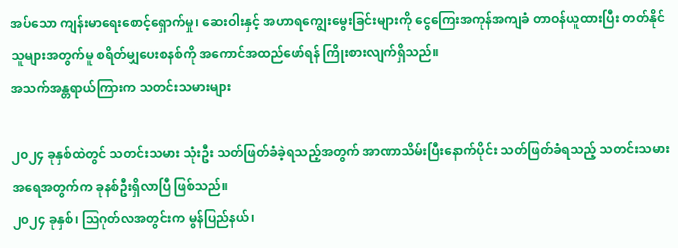အပ်သော ကျန်းမာရေးစောင့်ရှောက်မှု၊ ဆေးဝါးနှင့် အဟာရကျွေးမွေးခြင်းများကို ငွေကြေးအကုန်အကျခံ တာဝန်ယူထားပြီး တတ်နိုင်သူများအတွက်မူ စရိတ်မျှပေးစနစ်ကို အကောင်အထည်ဖော်ရန် ကြိုးစားလျက်ရှိသည်။
အသက်အန္တရာယ်ကြားက သတင်းသမားများ

၂၀၂၄ ခုနှစ်ထဲတွင် သတင်းသမား သုံးဦး သတ်ဖြတ်ခံခဲ့ရသည့်အတွက် အာဏာသိမ်းပြီးနောက်ပိုင်း သတ်ဖြတ်ခံရသည့် သတင်းသမားအရေအတွက်က ခုနစ်ဦးရှိလာပြီ ဖြစ်သည်။
၂၀၂၄ ခုနှစ်၊ ဩဂုတ်လအတွင်းက မွန်ပြည်နယ်၊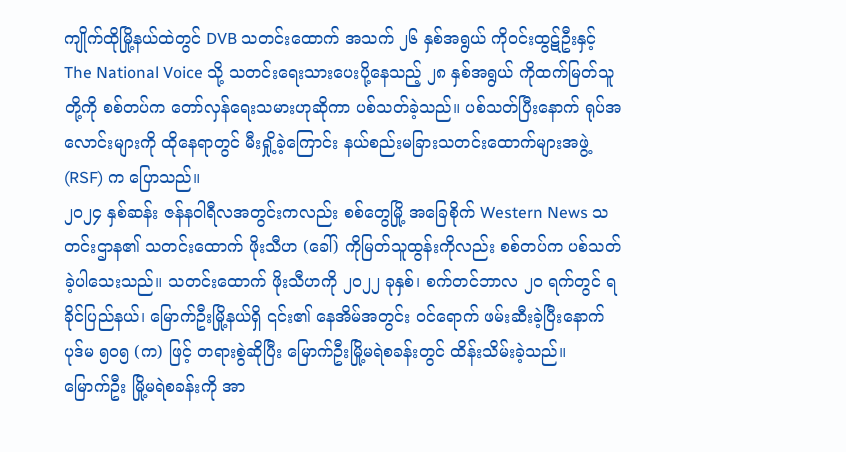ကျိုက်ထိုမြို့နယ်ထဲတွင် DVB သတင်းထောက် အသက် ၂၆ နှစ်အရွယ် ကိုဝင်းထွဋ်ဦးနှင့် The National Voice သို့ သတင်းရေးသားပေးပို့နေသည့် ၂၈ နှစ်အရွယ် ကိုထက်မြတ်သူတို့ကို စစ်တပ်က တော်လှန်ရေးသမားဟုဆိုကာ ပစ်သတ်ခဲ့သည်။ ပစ်သတ်ပြီးနောက် ရုပ်အလောင်းများကို ထိုနေရာတွင် မီးရှို့ခဲ့ကြောင်း နယ်စည်းမခြားသတင်းထောက်များအဖွဲ့ (RSF) က ပြောသည်။
၂၀၂၄ နှစ်ဆန်း ဇန်နဝါရီလအတွင်းကလည်း စစ်တွေမြို့ အခြေစိုက် Western News သတင်းဌာန၏ သတင်းထောက် ဖိုးသီဟ (ခေါ်) ကိုမြတ်သူထွန်းကိုလည်း စစ်တပ်က ပစ်သတ်ခဲ့ပါသေးသည်။ သတင်းထောက် ဖိုးသီဟကို ၂၀၂၂ ခုနှစ်၊ စက်တင်ဘာလ ၂၀ ရက်တွင် ရခိုင်ပြည်နယ်၊ မြောက်ဦးမြို့နယ်ရှိ ၎င်း၏ နေအိမ်အတွင်း ဝင်ရောက် ဖမ်းဆီးခဲ့ပြီးနောက် ပုဒ်မ ၅၀၅ (က) ဖြင့် တရားစွဲဆိုပြီး မြောက်ဦးမြို့မရဲစခန်းတွင် ထိန်းသိမ်းခဲ့သည်။
မြောက်ဦး မြို့မရဲစခန်းကို အာ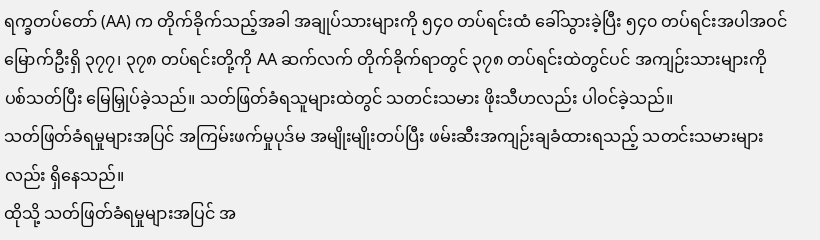ရက္ခတပ်တော် (AA) က တိုက်ခိုက်သည့်အခါ အချုပ်သားများကို ၅၄၀ တပ်ရင်းထံ ခေါ်သွားခဲ့ပြီး ၅၄၀ တပ်ရင်းအပါအဝင် မြောက်ဦးရှိ ၃၇၇၊ ၃၇၈ တပ်ရင်းတို့ကို AA ဆက်လက် တိုက်ခိုက်ရာတွင် ၃၇၈ တပ်ရင်းထဲတွင်ပင် အကျဉ်းသားများကို ပစ်သတ်ပြီး မြေမြှုပ်ခဲ့သည်။ သတ်ဖြတ်ခံရသူများထဲတွင် သတင်းသမား ဖိုးသီဟလည်း ပါဝင်ခဲ့သည်။
သတ်ဖြတ်ခံရမှုများအပြင် အကြမ်းဖက်မှုပုဒ်မ အမျိုးမျိုးတပ်ပြီး ဖမ်းဆီးအကျဉ်းချခံထားရသည့် သတင်းသမားများလည်း ရှိနေသည်။
ထိုသို့ သတ်ဖြတ်ခံရမှုများအပြင် အ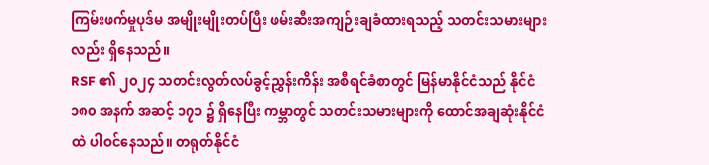ကြမ်းဖက်မှုပုဒ်မ အမျိုးမျိုးတပ်ပြီး ဖမ်းဆီးအကျဉ်းချခံထားရသည့် သတင်းသမားများလည်း ရှိနေသည်။
RSF ၏ ၂၀၂၄ သတင်းလွတ်လပ်ခွင့်ညွှန်းကိန်း အစီရင်ခံစာတွင် မြန်မာနိုင်ငံသည် နိုင်ငံ ၁၈၀ အနက် အဆင့် ၁၇၁ ၌ ရှိနေပြီး ကမ္ဘာတွင် သတင်းသမားများကို ထောင်အချဆုံးနိုင်ငံထဲ ပါဝင်နေသည်။ တရုတ်နိုင်ငံ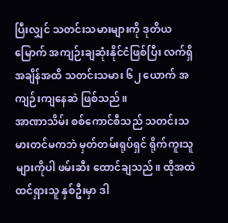ပြီးလျှင် သတင်းသမားများကို ဒုတိယမြောက် အကျဉ်းချဆုံးနိုင်ငံဖြစ်ပြီး လက်ရှိအချိန်အထိ သတင်းသမား ၆၂ ယောက် အကျဉ်းကျနေဆဲ ဖြစ်သည်။
အာဏာသိမ်း စစ်ကောင်စီသည် သတင်းသမားတင်မကဘဲ မှတ်တမ်းရုပ်ရှင် ရိုက်ကူးသူများကိုပါ ဖမ်းဆီး ထောင်ချသည်။ ထိုအထဲ ထင်ရှားသူ နှစ်ဦးမှာ ဒါ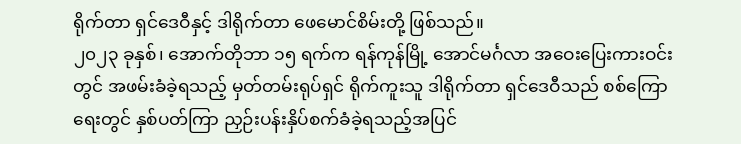ရိုက်တာ ရှင်ဒေဝီနှင့် ဒါရိုက်တာ ဖေမောင်စိမ်းတို့ ဖြစ်သည်။
၂၀၂၃ ခုနှစ်၊ အောက်တိုဘာ ၁၅ ရက်က ရန်ကုန်မြို့ အောင်မင်္ဂလာ အဝေးပြေးကားဝင်းတွင် အဖမ်းခံခဲ့ရသည့် မှတ်တမ်းရုပ်ရှင် ရိုက်ကူးသူ ဒါရိုက်တာ ရှင်ဒေဝီသည် စစ်ကြောရေးတွင် နှစ်ပတ်ကြာ ညှဉ်းပန်းနှိပ်စက်ခံခဲ့ရသည့်အပြင်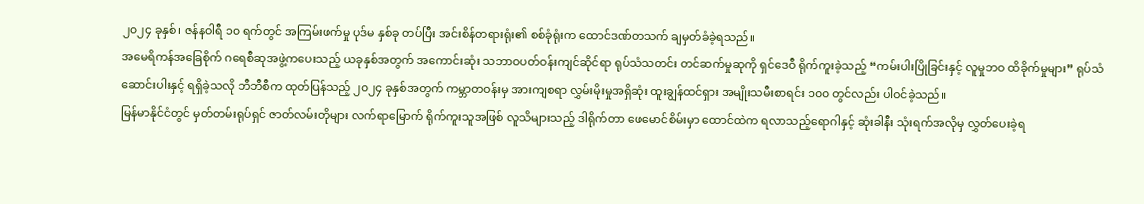၂၀၂၄ ခုနှစ်၊ ဇန်နဝါရီ ၁၀ ရက်တွင် အကြမ်းဖက်မှု ပုဒ်မ နှစ်ခု တပ်ပြီး အင်းစိန်တရားရုံး၏ စစ်ခုံရုံးက ထောင်ဒဏ်တသက် ချမှတ်ခံခဲ့ရသည်။
အမေရိကန်အခြေစိုက် ဂရေစီဆုအဖွဲ့ကပေးသည့် ယခုနှစ်အတွက် အကောင်းဆုံး သဘာဝပတ်ဝန်းကျင်ဆိုင်ရာ ရုပ်သံသတင်း တင်ဆက်မှုဆုကို ရှင်ဒေဝီ ရိုက်ကူးခဲ့သည့် “ကမ်းပါးပြိုခြင်းနှင့် လူမှုဘဝ ထိခိုက်မှုများ” ရုပ်သံဆောင်းပါးနှင့် ရရှိခဲ့သလို ဘီဘီစီက ထုတ်ပြန်သည့် ၂၀၂၄ ခုနှစ်အတွက် ကမ္ဘာတဝန်းမှ အားကျစရာ လွှမ်းမိုးမှုအရှိဆုံး ထူးချွန်ထင်ရှား အမျိုးသမီးစာရင်း ၁၀၀ တွင်လည်း ပါဝင်ခဲ့သည်။
မြန်မာနိုင်ငံတွင် မှတ်တမ်းရုပ်ရှင် ဇာတ်လမ်းတိုများ လက်ရာမြောက် ရိုက်ကူးသူအဖြစ် လူသိများသည့် ဒါရိုက်တာ ဖေမောင်စိမ်းမှာ ထောင်ထဲက ရလာသည့်ရောဂါနှင့် ဆုံးခါနီး သုံးရက်အလိုမှ လွှတ်ပေးခဲ့ရ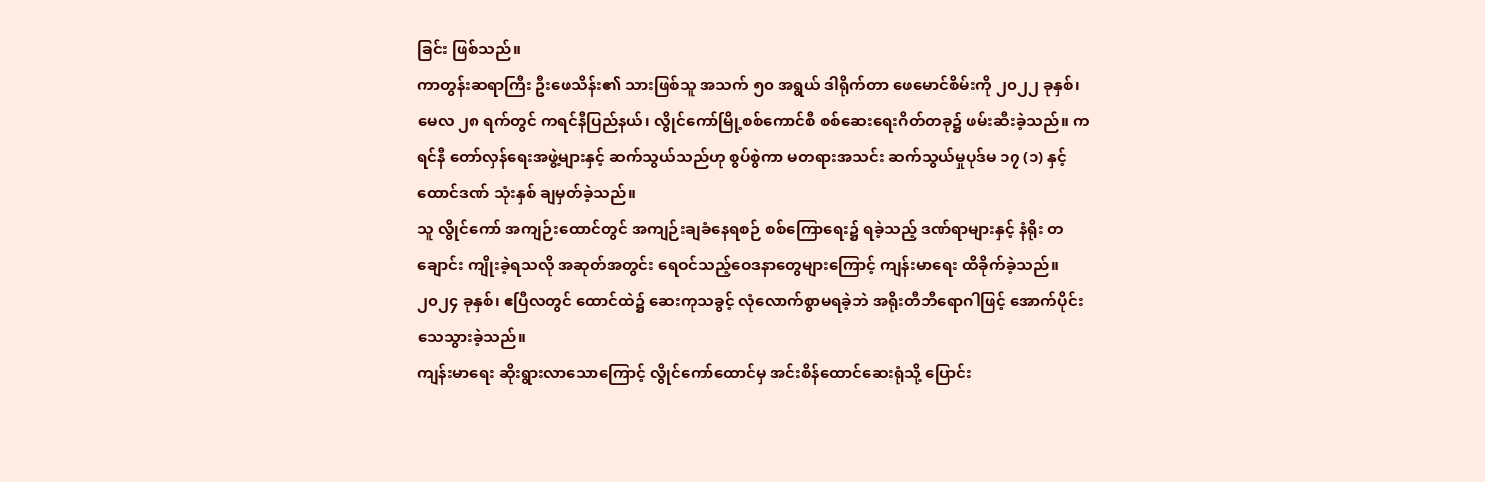ခြင်း ဖြစ်သည်။
ကာတွန်းဆရာကြီး ဦးဖေသိန်း၏ သားဖြစ်သူ အသက် ၅၀ အရွယ် ဒါရိုက်တာ ဖေမောင်စိမ်းကို ၂၀၂၂ ခုနှစ်၊ မေလ ၂၈ ရက်တွင် ကရင်နီပြည်နယ်၊ လွိုင်ကော်မြို့စစ်ကောင်စီ စစ်ဆေးရေးဂိတ်တခု၌ ဖမ်းဆီးခဲ့သည်။ ကရင်နီ တော်လှန်ရေးအဖွဲ့များနှင့် ဆက်သွယ်သည်ဟု စွပ်စွဲကာ မတရားအသင်း ဆက်သွယ်မှုပုဒ်မ ၁၇ (၁) နှင့် ထောင်ဒဏ် သုံးနှစ် ချမှတ်ခဲ့သည်။
သူ လွိုင်ကော် အကျဉ်းထောင်တွင် အကျဉ်းချခံနေရစဉ် စစ်ကြောရေး၌ ရခဲ့သည့် ဒဏ်ရာများနှင့် နံရိုး တချောင်း ကျိုးခဲ့ရသလို အဆုတ်အတွင်း ရေဝင်သည့်ဝေဒနာတွေများကြောင့် ကျန်းမာရေး ထိခိုက်ခဲ့သည်။ ၂၀၂၄ ခုနှစ်၊ ဧပြီလတွင် ထောင်ထဲ၌ ဆေးကုသခွင့် လုံလောက်စွာမရခဲ့ဘဲ အရိုးတီဘီရောဂါဖြင့် အောက်ပိုင်း သေသွားခဲ့သည်။
ကျန်းမာရေး ဆိုးရွားလာသောကြောင့် လွိုင်ကော်ထောင်မှ အင်းစိန်ထောင်ဆေးရုံသို့ ပြောင်း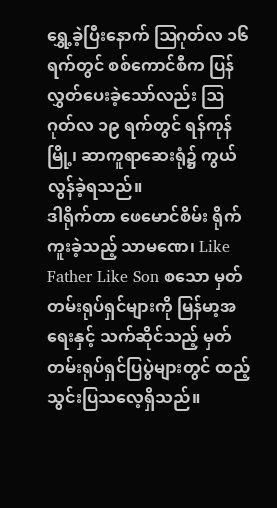ရွှေ့ခဲ့ပြီးနောက် ဩဂုတ်လ ၁၆ ရက်တွင် စစ်ကောင်စီက ပြန်လွှတ်ပေးခဲ့သော်လည်း ဩဂုတ်လ ၁၉ ရက်တွင် ရန်ကုန်မြို့၊ ဆာကူရာဆေးရုံ၌ ကွယ်လွန်ခဲ့ရသည်။
ဒါရိုက်တာ ဖေမောင်စိမ်း ရိုက်ကူးခဲ့သည့် သာမဏေ၊ Like Father Like Son စသော မှတ်တမ်းရုပ်ရှင်များကို မြန်မာ့အရေးနှင့် သက်ဆိုင်သည့် မှတ်တမ်းရုပ်ရှင်ပြပွဲများတွင် ထည့်သွင်းပြသလေ့ရှိသည်။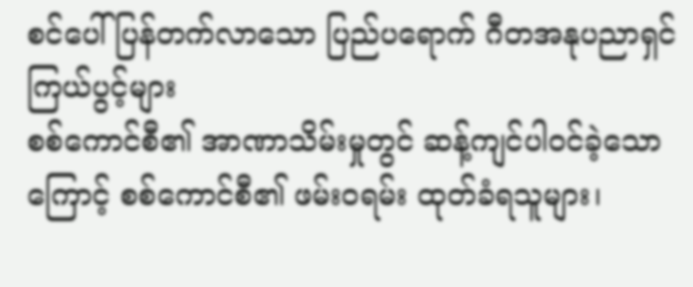စင်ပေါ်ပြန်တက်လာသော ပြည်ပရောက် ဂီတအနုပညာရှင် ကြယ်ပွင့်များ
စစ်ကောင်စီ၏ အာဏာသိမ်းမှုတွင် ဆန့်ကျင်ပါဝင်ခဲ့သောကြောင့် စစ်ကောင်စီ၏ ဖမ်းဝရမ်း ထုတ်ခံရသူများ၊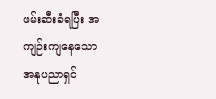ဖမ်းဆီးခံရပြီး အကျဉ်းကျနေသော အနုပညာရှင်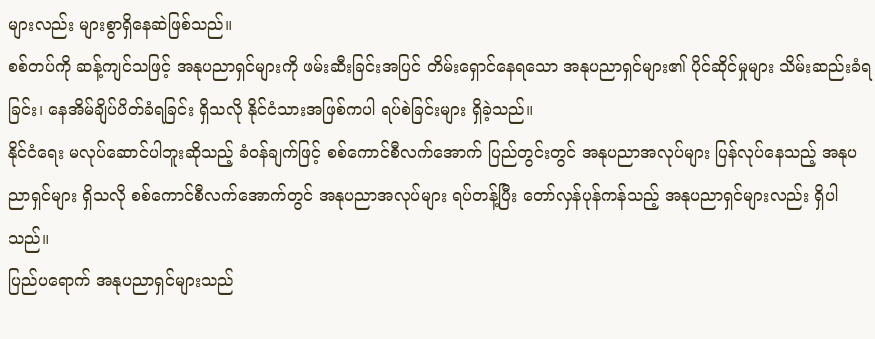များလည်း များစွာရှိနေဆဲဖြစ်သည်။
စစ်တပ်ကို ဆန့်ကျင်သဖြင့် အနုပညာရှင်များကို ဖမ်းဆီးခြင်းအပြင် တိမ်းရှောင်နေရသော အနုပညာရှင်များ၏ ပိုင်ဆိုင်မှုများ သိမ်းဆည်းခံရခြင်း၊ နေအိမ်ချိပ်ပိတ်ခံရခြင်း ရှိသလို နိုင်ငံသားအဖြစ်ကပါ ရပ်စဲခြင်းများ ရှိခဲ့သည်။
နိုင်ငံရေး မလုပ်ဆောင်ပါဘူးဆိုသည့် ခံဝန်ချက်ဖြင့် စစ်ကောင်စီလက်အောက် ပြည်တွင်းတွင် အနုပညာအလုပ်များ ပြန်လုပ်နေသည့် အနုပညာရှင်များ ရှိသလို စစ်ကောင်စီလက်အောက်တွင် အနုပညာအလုပ်များ ရပ်တန့်ပြီး တော်လှန်ပုန်ကန်သည့် အနုပညာရှင်များလည်း ရှိပါသည်။
ပြည်ပရောက် အနုပညာရှင်များသည်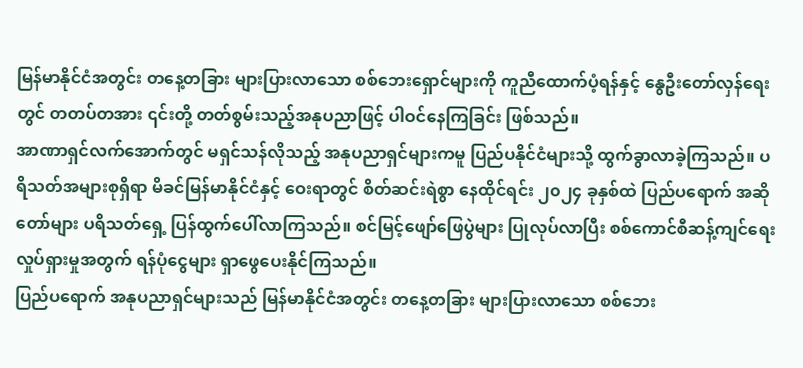မြန်မာနိုင်ငံအတွင်း တနေ့တခြား များပြားလာသော စစ်ဘေးရှောင်များကို ကူညီထောက်ပံ့ရန်နှင့် နွေဦးတော်လှန်ရေးတွင် တတပ်တအား ၎င်းတို့ တတ်စွမ်းသည့်အနုပညာဖြင့် ပါဝင်နေကြခြင်း ဖြစ်သည်။
အာဏာရှင်လက်အောက်တွင် မရှင်သန်လိုသည့် အနုပညာရှင်များကမူ ပြည်ပနိုင်ငံများသို့ ထွက်ခွာလာခဲ့ကြသည်။ ပရိသတ်အများစုရှိရာ မိခင်မြန်မာနိုင်ငံနှင့် ဝေးရာတွင် စိတ်ဆင်းရဲစွာ နေထိုင်ရင်း ၂၀၂၄ ခုနှစ်ထဲ ပြည်ပရောက် အဆိုတော်များ ပရိသတ်ရှေ့ ပြန်ထွက်ပေါ်လာကြသည်။ စင်မြင့်ဖျော်ဖြေပွဲများ ပြုလုပ်လာပြီး စစ်ကောင်စီဆန့်ကျင်ရေး လှုပ်ရှားမှုအတွက် ရန်ပုံငွေများ ရှာဖွေပေးနိုင်ကြသည်။
ပြည်ပရောက် အနုပညာရှင်များသည် မြန်မာနိုင်ငံအတွင်း တနေ့တခြား များပြားလာသော စစ်ဘေး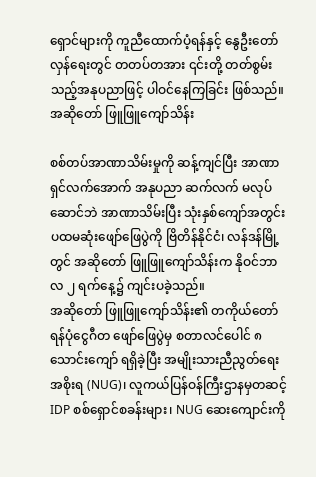ရှောင်များကို ကူညီထောက်ပံ့ရန်နှင့် နွေဦးတော်လှန်ရေးတွင် တတပ်တအား ၎င်းတို့ တတ်စွမ်းသည့်အနုပညာဖြင့် ပါဝင်နေကြခြင်း ဖြစ်သည်။
အဆိုတော် ဖြူဖြူကျော်သိန်း

စစ်တပ်အာဏာသိမ်းမှုကို ဆန့်ကျင်ပြီး အာဏာရှင်လက်အောက် အနုပညာ ဆက်လက် မလုပ်ဆောင်ဘဲ အာဏာသိမ်းပြီး သုံးနှစ်ကျော်အတွင်း ပထမဆုံးဖျော်ဖြေပွဲကို ဗြိတိန်နိုင်ငံ၊ လန်ဒန်မြို့တွင် အဆိုတော် ဖြူဖြူကျော်သိန်းက နိုဝင်ဘာလ ၂ ရက်နေ့၌ ကျင်းပခဲ့သည်။
အဆိုတော် ဖြူဖြူကျော်သိန်း၏ တကိုယ်တော် ရန်ပုံငွေဂီတ ဖျော်ဖြေပွဲမှ စတာလင်ပေါင် ၈ သောင်းကျော် ရရှိခဲ့ပြီး အမျိုးသားညီညွတ်ရေးအစိုးရ (NUG)၊ လူကယ်ပြန်ဝန်ကြီးဌာနမှတဆင့် IDP စစ်ရှောင်စခန်းများ၊ NUG ဆေးကျောင်းကို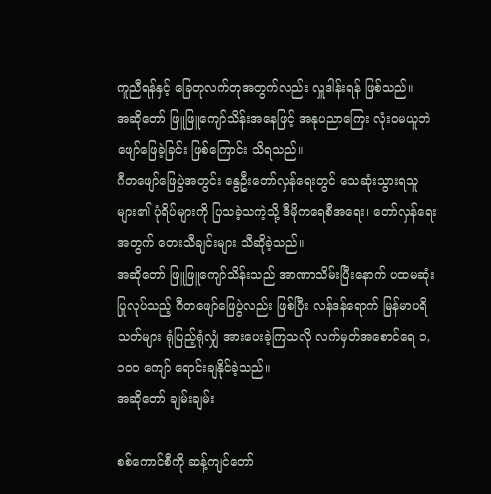ကူညီရန်နှင့် ခြေတုလက်တုအတွက်လည်း လှူဒါန်းရန် ဖြစ်သည်။
အဆိုတော် ဖြူဖြူကျော်သိန်းအနေဖြင့် အနုပညာကြေး လုံးဝမယူဘဲ ဖျော်ဖြေခဲ့ခြင်း ဖြစ်ကြောင်း သိရသည်။
ဂီတဖျော်ဖြေပွဲအတွင်း နွေဦးတော်လှန်ရေးတွင် သေဆုံးသွားရသူများ၏ ပုံရိပ်များကို ပြသခဲ့သကဲ့သို့ ဒီမိုကရေစီအရေး၊ တော်လှန်ရေးအတွက် တေးသီချင်းများ သီဆိုခဲ့သည်။
အဆိုတော် ဖြူဖြူကျော်သိန်းသည် အာဏာသိမ်းပြီးနောက် ပထမဆုံးပြုလုပ်သည့် ဂီတဖျော်ဖြေပွဲလည်း ဖြစ်ပြီး လန်ဒန်ရောက် မြန်မာပရိသတ်များ ရုံပြည့်ရုံလျှံ အားပေးခဲ့ကြသလို လက်မှတ်အစောင်ရေ ၁,၁၀၀ ကျော် ရောင်းချနိုင်ခဲ့သည်။
အဆိုတော် ချမ်းချမ်း

စစ်ကောင်စီကို ဆန့်ကျင်တော်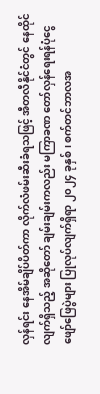လှန်ရင်း နေအိမ်ချိပ်ပိတ်ကာ လိုက်လံဖမ်းဆီးခံရသဖြင့် အီတလီနိုင်ငံတွင် နေထိုင်လျက်ရှိသည့် အဆိုတော် ချမ်းချမ်းကလည်း မကြာခဏ တော်လှန်ရေးရန်ပုံငွေ ဖျော်ဖြေပွဲများ ပြုလုပ်လျက်ရှိရာ ၂၀၂၄ ခုနှစ်၊ စက်တင်ဘာလအ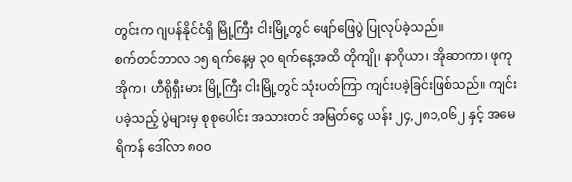တွင်းက ဂျပန်နိုင်ငံရှိ မြို့ကြီး ငါးမြို့တွင် ဖျော်ဖြေပွဲ ပြုလုပ်ခဲ့သည်။
စက်တင်ဘာလ ၁၅ ရက်နေ့မှ ၃၀ ရက်နေ့အထိ တိုကျို၊ နာဂိုယာ၊ အိုဆာကာ၊ ဖုကုအိုက၊ ဟီရိုရှီးမား မြို့ကြီး ငါးမြို့တွင် သုံးပတ်ကြာ ကျင်းပခဲ့ခြင်းဖြစ်သည်။ ကျင်းပခဲ့သည့် ပွဲများမှ စုစုပေါင်း အသားတင် အမြတ်ငွေ ယန်း ၂၄,၂၈၁,၀၆၂ နှင့် အမေရိကန် ဒေါ်လာ ၈၀၀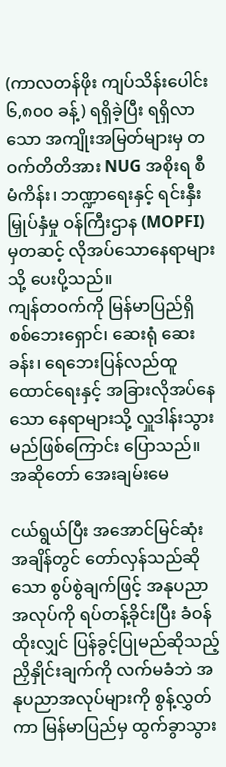(ကာလတန်ဖိုး ကျပ်သိန်းပေါင်း ၆,၈၀၀ ခန့်) ရရှိခဲ့ပြီး ရရှိလာသော အကျိုးအမြတ်များမှ တဝက်တိတိအား NUG အစိုးရ စီမံကိန်း၊ ဘဏ္ဍာရေးနှင့် ရင်းနှီးမြှုပ်နှံမှု ဝန်ကြီးဌာန (MOPFI) မှတဆင့် လိုအပ်သောနေရာများသို့ ပေးပို့သည်။
ကျန်တဝက်ကို မြန်မာပြည်ရှိ စစ်ဘေးရှောင်၊ ဆေးရုံ ဆေးခန်း၊ ရေဘေးပြန်လည်ထူထောင်ရေးနှင့် အခြားလိုအပ်နေသော နေရာများသို့ လှူဒါန်းသွားမည်ဖြစ်ကြောင်း ပြောသည်။
အဆိုတော် အေးချမ်းမေ

ငယ်ရွယ်ပြီး အအောင်မြင်ဆုံးအချိန်တွင် တော်လှန်သည်ဆိုသော စွပ်စွဲချက်ဖြင့် အနုပညာအလုပ်ကို ရပ်တန့်ခိုင်းပြီး ခံဝန်ထိုးလျှင် ပြန်ခွင့်ပြုမည်ဆိုသည့် ညှိနှိုင်းချက်ကို လက်မခံဘဲ အနုပညာအလုပ်များကို စွန့်လွှတ်ကာ မြန်မာပြည်မှ ထွက်ခွာသွား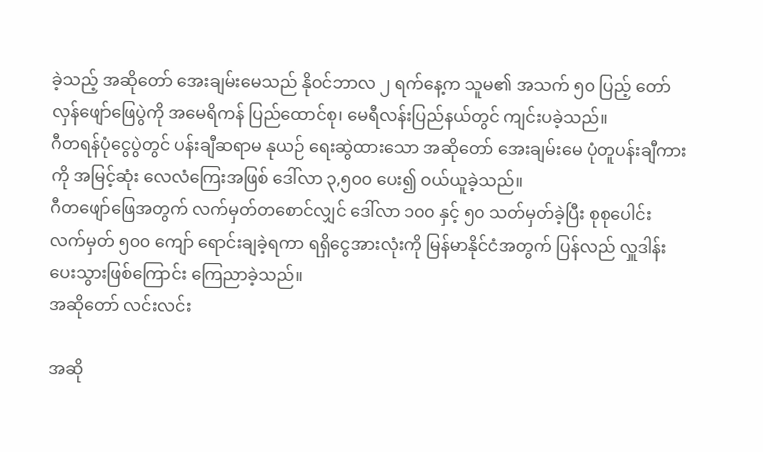ခဲ့သည့် အဆိုတော် အေးချမ်းမေသည် နိုဝင်ဘာလ ၂ ရက်နေ့က သူမ၏ အသက် ၅၀ ပြည့် တော်လှန်ဖျော်ဖြေပွဲကို အမေရိကန် ပြည်ထောင်စု၊ မေရီလန်းပြည်နယ်တွင် ကျင်းပခဲ့သည်။
ဂီတရန်ပုံငွေပွဲတွင် ပန်းချီဆရာမ နုယဉ် ရေးဆွဲထားသော အဆိုတော် အေးချမ်းမေ ပုံတူပန်းချီကားကို အမြင့်ဆုံး လေလံကြေးအဖြစ် ဒေါ်လာ ၃,၅၀၀ ပေး၍ ဝယ်ယူခဲ့သည်။
ဂီတဖျော်ဖြေအတွက် လက်မှတ်တစောင်လျှင် ဒေါ်လာ ၁၀၀ နှင့် ၅၀ သတ်မှတ်ခဲ့ပြီး စုစုပေါင်း လက်မှတ် ၅၀၀ ကျော် ရောင်းချခဲ့ရကာ ရရှိငွေအားလုံးကို မြန်မာနိုင်ငံအတွက် ပြန်လည် လှူဒါန်းပေးသွားဖြစ်ကြောင်း ကြေညာခဲ့သည်။
အဆိုတော် လင်းလင်း

အဆို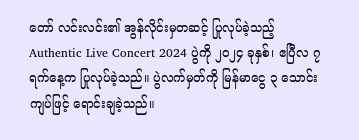တော် လင်းလင်း၏ အွန်လိုင်းမှတဆင့် ပြုလုပ်ခဲ့သည့် Authentic Live Concert 2024 ပွဲကို ၂၀၂၄ ခုနှစ်၊ ဧပြီလ ၇ ရက်နေ့က ပြုလုပ်ခဲ့သည်။ ပွဲလက်မှတ်ကို မြန်မာငွေ ၃ သောင်းကျပ်ဖြင့် ရောင်းချခဲ့သည်။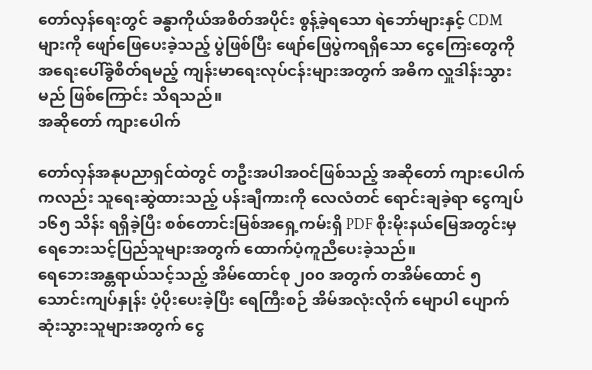တော်လှန်ရေးတွင် ခန္ဓာကိုယ်အစိတ်အပိုင်း စွန့်ခဲ့ရသော ရဲဘော်များနှင့် CDM များကို ဖျော်ဖြေပေးခဲ့သည့် ပွဲဖြစ်ပြီး ဖျော်ဖြေပွဲကရရှိသော ငွေကြေးတွေကို အရေးပေါ်ခွဲစိတ်ရမည့် ကျန်းမာရေးလုပ်ငန်းများအတွက် အဓိက လှူဒါန်းသွားမည် ဖြစ်ကြောင်း သိရသည်။
အဆိုတော် ကျားပေါက်

တော်လှန်အနုပညာရှင်ထဲတွင် တဦးအပါအဝင်ဖြစ်သည့် အဆိုတော် ကျားပေါက်ကလည်း သူရေးဆွဲထားသည့် ပန်းချီကားကို လေလံတင် ရောင်းချခဲ့ရာ ငွေကျပ် ၁၆၅ သိန်း ရရှိခဲ့ပြီး စစ်တောင်းမြစ်အရှေ့ကမ်းရှိ PDF စိုးမိုးနယ်မြေအတွင်းမှ ရေဘေးသင့်ပြည်သူများအတွက် ထောက်ပံ့ကူညီပေးခဲ့သည်။
ရေဘေးအန္တရာယ်သင့်သည့် အိမ်ထောင်စု ၂၀၀ အတွက် တအိမ်ထောင် ၅ သောင်းကျပ်နှုန်း ပံ့ပိုးပေးခဲ့ပြီး ရေကြီးစဉ် အိမ်အလုံးလိုက် မျောပါ ပျောက်ဆုံးသွားသူများအတွက် ငွေ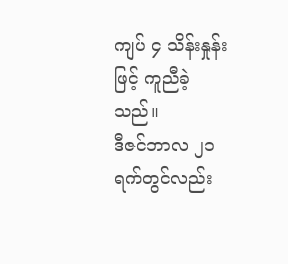ကျပ် ၄ သိန်းနှုန်းဖြင့် ကူညီခဲ့သည်။
ဒီဇင်ဘာလ ၂၁ ရက်တွင်လည်း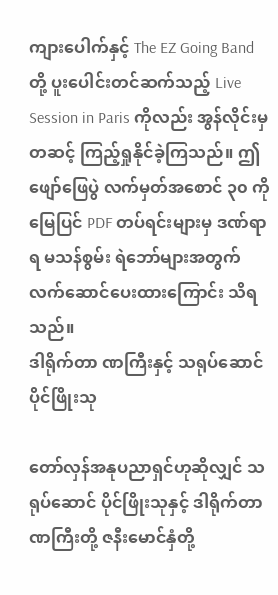ကျားပေါက်နှင့် The EZ Going Band တို့ ပူးပေါင်းတင်ဆက်သည့် Live Session in Paris ကိုလည်း အွန်လိုင်းမှတဆင့် ကြည့်ရှုနိုင်ခဲ့ကြသည်။ ဤဖျော်ဖြေပွဲ လက်မှတ်အစောင် ၃၀ ကို မြေပြင် PDF တပ်ရင်းများမှ ဒဏ်ရာရ မသန်စွမ်း ရဲဘော်များအတွက် လက်ဆောင်ပေးထားကြောင်း သိရသည်။
ဒါရိုက်တာ ဏကြီးနှင့် သရုပ်ဆောင် ပိုင်ဖြိုးသု

တော်လှန်အနုပညာရှင်ဟုဆိုလျှင် သရုပ်ဆောင် ပိုင်ဖြိုးသုနှင့် ဒါရိုက်တာ ဏကြီးတို့ ဇနီးမောင်နှံတို့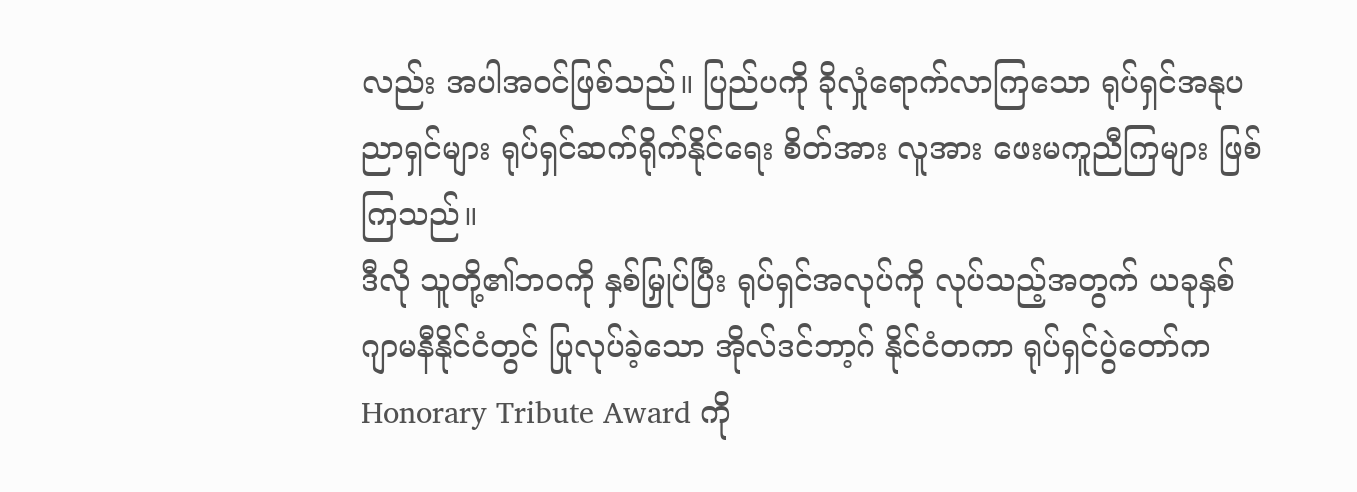လည်း အပါအဝင်ဖြစ်သည်။ ပြည်ပကို ခိုလှုံရောက်လာကြသော ရုပ်ရှင်အနုပညာရှင်များ ရုပ်ရှင်ဆက်ရိုက်နိုင်ရေး စိတ်အား လူအား ဖေးမကူညီကြများ ဖြစ်ကြသည်။
ဒီလို သူတို့၏ဘဝကို နှစ်မြှုပ်ပြီး ရုပ်ရှင်အလုပ်ကို လုပ်သည့်အတွက် ယခုနှစ် ဂျာမနီနိုင်ငံတွင် ပြုလုပ်ခဲ့သော အိုလ်ဒင်ဘာ့ဂ် နိုင်ငံတကာ ရုပ်ရှင်ပွဲတော်က Honorary Tribute Award ကို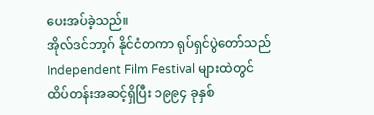ပေးအပ်ခဲ့သည်။
အိုလ်ဒင်ဘာ့ဂ် နိုင်ငံတကာ ရုပ်ရှင်ပွဲတော်သည် Independent Film Festival များထဲတွင် ထိပ်တန်းအဆင့်ရှိပြီး ၁၉၉၄ ခုနှစ်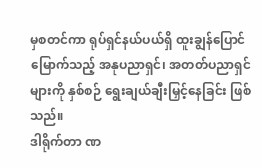မှစတင်ကာ ရုပ်ရှင်နယ်ပယ်ရှိ ထူးချွန်ပြောင်မြောက်သည့် အနုပညာရှင်၊ အတတ်ပညာရှင်များကို နှစ်စဉ် ရွေးချယ်ချီးမြှင့်နေခြင်း ဖြစ်သည်။
ဒါရိုက်တာ ဏ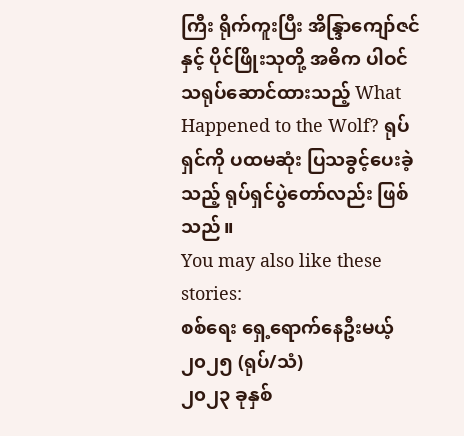ကြီး ရိုက်ကူးပြီး အိန္ဒြာကျော်ဇင်နှင့် ပိုင်ဖြိုးသုတို့ အဓိက ပါဝင်သရုပ်ဆောင်ထားသည့် What Happened to the Wolf? ရုပ်ရှင်ကို ပထမဆုံး ပြသခွင့်ပေးခဲ့သည့် ရုပ်ရှင်ပွဲတော်လည်း ဖြစ်သည်။
You may also like these stories:
စစ်ရေး ရှေ့ရောက်နေဦးမယ့် ၂၀၂၅ (ရုပ်/သံ)
၂၀၂၃ ခုနှစ်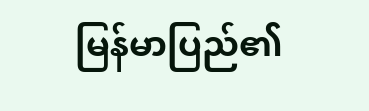မြန်မာပြည်၏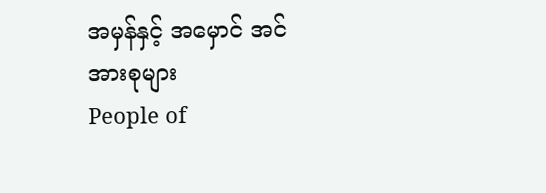အမှန်နှင့် အမှောင် အင်အားစုများ
People of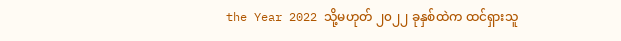the Year 2022 သို့မဟုတ် ၂၀၂၂ ခုနှစ်ထဲက ထင်ရှားသူ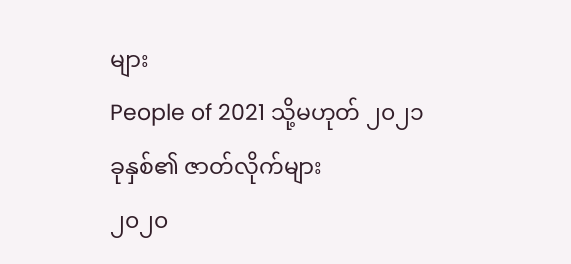များ
People of 2021 သို့မဟုတ် ၂၀၂၁ ခုနှစ်၏ ဇာတ်လိုက်များ
၂၀၂၀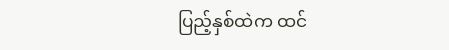ပြည့်နှစ်ထဲက ထင်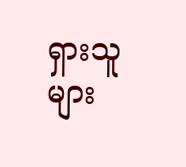ရှားသူများ